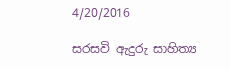4/20/2016

සරසවි ඇදුරු සාහිත්‍ය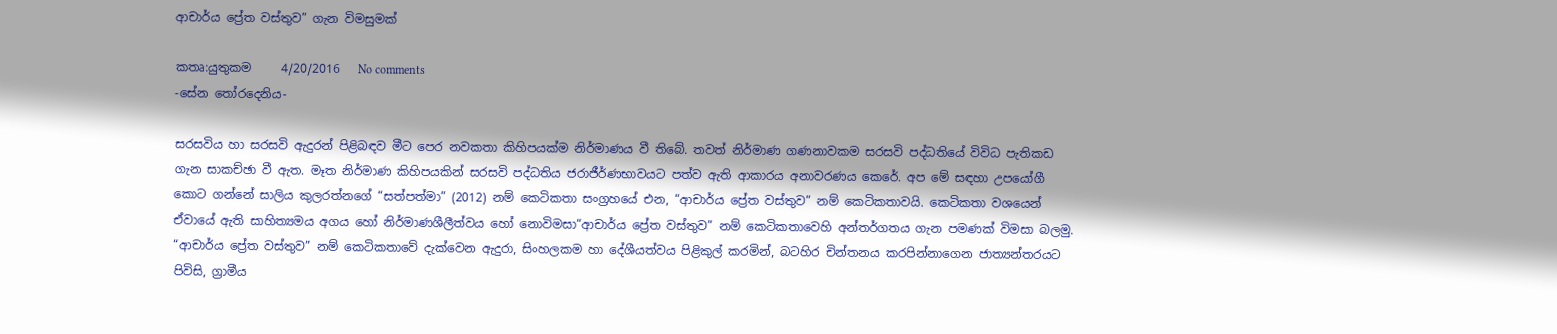ආචාර්ය ප්‍රේත වස්තුව” ගැන විමසුමක්

කතෘ:යුතුකම     4/20/2016   No comments
-සේන තෝරදෙනිය-

සරසවිය හා සරසවි ඇදුරන් පිළිබඳව මීට පෙර නවකතා කිහිපයක්ම නිර්මාණය වී තිබේ. තවත් නිර්මාණ ගණනාවකම සරසවි පද්ධතියේ විවිධ පැතිකඩ ගැන සාකච්ඡා වී ඇත. මෑත නිර්මාණ කිහිපයකින් සරසවි පද්ධතිය ජරාජීර්ණභාවයට පත්ව ඇති ආකාරය අනාවරණය කෙරේ. අප මේ සඳහා උපයෝගී කොට ගන්නේ සාලිය කුලරත්නගේ “සත්පත්මා” (2012) නම් කෙටිකතා සංග්‍රහයේ එන, “ආචාර්ය ප්‍රේත වස්තුව” නම් කෙටිකතාවයි. කෙටිකතා වශයෙන් ඒවායේ ඇති සාහිත්‍යමය අගය හෝ නිර්මාණශීලීත්වය හෝ නොවිමසා“ආචාර්ය ප්‍රේත වස්තුව” නම් කෙටිකතාවෙහි අන්තර්ගතය ගැන පමණක් විමසා බලමු. “ආචාර්ය ප්‍රේත වස්තුව” නම් කෙටිකතාවේ දැක්වෙන ඇදුරා, සිංහලකම හා දේශීයත්වය පිළිකුල් කරමින්, බටහිර චින්තනය කරපින්නාගෙන ජාත්‍යන්තරයට පිවිසි, ග්‍රාමීය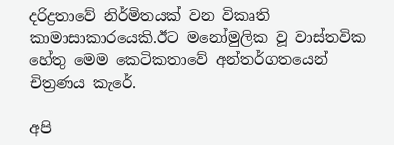දරිද්‍රතාවේ නිර්මිතයක් වන විකෘති කාමාසාකාරයෙකි.ඊට මනෝමුලික වූ වාස්තවික හේතු මෙම කෙටිකතාවේ අන්තර්ගතයෙන් චිත්‍රණය කැරේ.

අපි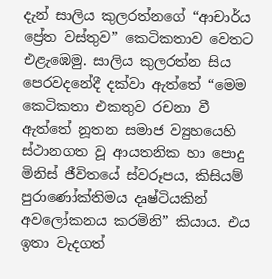දැන් සාලිය කුලරත්නගේ “ආචාර්ය ප්‍රේත වස්තුව” කෙටිකතාව වෙතට එළැඹෙමු. සාලිය කුලරත්න සිය පෙරවදනේදී දක්වා ඇත්තේ “මෙම කෙටිකතා එකතුව රචනා වී ඇත්තේ නූතන සමාජ ව්‍යුහයෙහි ස්ථානගත වූ ආයතනික හා පොදු මිනිස් ජීවිතයේ ස්වරූපය, කිසියම් පුරාණෝක්තිමය දෘෂ්ටියකින් අවලෝකනය කරමිනි” කියාය. එය ඉතා වැදගත්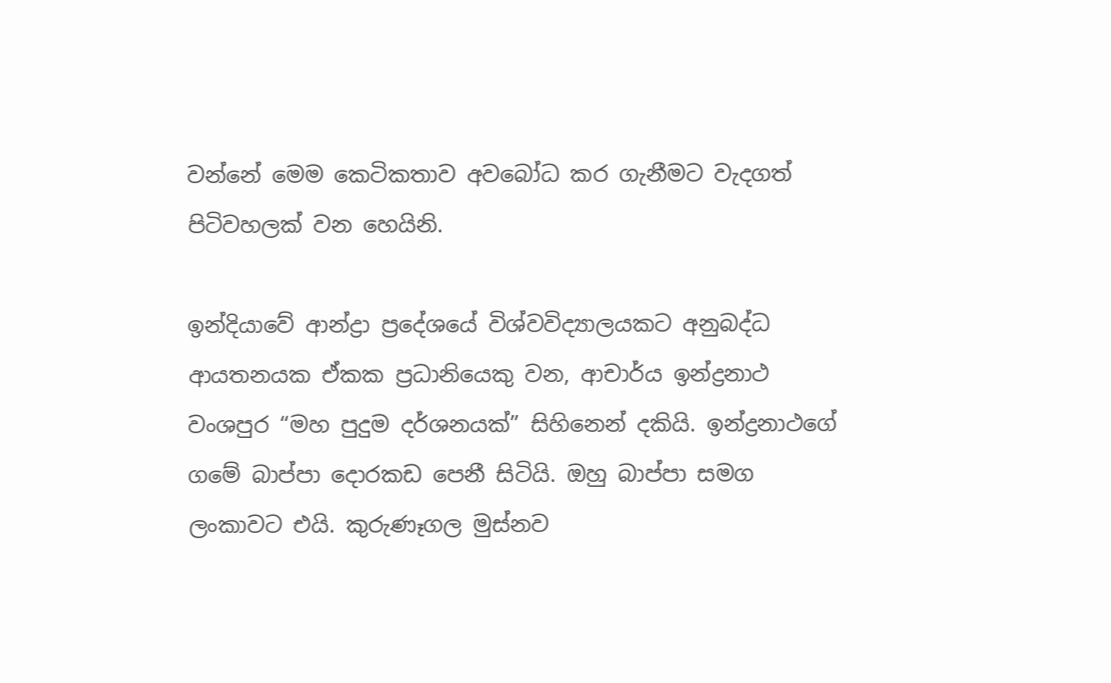වන්නේ මෙම කෙටිකතාව අවබෝධ කර ගැනීමට වැදගත් පිටිවහලක් වන හෙයිනි.

ඉන්දියාවේ ආන්ද්‍රා ප්‍රදේශයේ විශ්වවිද්‍යාලයකට අනුබද්ධ ආයතනයක ඒකක ප්‍රධානියෙකු වන, ආචාර්ය ඉන්ද්‍රනාථ වංශපුර “මහ පුදුම දර්ශනයක්” සිහිනෙන් දකියි. ඉන්ද්‍රනාථගේ ගමේ බාප්පා දොරකඩ පෙනී සිටියි. ඔහු බාප්පා සමග ලංකාවට එයි. කුරුණෑගල මුස්නව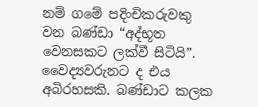නම් ගමේ පදිංචිකරුවකු වන බණ්ඩා “අද්භූත වෙනසකට ලක්වී සිටියි”. වෛද්‍යවරුනට ද එය අබිරහසකි. බණ්ඩාට කලක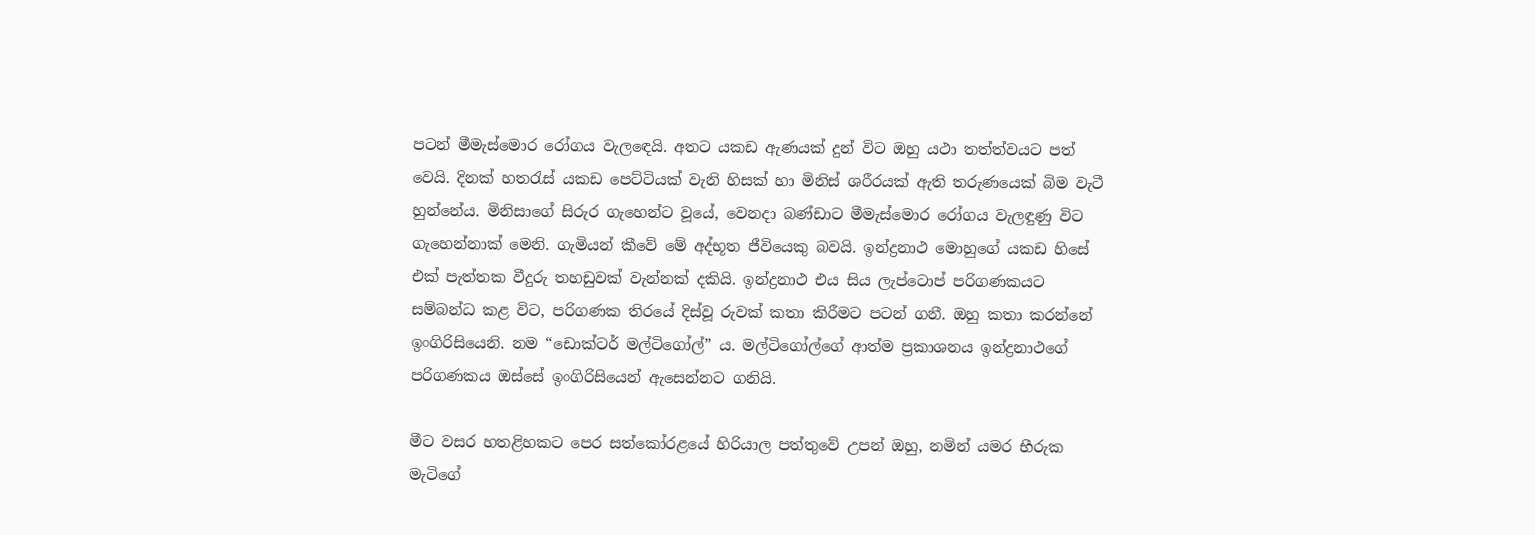පටන් මීමැස්මොර රෝගය වැලඳෙයි. අතට යකඩ ඇණයක් දුන් විට ඔහු යථා තත්ත්වයට පත් වෙයි. දිනක් හතරැස් යකඩ පෙට්ටියක් වැනි හිසක් හා මිනිස් ශරීරයක් ඇති තරුණයෙක් බිම වැටී හුන්නේය. මිනිසාගේ සිරුර ගැහෙන්ට වූයේ, වෙනදා බණ්ඩාට මීමැස්මොර රෝගය වැලඳුණු විට ගැහෙන්නාක් මෙනි. ගැමියන් කීවේ මේ අද්භූත ජීවියෙකු බවයි. ඉන්ද්‍රනාථ මොහුගේ යකඩ හිසේ එක් පැත්තක වීදුරු තහඩුවක් වැන්නක් දකියි. ඉන්ද්‍රනාථ එය සිය ලැප්ටොප් පරිගණකයට සම්බන්ධ කළ විට, පරිගණක තිරයේ දිස්වූ රුවක් කතා කිරීමට පටන් ගනී. ඔහු කතා කරන්නේ ඉංගිරිසියෙනි. නම “ඩොක්ටර් මල්ටිගෝල්” ය. මල්ටිගෝල්ගේ ආත්ම ප්‍රකාශනය ඉන්ද්‍රනාථගේ පරිගණකය ඔස්සේ ඉංගිරිසියෙන් ඇසෙන්නට ගනියි.

මීට වසර හතළිහකට පෙර සත්කෝරළයේ හිරියාල පත්තුවේ උපන් ඔහු, නමින් යමර භීරුක මැටිගේ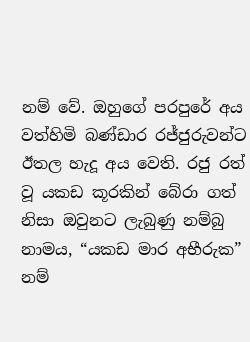නම් වේ. ඔහුගේ පරපුරේ අය වත්හිමි බණ්ඩාර රජ්ජුරුවන්ට ඊතල හැදූ අය වෙති. රජු රත් වූ යකඩ කූරකින් බේරා ගත් නිසා ඔවුනට ලැබුණු නම්බු නාමය, “යකඩ මාර අභීරුක” නම්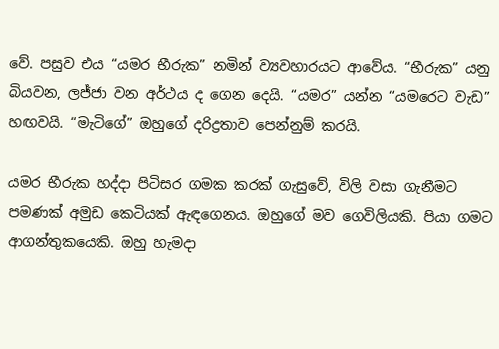වේ. පසුව එය “යමර භීරුක” නමින් ව්‍යවහාරයට ආවේය. “භීරුක” යනු බියවන, ලජ්ජා වන අර්ථය ද ගෙන දෙයි. “යමර” යන්න “යමරෙට වැඩ” හඟවයි. “මැටිගේ” ඔහුගේ දරිද්‍රතාව පෙන්නුම් කරයි.

යමර භීරුක හද්දා පිටිසර ගමක කරක් ගැසුවේ, විලි වසා ගැනීමට පමණක් අමුඩ කෙටියක් ඇඳගෙනය. ඔහුගේ මව ගෙවිලියකි. පියා ගමට ආගන්තුකයෙකි. ඔහු හැමදා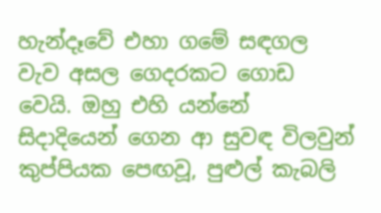හැන්දෑවේ එහා ගමේ සඳගල වැව අසල ගෙදරකට ගොඩ වෙයි. ඔහු එහි යන්නේ සිදාදියෙන් ගෙන ආ සුවඳ විලවුන් කුප්පියක පෙඟවූ, පුළුල් කැබලි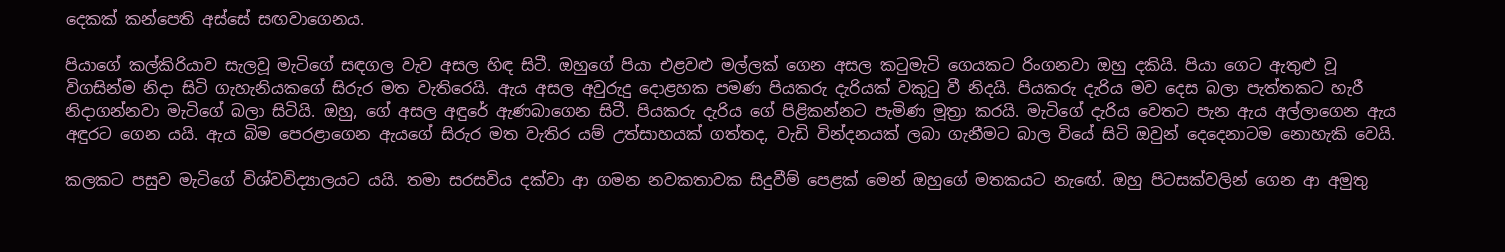දෙකක් කන්පෙති අස්සේ සඟවාගෙනය.

පියාගේ කල්කිරියාව සැලවූ මැටිගේ සඳගල වැව අසල හිඳ සිටී. ඔහුගේ පියා එළවළු මල්ලක් ගෙන අසල කටුමැටි ගෙයකට රිංගනවා ඔහු දකියි. පියා ගෙට ඇතුළු වූ විගසින්ම නිදා සිටි ගැහැනියකගේ සිරුර මත වැතිරෙයි. ඇය අසල අවුරුදු දොළහක පමණ පියකරු දැරියක් වකුටු වී නිදයි. පියකරු දැරිය මව දෙස බලා පැත්තකට හැරී නිදාගන්නවා මැටිගේ බලා සිටියි. ඔහු, ගේ අසල අඳුරේ ඇණබාගෙන සිටී. පියකරු දැරිය ගේ පිළිකන්නට පැමිණ මූත්‍රා කරයි. මැටිගේ දැරිය වෙතට පැන ඇය අල්ලාගෙන ඇය අඳුරට ගෙන යයි. ඇය බිම පෙරළාගෙන ඇයගේ සිරුර මත වැතිර යම් උත්සාහයක් ගත්තද, වැඩි වින්දනයක් ලබා ගැනීමට බාල වියේ සිටි ඔවුන් දෙදෙනාටම නොහැකි වෙයි.

කලකට පසුව මැටිගේ විශ්වවිද්‍යාලයට යයි. තමා සරසවිය දක්වා ආ ගමන නවකතාවක සිදුවීම් පෙළක් මෙන් ඔහුගේ මතකයට නැඟේ. ඔහු පිටසක්වලින් ගෙන ආ අමුතු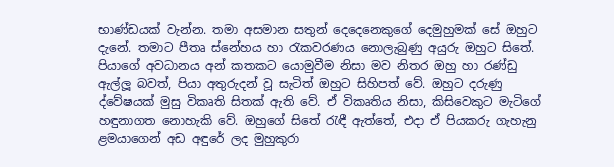භාණ්ඩයක් වැන්න. තමා අසමාන සතුන් දෙදෙනෙකුගේ දෙමුහුමක් සේ ඔහුට දැනේ. තමාට පීතෘ ස්නේහය හා රැකවරණය නොලැබුණු අයුරු ඔහුට සිතේ. පියාගේ අවධානය අන් කතකට යොමුවීම නිසා මව නිතර ඔහු හා රණ්ඩු ඇල්ලූ බවත්, පියා අතුරුදන් වූ සැටිත් ඔහුට සිහිපත් වේ. ඔහුට දරුණු ද්වේෂයක් මුසු විකෘති සිතක් ඇති වේ. ඒ විකෘතිය නිසා, කිසිවෙකුට මැටිගේ හඳුනාගත නොහැකි වේ. ඔහුගේ සිතේ රැඳී ඇත්තේ, එදා ඒ පියකරු ගැහැනු ළමයාගෙන් අඩ අඳුරේ ලද මුහුකුරා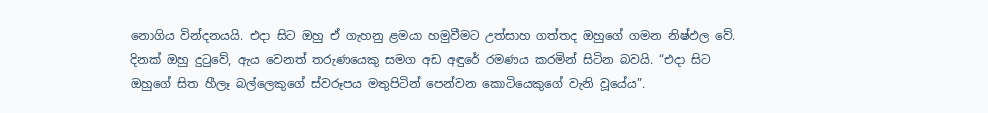නොගිය වින්දනයයි. එදා සිට ඔහු ඒ ගැහනු ළමයා හමුවීමට උත්සාහ ගත්තද ඔහුගේ ගමන නිෂ්ඵල වේ. දිනක් ඔහු දුටුවේ, ඇය වෙනත් තරුණයෙකු සමග අඩ අඳුරේ රමණය කරමින් සිටින බවයි. “එදා සිට ඔහුගේ සිත හීලෑ බල්ලෙකුගේ ස්වරූපය මතුපිටින් පෙන්වන කොටියෙකුගේ වැනි වූයේය”.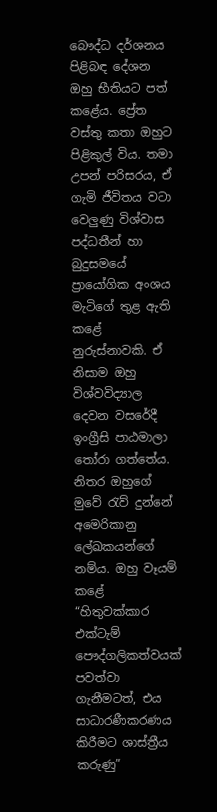බෞද්ධ දර්ශනය පිළිබඳ දේශන ඔහු භීතියට පත් කළේය. ප්‍රේත වස්තු කතා ඔහුට පිළිකුල් විය. තමා උපන් පරිසරය, ඒ ගැමි ජීවිතය වටා වෙලුණු විශ්වාස පද්ධතීන් හා බුදුසමයේ ප්‍රායෝගික අංශය මැටිගේ තුළ ඇති කළේ නුරුස්නාවකි. ඒ නිසාම ඔහු විශ්වවිද්‍යාල දෙවන වසරේදී ඉංග්‍රීසි පාඨමාලා තෝරා ගත්තේය. නිතර ඔහුගේ මුවේ රැව් දුන්නේ අමෙරිකානු ලේඛකයන්ගේ නම්ය. ඔහු වෑයම් කළේ “හිතුවක්කාර එක්ටැම් පෞද්ගලිකත්වයක් පවත්වා ගැනීමටත්, එය සාධාරණීකරණය කිරීමට ශාස්ත්‍රීය කරුණු”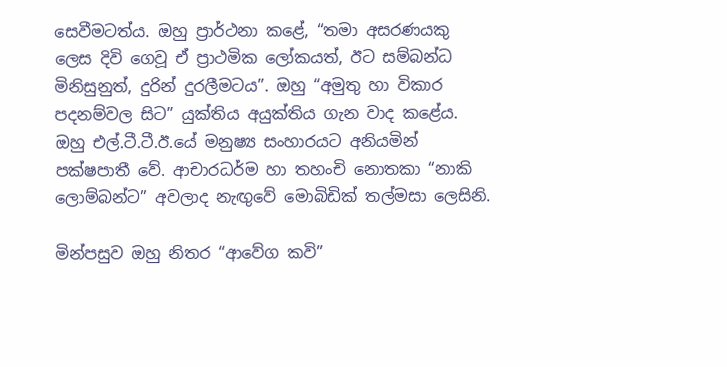සෙවීමටත්ය. ඔහු ප්‍රාර්ථනා කළේ, “තමා අසරණයකු ලෙස දිවි ගෙවූ ඒ ප්‍රාථමික ලෝකයත්, ඊට සම්බන්ධ මිනිසුනුත්, දුරින් දුරලීමටය”. ඔහු “අමුතු හා විකාර පදනම්වල සිට” යුක්තිය අයුක්තිය ගැන වාද කළේය. ඔහු එල්.ටී.ටී.ඊ.යේ මනුෂ්‍ය සංහාරයට අනියමින් පක්ෂපාතී වේ. ආචාරධර්ම හා තහංචි නොතකා “නාකි ලොම්බන්ට” අවලාද නැඟුවේ මොබිඩික් තල්මසා ලෙසිනි.

මින්පසුව ඔහු නිතර “ආවේග කවි”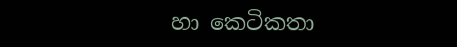හා කෙටිකතා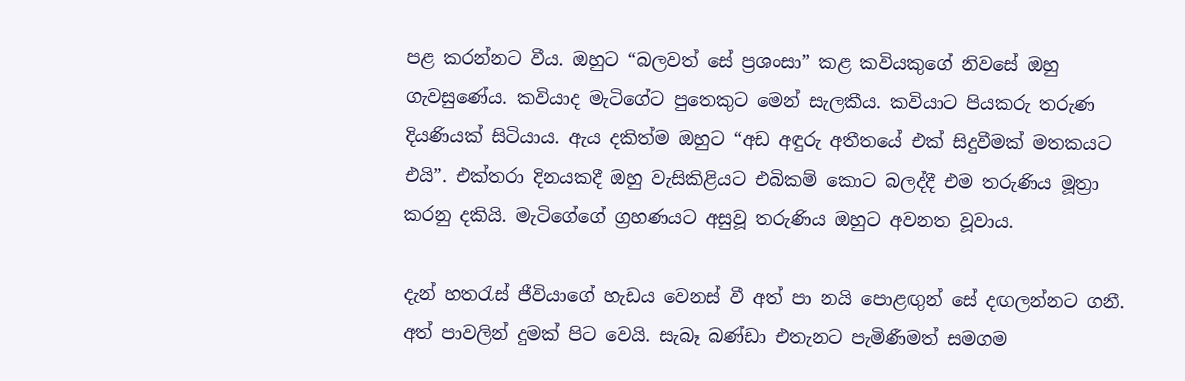පළ කරන්නට වීය. ඔහුට “බලවත් සේ ප්‍රශංසා” කළ කවියකුගේ නිවසේ ඔහු ගැවසුණේය. කවියාද මැටිගේට පුතෙකුට මෙන් සැලකීය. කවියාට පියකරු තරුණ දියණියක් සිටියාය. ඇය දකිත්ම ඔහුට “අඩ අඳුරු අතීතයේ එක් සිදුවීමක් මතකයට එයි”. එක්තරා දිනයකදී ඔහු වැසිකිළියට එබිකම් කොට බලද්දී එම තරුණිය මූත්‍රා කරනු දකියි. මැටිගේගේ ග්‍රහණයට අසුවූ තරුණිය ඔහුට අවනත වූවාය.

දැන් හතරැස් ජීවියාගේ හැඩය වෙනස් වී අත් පා නයි පොළඟුන් සේ දඟලන්නට ගනී. අත් පාවලින් දුමක් පිට වෙයි. සැබෑ බණ්ඩා එතැනට පැමිණීමත් සමගම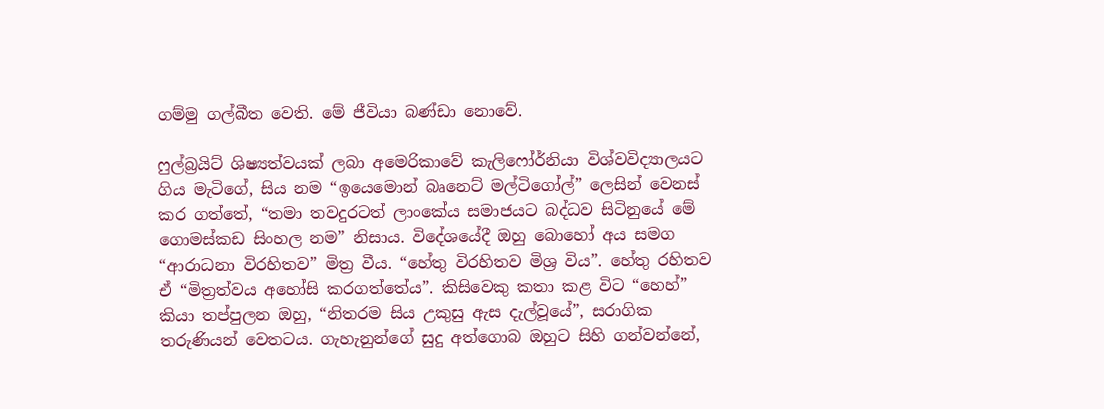ගම්මු ගල්බීත වෙති. මේ ජීවියා බණ්ඩා නොවේ.

ෆුල්බ්‍රයිට් ශිෂ්‍යත්වයක් ලබා අමෙරිකාවේ කැලිෆෝර්නියා විශ්වවිද්‍යාලයට ගිය මැටිගේ, සිය නම “ඉයෙමොන් බෘනෙට් මල්ටිගෝල්” ලෙසින් වෙනස් කර ගත්තේ, “තමා තවදුරටත් ලාංකේය සමාජයට බද්ධව සිටිනුයේ මේ ගොමස්කඩ සිංහල නම” නිසාය. විදේශයේදී ඔහු බොහෝ අය සමග “ආරාධනා විරහිතව” මිත්‍ර වීය. “හේතු විරහිතව මිශ්‍ර විය”. හේතු රහිතව ඒ “මිත්‍රත්වය අහෝසි කරගත්තේය”. කිසිවෙකු කතා කළ විට “හෙහ්” කියා තප්පුලන ඔහු, “නිතරම සිය උකුසු ඇස දැල්වූයේ”, සරාගික තරුණියන් වෙතටය. ගැහැනුන්ගේ සුදු අත්ගොබ ඔහුට සිහි ගන්වන්නේ,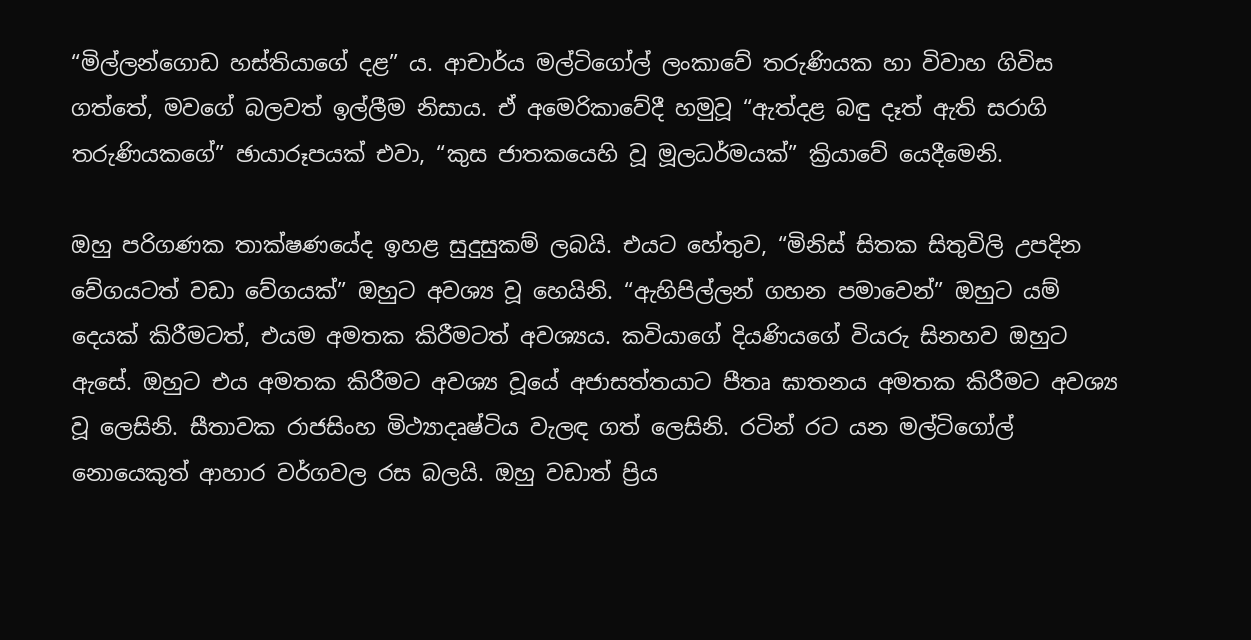“මිල්ලන්ගොඩ හස්තියාගේ දළ” ය. ආචාර්ය මල්ටිගෝල් ලංකාවේ තරුණියක හා විවාහ ගිවිස ගත්තේ, මවගේ බලවත් ඉල්ලීම නිසාය. ඒ අමෙරිකාවේදී හමුවූ “ඇත්දළ බඳු දෑත් ඇති සරාගි තරුණියකගේ” ඡායාරූපයක් එවා, “කුස ජාතකයෙහි වූ මූලධර්මයක්” ක්‍රියාවේ යෙදීමෙනි.

ඔහු පරිගණක තාක්ෂණයේද ඉහළ සුදුසුකම් ලබයි. එයට හේතුව, “මිනිස් සිතක සිතුවිලි උපදින වේගයටත් වඩා වේගයක්” ඔහුට අවශ්‍ය වූ හෙයිනි. “ඇහිපිල්ලන් ගහන පමාවෙන්” ඔහුට යම් දෙයක් කිරීමටත්, එයම අමතක කිරීමටත් අවශ්‍යය. කවියාගේ දියණියගේ වියරු සිනහව ඔහුට ඇසේ. ඔහුට එය අමතක කිරීමට අවශ්‍ය වූයේ අජාසත්තයාට පීතෘ ඝාතනය අමතක කිරීමට අවශ්‍ය වූ ලෙසිනි. සීතාවක රාජසිංහ මිථ්‍යාදෘෂ්ටිය වැලඳ ගත් ලෙසිනි. රටින් රට යන මල්ටිගෝල් නොයෙකුත් ආහාර වර්ගවල රස බලයි. ඔහු වඩාත් ප්‍රිය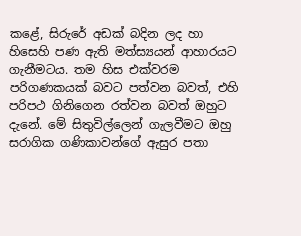කළේ, සිරුරේ අඩක් බදින ලද හා හිසෙහි පණ ඇති මත්ස්‍යයන් ආහාරයට ගැනීමටය. තම හිස එක්වරම පරිගණකයක් බවට පත්වන බවත්, එහි පරිපථ ගිනිගෙන රත්වන බවත් ඔහුට දැනේ. මේ සිතුවිල්ලෙන් ගැලවීමට ඔහු සරාගික ගණිකාවන්ගේ ඇසුර පතා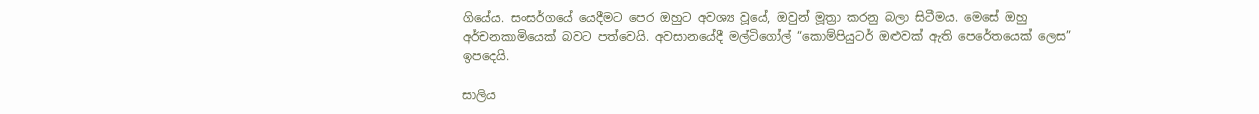ගියේය. සංසර්ගයේ යෙදීමට පෙර ඔහුට අවශ්‍ය වූයේ, ඔවුන් මූත්‍රා කරනු බලා සිටීමය. මෙසේ ඔහු අර්චනකාමියෙක් බවට පත්වෙයි. අවසානයේදී මල්ටිගෝල් “කොම්පියුටර් ඔළුවක් ඇති පෙරේතයෙක් ලෙස” ඉපදෙයි.

සාලිය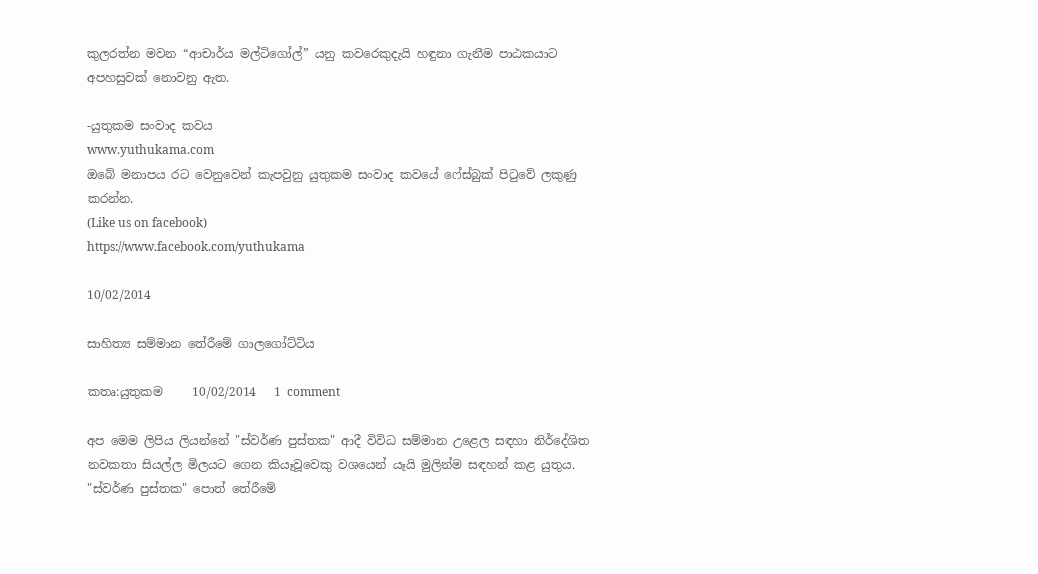කුලරත්න මවන “ආචාර්ය මල්ටිගෝල්” යනු කවරෙකුදැයි හඳුනා ගැනීම පාඨකයාට අපහසුවක් නොවනු ඇත.

-යුතුකම සංවාද කවය
www.yuthukama.com
ඔබේ මනාපය රට වෙනුවෙන් කැපවුනු යුතුකම සංවාද කවයේ ෆේස්බුක් පිටුවේ ලකුණු කරන්න.
(Like us on facebook)
https://www.facebook.com/yuthukama

10/02/2014

සාහිත්‍ය සම්මාන තේරීමේ ගාලගෝට්ටිය

කතෘ:යුතුකම     10/02/2014   1 comment

අප මෙම ලිපිය ලියන්නේ "ස්‌වර්ණ පුස්‌තක" ආදී විවිධ සම්මාන උළෙල සඳහා නිර්දේශිත නවකතා සියල්ල මිලයට ගෙන කියෑවූවෙකු වශයෙන් යෑයි මුලින්ම සඳහන් කළ යුතුය. "ස්‌වර්ණ පුස්‌තක" පොත් තේරීමේ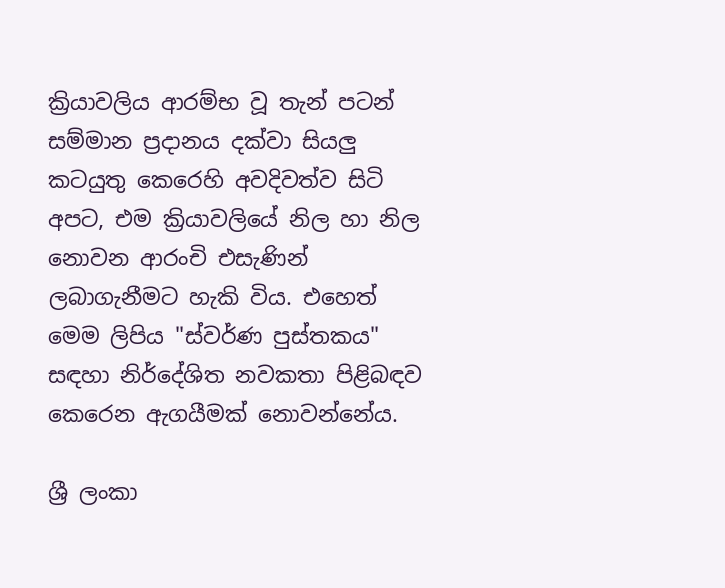ක්‍රියාවලිය ආරම්භ වූ තැන් පටන් සම්මාන ප්‍රදානය දක්‌වා සියලු කටයුතු කෙරෙහි අවදිවත්ව සිටි අපට, එම ක්‍රියාවලියේ නිල හා නිල නොවන ආරංචි එසැණින් ලබාගැනීමට හැකි විය. එහෙත් මෙම ලිපිය "ස්‌වර්ණ පුස්‌තකය" සඳහා නිර්දේශිත නවකතා පිළිබඳව කෙරෙන ඇගයීමක්‌ නොවන්නේය.

ශ්‍රී ලංකා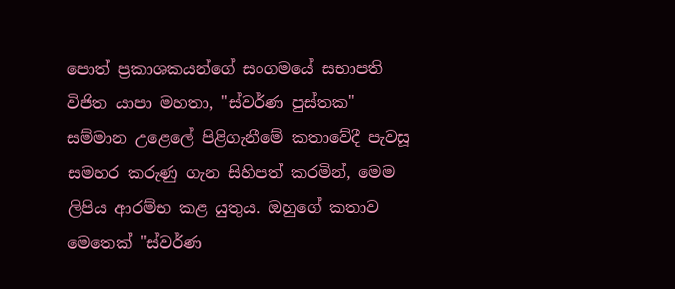පොත් ප්‍රකාශකයන්ගේ සංගමයේ සභාපති විජිත යාපා මහතා, "ස්‌වර්ණ පුස්‌තක" සම්මාන උළෙලේ පිළිගැනීමේ කතාවේදී පැවසූ සමහර කරුණු ගැන සිහිපත් කරමින්, මෙම ලිපිය ආරම්භ කළ යුතුය. ඔහුගේ කතාව මෙතෙක්‌ "ස්‌වර්ණ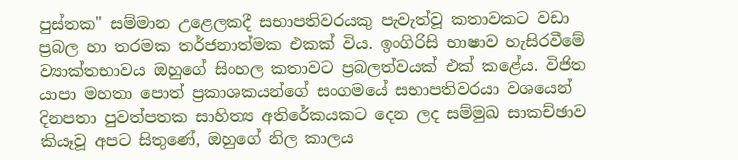පුස්‌තක" සම්මාන උළෙලකදී සභාපතිවරයකු පැවැත්වූ කතාවකට වඩා ප්‍රබල හා තරමක තර්ජනාත්මක එකක්‌ විය. ඉංගිරිසි භාෂාව හැසිරවීමේ ව්‍යාක්‌තභාවය ඔහුගේ සිංහල කතාවට ප්‍රබලත්වයක්‌ එක්‌ කළේය. විජිත යාපා මහතා පොත් ප්‍රකාශකයන්ගේ සංගමයේ සභාපතිවරයා වශයෙන් දිනපතා පුවත්පතක සාහිත්‍ය අතිරේකයකට දෙන ලද සම්මුඛ සාකච්ඡාව කියෑවූ අපට සිතුණේ, ඔහුගේ නිල කාලය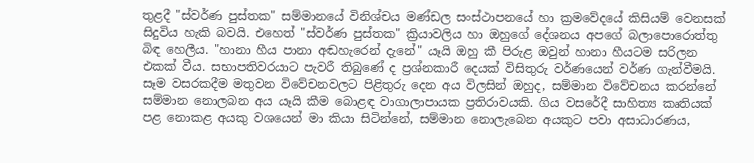තුළදී "ස්‌වර්ණ පුස්‌තක" සම්මානයේ විනිශ්චය මණ්‌ඩල සංස්‌ථාපනයේ හා ක්‍රමවේදයේ කිසියම් වෙනසක්‌ සිදුවිය හැකි බවයි. එහෙත් "ස්‌වර්ණ පුස්‌තක" ක්‍රියාවලිය හා ඔහුගේ දේශනය අපගේ බලාපොරොත්තු බිඳ හෙලීය. "හානා හීය පානා අඬහැරෙන් දැනේ" යෑයි ඔහු කී පිරුළ ඔවුන් හානා හීයටම සරිලන එකක්‌ වීය. සභාපතිවරයාට පැවරී තිබුණේ ද ප්‍රශ්නකාරී දෙයක්‌ විසිතුරු වර්ණයෙන් වර්ණ ගැන්වීමයි. සෑම වසරකදීම මතුවන විවේචනවලට පිළිතුරු දෙන අය විලසින් ඔහුද, සම්මාන විවේචනය කරන්නේ සම්මාන නොලබන අය යෑයි කීම බොළඳ වාගාලාපායක ප්‍රතිරාවයකි. ගිය වසරේදී සාහිත්‍ය කෘතියක්‌ පළ නොකළ අයකු වශයෙන් මා කියා සිටින්නේ, සම්මාන නොලැබෙන අයකුට පවා අසාධාරණය,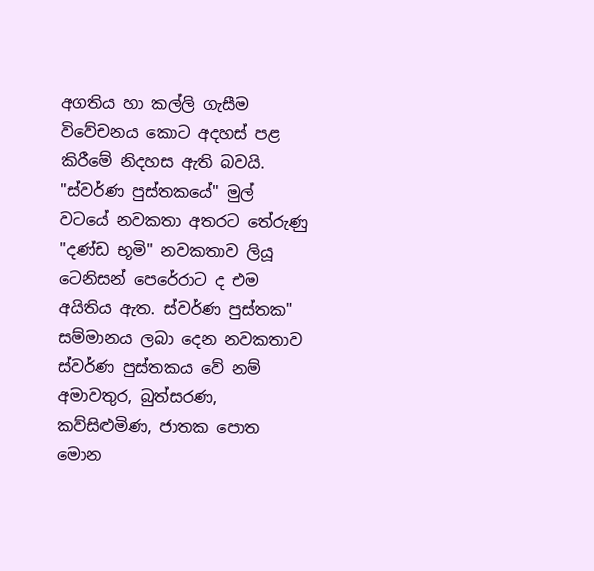අගතිය හා කල්ලි ගැසීම විවේචනය කොට අදහස්‌ පළ කිරීමේ නිදහස ඇති බවයි. "ස්‌වර්ණ පුස්‌තකයේ" මුල් වටයේ නවකතා අතරට තේරුණු "දණ්‌ඩ භූමි" නවකතාව ලියූ ටෙනිසන් පෙරේරාට ද එම අයිතිය ඇත. ස්‌වර්ණ පුස්‌තක" සම්මානය ලබා දෙන නවකතාව ස්‌වර්ණ පුස්‌තකය වේ නම් අමාවතුර, බුත්සරණ, කව්සිළුමිණ, ජාතක පොත මොන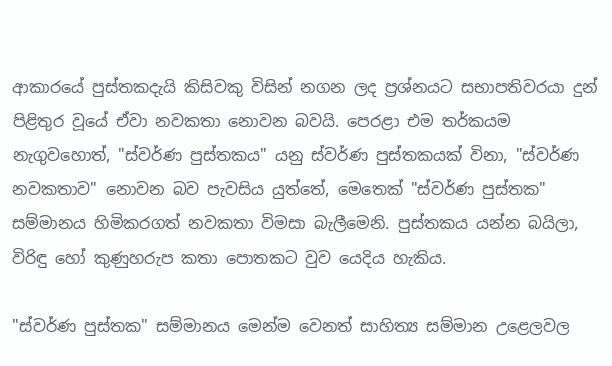ආකාරයේ පුස්‌තකදැයි කිසිවකු විසින් නගන ලද ප්‍රශ්නයට සභාපතිවරයා දුන් පිළිතුර වූයේ ඒවා නවකතා නොවන බවයි. පෙරළා එම තර්කයම නැගුවහොත්, "ස්‌වර්ණ පුස්‌තකය" යනු ස්‌වර්ණ පුස්‌තකයක්‌ විනා, "ස්‌වර්ණ නවකතාව" නොවන බව පැවසිය යුත්තේ, මෙතෙක්‌ "ස්‌වර්ණ පුස්‌තක" සම්මානය හිමිකරගත් නවකතා විමසා බැලීමෙනි. පුස්‌තකය යන්න බයිලා, විරිඳු හෝ කුණුහරුප කතා පොතකට වුව යෙදිය හැකිය.

"ස්‌වර්ණ පුස්‌තක" සම්මානය මෙන්ම වෙනත් සාහිත්‍ය සම්මාන උළෙලවල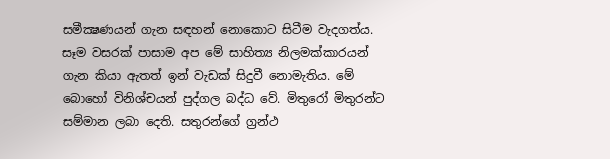සමීක්‍ෂණයන් ගැන සඳහන් නොකොට සිටීම වැදගත්ය. සෑම වසරක්‌ පාසාම අප මේ සාහිත්‍ය නිලමක්‌කාරයන් ගැන කියා ඇතත් ඉන් වැඩක්‌ සිදුවී නොමැතිය. මේ බොහෝ විනිශ්චයන් පුද්ගල බද්ධ වේ. මිතුරෝ මිතුරන්ට සම්මාන ලබා දෙති. සතුරන්ගේ ග්‍රන්ථ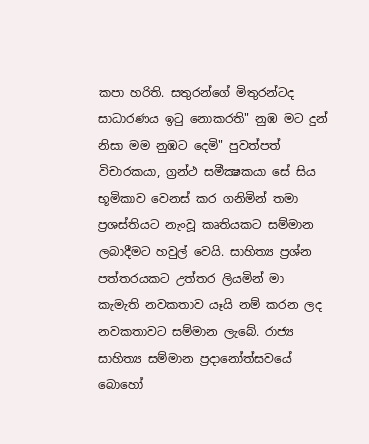කපා හරිති. සතුරන්ගේ මිතුරන්ටද සාධාරණය ඉටු නොකරති" නුඹ මට දුන් නිසා මම නුඹට දෙමි" පුවත්පත් විචාරකයා, ග්‍රන්ථ සමීක්‍ෂකයා සේ සිය භූමිකාව වෙනස්‌ කර ගනිමින් තමා ප්‍රශස්‌තියට නැංවූ කෘතියකට සම්මාන ලබාදීමට හවුල් වෙයි. සාහිත්‍ය ප්‍රශ්න පත්තරයකට උත්තර ලියමින් මා කැමැති නවකතාව යෑයි නම් කරන ලද නවකතාවට සම්මාන ලැබේ. රාජ්‍ය සාහිත්‍ය සම්මාන ප්‍රදානෝත්සවයේ බොහෝ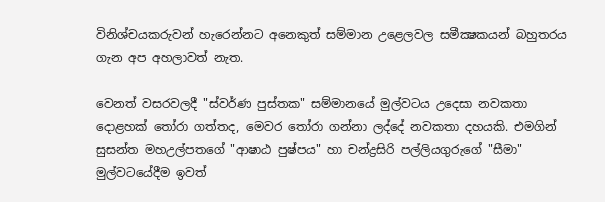විනිශ්චයකරුවන් හැරෙන්නට අනෙකුත් සම්මාන උළෙලවල සමීක්‍ෂකයන් බහුතරය ගැන අප අහලාවත් නැත.

වෙනත් වසරවලදී "ස්‌වර්ණ පුස්‌තක" සම්මානයේ මුල්වටය උදෙසා නවකතා දොළහක්‌ තෝරා ගත්තද, මෙවර තෝරා ගන්නා ලද්දේ නවකතා දහයකි. එමගින් සුසන්ත මහඋල්පතගේ "ආෂාඨ පුෂ්පය" හා චන්ද්‍රසිරි පල්ලියගුරුගේ "සීමා" මුල්වටයේදීම ඉවත්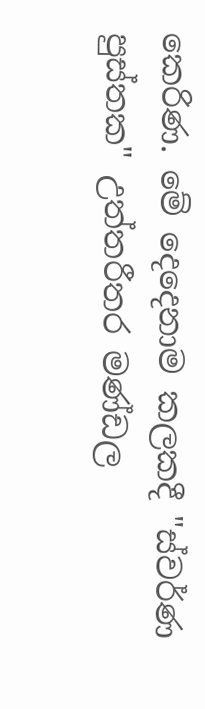කෙරිණ. මේ දෙදෙනාම කලකදී "ස්‌වර්ණ පුස්‌තක" උත්තරීතර මණ්‌ඩල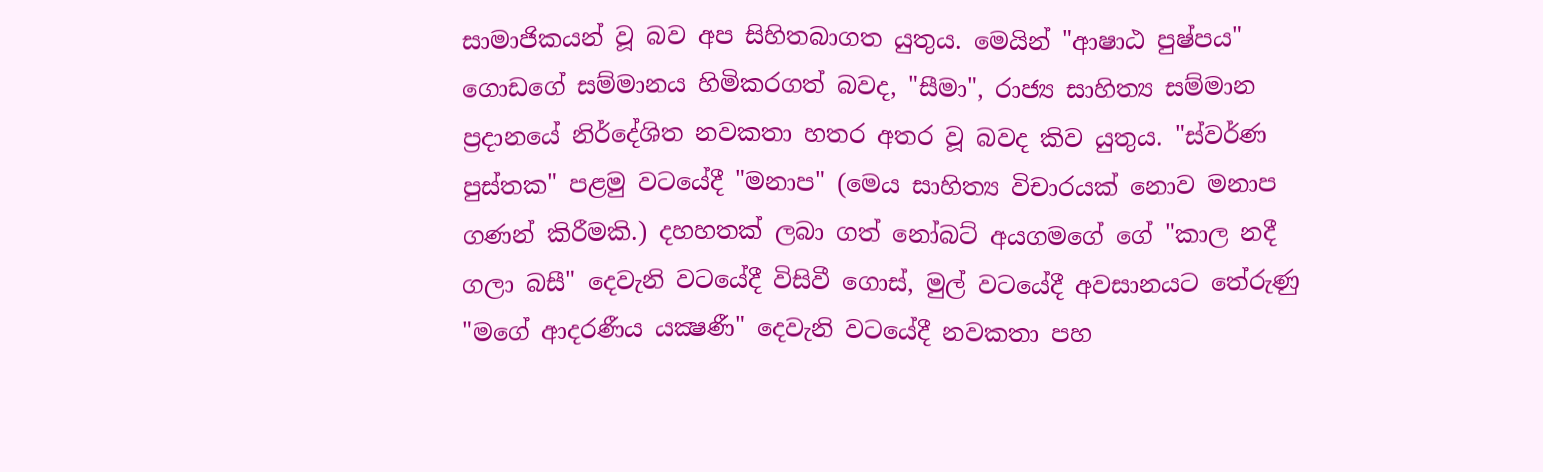සාමාජිකයන් වූ බව අප සිහිතබාගත යුතුය. මෙයින් "ආෂාඨ පුෂ්පය" ගොඩගේ සම්මානය හිමිකරගත් බවද, "සීමා", රාජ්‍ය සාහිත්‍ය සම්මාන ප්‍රදානයේ නිර්දේශිත නවකතා හතර අතර වූ බවද කිව යුතුය. "ස්‌වර්ණ පුස්‌තක" පළමු වටයේදී "මනාප" (මෙය සාහිත්‍ය විචාරයක්‌ නොව මනාප ගණන් කිරීමකි.) දහහතක්‌ ලබා ගත් නෝබට්‌ අයගමගේ ගේ "කාල නදී ගලා බසී" දෙවැනි වටයේදී විසිවී ගොස්‌, මුල් වටයේදී අවසානයට තේරුණු "මගේ ආදරණීය යක්‍ෂණී" දෙවැනි වටයේදී නවකතා පහ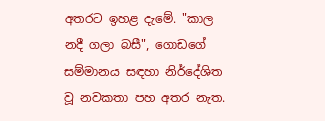අතරට ඉහළ දැමේ. "කාල නදී ගලා බසී", ගොඩගේ සම්මානය සඳහා නිර්දේශිත වූ නවකතා පහ අතර නැත.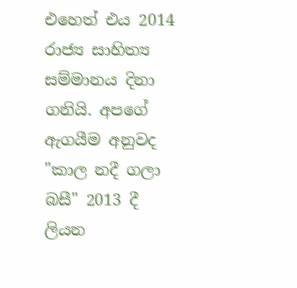එහෙත් එය 2014 රාජ්‍ය සාහිත්‍ය සම්මානය දිනා ගනියි. අපගේ ඇගයීම අනුවද "කාල නදී ගලා බසී" 2013 දී ලියන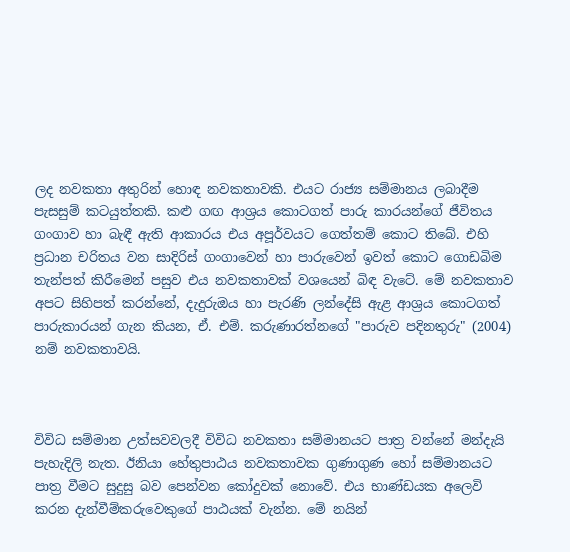ලද නවකතා අතුරින් හොඳ නවකතාවකි. එයට රාජ්‍ය සම්මානය ලබාදීම පැසසුම් කටයුත්තකි. කළු ගඟ ආශ්‍රය කොටගත් පාරු කාරයන්ගේ ජීවිතය ගංගාව හා බැඳී ඇති ආකාරය එය අපූර්වයට ගෙත්තම් කොට තිබේ. එහි ප්‍රධාන චරිතය වන සාදිරිස්‌ ගංගාවෙන් හා පාරුවෙන් ඉවත් කොට ගොඩබිම තැන්පත් කිරීමෙන් පසුව එය නවකතාවක්‌ වශයෙන් බිඳ වැටේ. මේ නවකතාව අපට සිහිපත් කරන්නේ, දැදුරුඔය හා පැරණි ලන්දේසි ඇළ ආශ්‍රය කොටගත් පාරුකාරයන් ගැන කියන, ඒ. එම්. කරුණාරත්නගේ "පාරුව පදිනතුරු" (2004) නම් නවකතාවයි.



විවිධ සම්මාන උත්සවවලදී විවිධ නවකතා සම්මානයට පාත්‍ර වන්නේ මන්දැයි පැහැදිලි නැත. ඊනියා හේතුපාඨය නවකතාවක ගුණාගුණ හෝ සම්මානයට පාත්‍ර වීමට සුදුසු බව පෙන්වන කෝදුවක්‌ නොවේ. එය භාණ්‌ඩයක අලෙවි කරන දැන්වීම්කරුවෙකුගේ පාඨයක්‌ වැන්න. මේ නයින්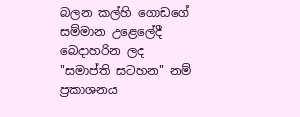බලන කල්හි ගොඩගේ සම්මාන උළෙලේදී බෙදාහරින ලද "සමාප්ති සටහන" නම් ප්‍රකාශනය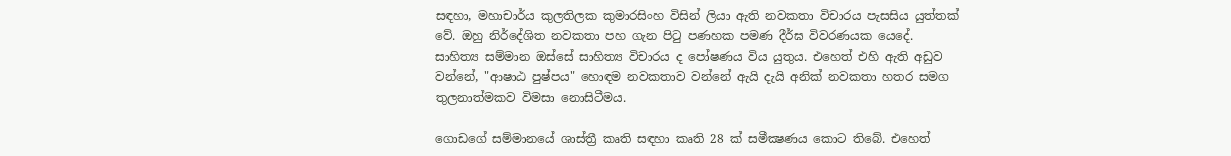සඳහා, මහාචාර්ය කුලතිලක කුමාරසිංහ විසින් ලියා ඇති නවකතා විචාරය පැසසිය යුත්තක්‌ වේ. ඔහු නිර්දේශිත නවකතා පහ ගැන පිටු පණහක පමණ දීර්ඝ විවරණයක යෙදේ. සාහිත්‍ය සම්මාන ඔස්‌සේ සාහිත්‍ය විචාරය ද පෝෂණය විය යුතුය. එහෙත් එහි ඇති අඩුව වන්නේ, "ආෂාඨ පුෂ්පය" හොඳම නවකතාව වන්නේ ඇයි දැයි අනික්‌ නවකතා හතර සමග තුලනාත්මකව විමසා නොසිටීමය.

ගොඩගේ සම්මානයේ ශාස්‌ත්‍රී කෘති සඳහා කෘති 28 ක්‌ සමීක්‍ෂණය කොට තිබේ. එහෙත්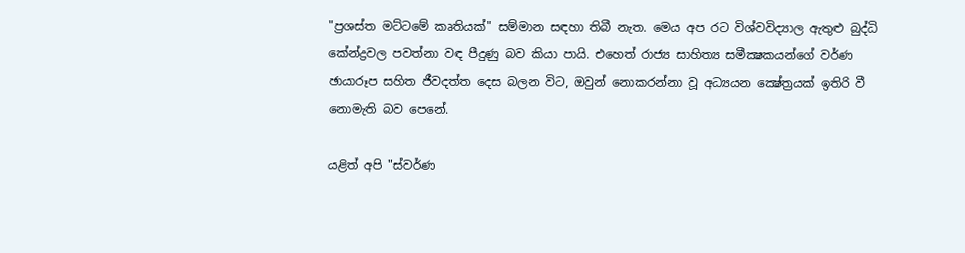"ප්‍රශස්‌ත මට්‌ටමේ කෘතියක්‌" සම්මාන සඳහා තිබී නැත. මෙය අප රට විශ්වවිද්‍යාල ඇතුළු බුද්ධි කේන්ද්‍රවල පවත්නා වඳ පීදුණු බව කියා පායි. එහෙත් රාජ්‍ය සාහිත්‍ය සමීක්‍ෂකයන්ගේ වර්ණ ඡායාරූප සහිත ජීවදත්ත දෙස බලන විට, ඔවුන් නොකරන්නා වූ අධ්‍යයන ක්‍ෂේත්‍රයක්‌ ඉතිරි වී නොමැති බව පෙනේ.

යළිත් අපි "ස්‌වර්ණ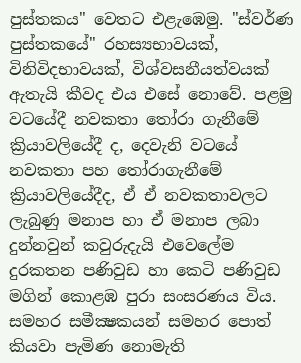පුස්‌තකය" වෙතට එළැඹෙමු. "ස්‌වර්ණ පුස්‌තකයේ" රහස්‍යභාවයක්‌, විනිවිදභාවයක්‌, විශ්වසනීයත්වයක්‌ ඇතැයි කීවද එය එසේ නොවේ. පළමු වටයේදී නවකතා තෝරා ගැනීමේ ක්‍රියාවලියේදී ද, දෙවැනි වටයේ නවකතා පහ තෝරාගැනීමේ ක්‍රියාවලියේදීද, ඒ ඒ නවකතාවලට ලැබුණු මනාප හා ඒ මනාප ලබා දුන්නවුන් කවුරුදැයි එවෙලේම දුරකතන පණිවුඩ හා කෙටි පණිවුඩ මගින් කොළඹ පුරා සංසරණය විය. සමහර සමීක්‍ෂකයන් සමහර පොත් කියවා පැමිණ නොමැති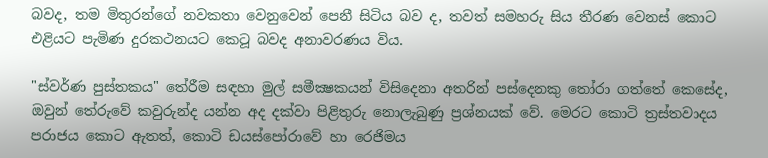බවද, තම මිතුරන්ගේ නවකතා වෙනුවෙන් පෙනී සිටිය බව ද, තවත් සමහරු සිය තීරණ වෙනස්‌ කොට එළියට පැමිණ දුරකථනයට කෙටූ බවද අනාවරණය විය.

"ස්‌වර්ණ පුස්‌තකය" තේරීම සඳහා මුල් සමීක්‍ෂකයන් විසිදෙනා අතරින් පස්‌දෙනකු තෝරා ගත්තේ කෙසේද, ඔවුන් තේරුවේ කවුරුන්ද යන්න අද දක්‌වා පිළිතුරු නොලැබුණු ප්‍රශ්නයක්‌ වේ. මෙරට කොටි ත්‍රස්‌තවාදය පරාජය කොට ඇතත්, කොටි ඩයස්‌පෝරාවේ හා රෙජිමය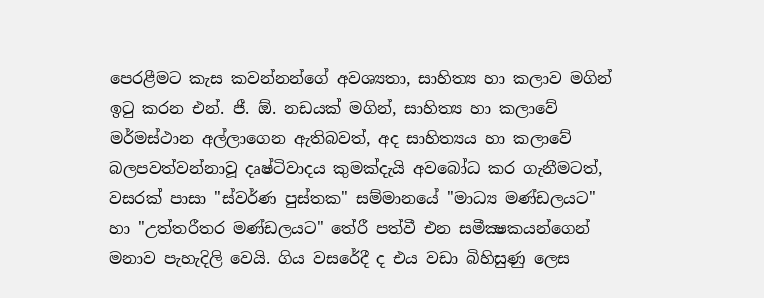පෙරළීමට කැස කවන්නන්ගේ අවශ්‍යතා, සාහිත්‍ය හා කලාව මගින් ඉටු කරන එන්. ජී. ඕ. නඩයක්‌ මගින්, සාහිත්‍ය හා කලාවේ මර්මස්‌ථාන අල්ලාගෙන ඇතිබවත්, අද සාහිත්‍යය හා කලාවේ බලපවත්වන්නාවූ දෘෂ්ටිවාදය කුමක්‌දැයි අවබෝධ කර ගැනීමටත්, වසරක්‌ පාසා "ස්‌වර්ණ පුස්‌තක" සම්මානයේ "මාධ්‍ය මණ්‌ඩලයට" හා "උත්තරීතර මණ්‌ඩලයට" තේරී පත්වී එන සමීක්‍ෂකයන්ගෙන් මනාව පැහැදිලි වෙයි. ගිය වසරේදී ද එය වඩා බිහිසුණු ලෙස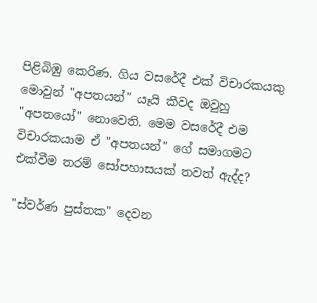පිළිබිඹු කෙරිණ. ගිය වසරේදී එක්‌ විචාරකයකු මොවුන් "අපතයන්" යෑයි කීවද ඔවුහු "අපතයෝ" නොවෙති. මෙම වසරේදී එම විචාරකයාම ඒ "අපතයන්" ගේ සමාගමට එක්‌වීම තරම් සෝපහාසයක්‌ තවත් ඇද්ද?

"ස්‌වර්ණ පුස්‌තක" දෙවන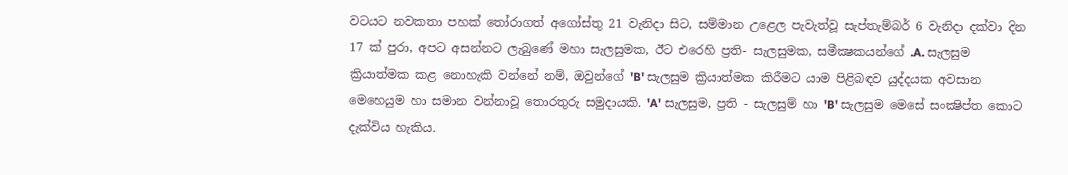වටයට නවකතා පහක්‌ තෝරාගත් අගෝස්‌තු 21 වැනිදා සිට, සම්මාන උළෙල පැවැත්වූ සැප්තැම්බර් 6 වැනිදා දක්‌වා දින 17 ක්‌ පුරා, අපට අසන්නට ලැබුණේ මහා සැලසුමක, ඊට එරෙහි ප්‍රති- සැලසුමක, සමීක්‍ෂකයන්ගේ .A. සැලසුම ක්‍රියාත්මක කළ නොහැකි වන්නේ නම්, ඔවුන්ගේ 'B' සැලසුම ක්‍රියාත්මක කිරීමට යාම පිළිබඳව යුද්දයක අවසාන මෙහෙයුම හා සමාන වන්නාවූ තොරතුරු සමුදායකි. 'A' සැලසුම, ප්‍රති - සැලසුම් හා 'B' සැලසුම මෙසේ සංක්‍ෂිප්ත කොට දැක්‌විය හැකිය.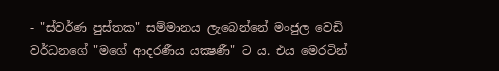- "ස්‌වර්ණ පුස්‌තක" සම්මානය ලැබෙන්නේ මංජුල වෙඩි වර්ධනගේ "මගේ ආදරණීය යක්‍ෂණී" ට ය. එය මෙරටින්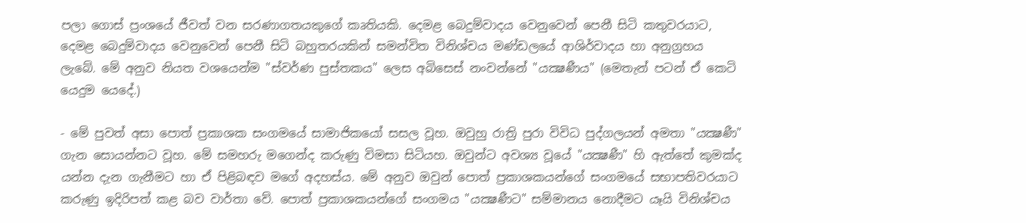පලා ගොස්‌ ප්‍රංශයේ ජීවත් වන සරණාගතයකුගේ කෘතියකි. දෙමළ බෙදුම්වාදය වෙනුවෙන් පෙනී සිටි කතුවරයාට, දෙමළ බෙදුම්වාදය වෙනුවෙන් පෙනී සිටි බහුතරයකින් සමන්විත විනිශ්චය මණ්‌ඩලයේ ආශිර්වාදය හා අනුග්‍රහය ලැබේ. මේ අනුව නියත වශයෙන්ම "ස්‌වර්ණ පුස්‌තකය" ලෙස අබිසෙස්‌ නංවන්නේ "යක්‍ෂණීය" (මෙතැන් පටන් ඒ කෙටි යෙදුම යෙදේ.)

- මේ පුවත් අසා පොත් ප්‍රකාශක සංගමයේ සාමාජිකයෝ සසල වූහ. ඔවුහු රාත්‍රි පුරා විවිධ පුද්ගලයන් අමතා "යක්‍ෂණී" ගැන සොයන්නට වූහ. මේ සමහරු මගෙන්ද කරුණු විමසා සිටියහ. ඔවුන්ට අවශ්‍ය වූයේ "යක්‍ෂණී" හි ඇත්තේ කුමක්‌ද යන්න දැන ගැනීමට හා ඒ පිළිබඳව මගේ අදහස්‌ය. මේ අනුව ඔවුන් පොත් ප්‍රකාශකයන්ගේ සංගමයේ සභාපතිවරයාට කරුණු ඉදිරිපත් කළ බව වාර්තා වේ. පොත් ප්‍රකාශකයන්ගේ සංගමය "යක්‍ෂණීට" සම්මානය නොදීමට යෑයි විනිශ්චය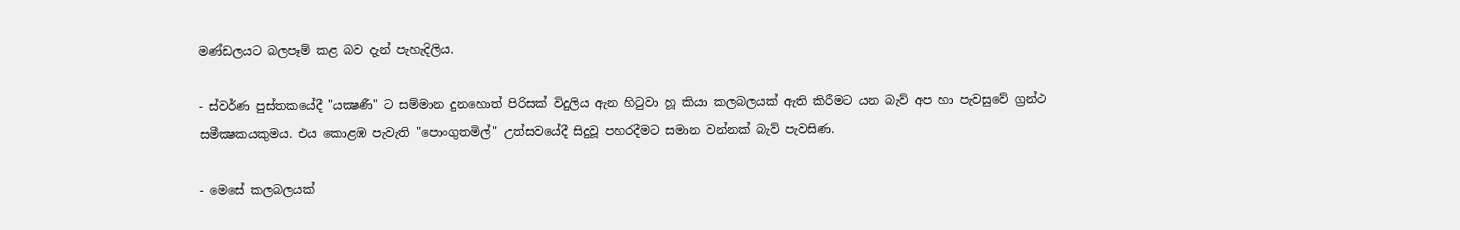මණ්‌ඩලයට බලපෑම් කළ බව දැන් පැහැදිලිය.

- ස්‌වර්ණ පුස්‌තකයේදී "යක්‍ෂණී" ට සම්මාන දුනහොත් පිරිසක්‌ විදුලිය ඇන හිටුවා හූ කියා කලබලයක්‌ ඇති කිරීමට යන බැව් අප හා පැවසුවේ ග්‍රන්ථ සමීක්‍ෂකයකුමය. එය කොළඹ පැවැති "පොංගුතමිල්" උත්සවයේදී සිදුවූ පහරදීමට සමාන වන්නක්‌ බැව් පැවසිණ.

- මෙසේ කලබලයක්‌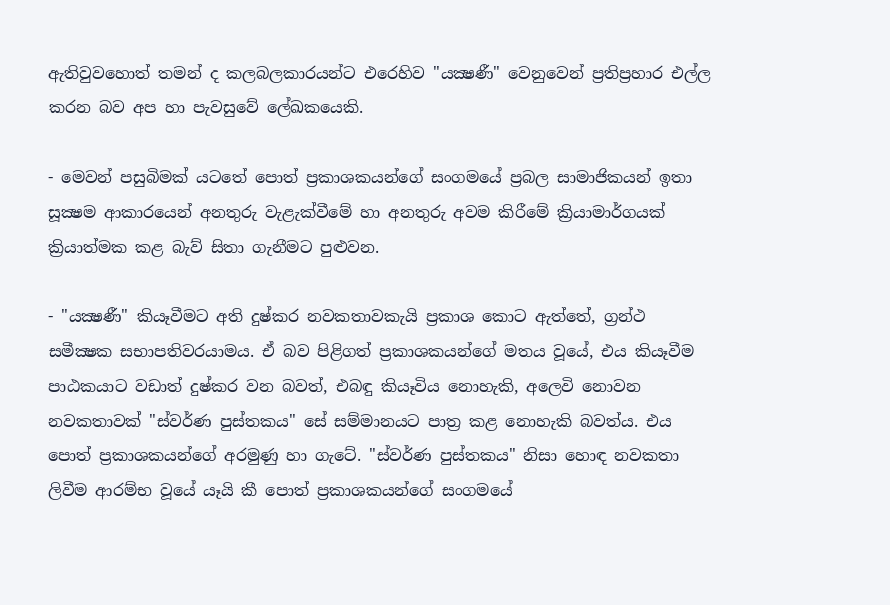ඇතිවුවහොත් තමන් ද කලබලකාරයන්ට එරෙහිව "යක්‍ෂණී" වෙනුවෙන් ප්‍රතිප්‍රහාර එල්ල කරන බව අප හා පැවසුවේ ලේඛකයෙකි.

- මෙවන් පසුබිමක්‌ යටතේ පොත් ප්‍රකාශකයන්ගේ සංගමයේ ප්‍රබල සාමාජිකයන් ඉතා සූක්‍ෂම ආකාරයෙන් අනතුරු වැළැක්‌වීමේ හා අනතුරු අවම කිරීමේ ක්‍රියාමාර්ගයක්‌ ක්‍රියාත්මක කළ බැව් සිතා ගැනීමට පුළුවන.

- "යක්‍ෂණී" කියෑවීමට අති දුෂ්කර නවකතාවකැයි ප්‍රකාශ කොට ඇත්තේ, ග්‍රන්ථ සමීක්‍ෂක සභාපතිවරයාමය. ඒ බව පිළිගත් ප්‍රකාශකයන්ගේ මතය වූයේ, එය කියෑවීම පාඨකයාට වඩාත් දුෂ්කර වන බවත්, එබඳු කියෑවිය නොහැකි, අලෙවි නොවන නවකතාවක්‌ "ස්‌වර්ණ පුස්‌තකය" සේ සම්මානයට පාත්‍ර කළ නොහැකි බවත්ය. එය පොත් ප්‍රකාශකයන්ගේ අරමුණු හා ගැටේ. "ස්‌වර්ණ පුස්‌තකය" නිසා හොඳ නවකතා ලිවීම ආරම්භ වූයේ යෑයි කී පොත් ප්‍රකාශකයන්ගේ සංගමයේ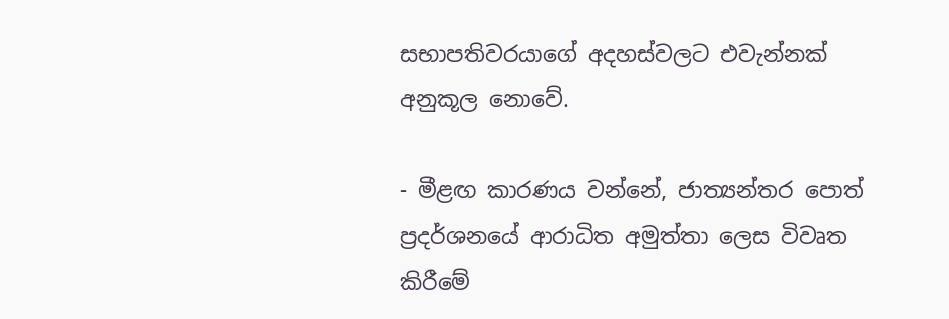සභාපතිවරයාගේ අදහස්‌වලට එවැන්නක්‌ අනුකූල නොවේ.

- මීළඟ කාරණය වන්නේ, ජාත්‍යන්තර පොත් ප්‍රදර්ශනයේ ආරාධිත අමුත්තා ලෙස විවෘත කිරීමේ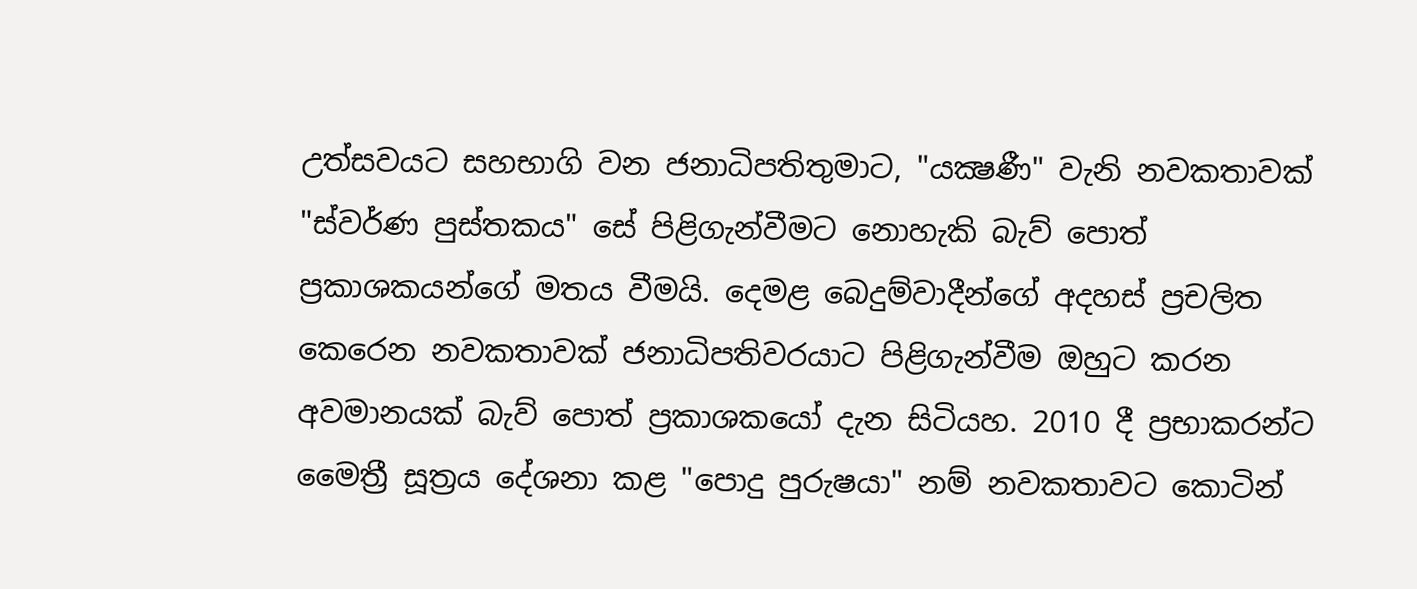උත්සවයට සහභාගි වන ජනාධිපතිතුමාට, "යක්‍ෂණී" වැනි නවකතාවක්‌ "ස්‌වර්ණ පුස්‌තකය" සේ පිළිගැන්වීමට නොහැකි බැව් පොත් ප්‍රකාශකයන්ගේ මතය වීමයි. දෙමළ බෙදුම්වාදීන්ගේ අදහස්‌ ප්‍රචලිත කෙරෙන නවකතාවක්‌ ජනාධිපතිවරයාට පිළිගැන්වීම ඔහුට කරන අවමානයක්‌ බැව් පොත් ප්‍රකාශකයෝ දැන සිටියහ. 2010 දී ප්‍රභාකරන්ට මෛත්‍රී සූත්‍රය දේශනා කළ "පොදු පුරුෂයා" නම් නවකතාවට කොටින්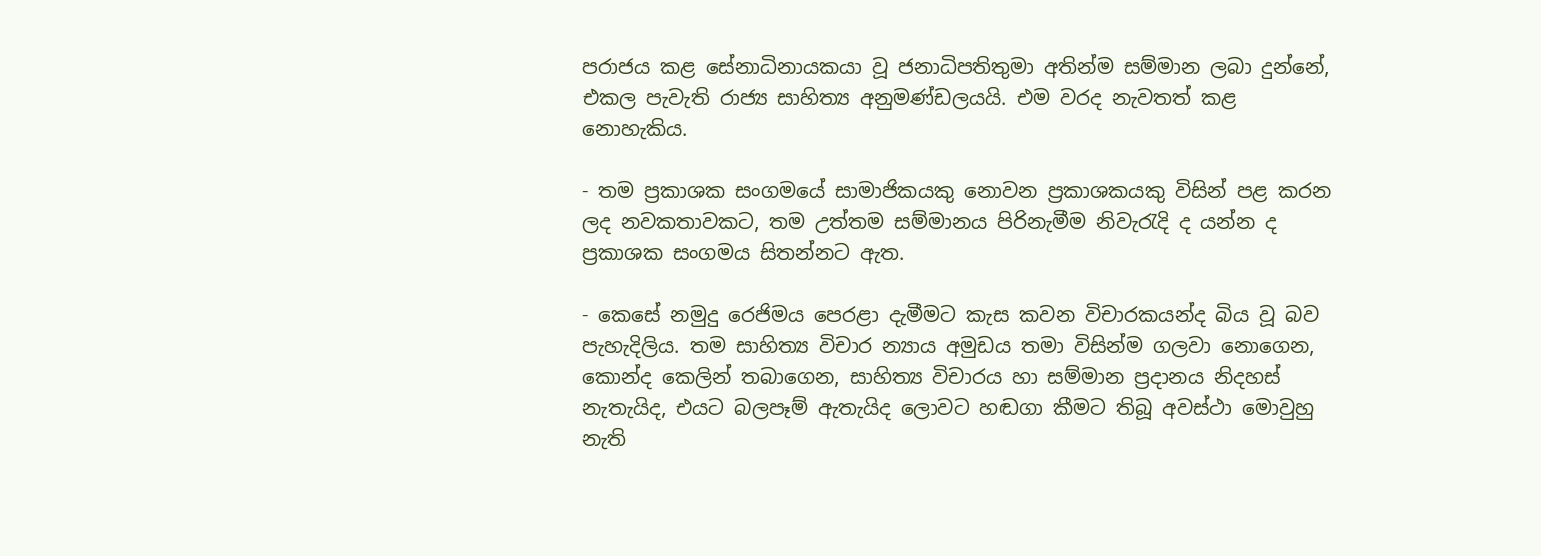පරාජය කළ සේනාධිනායකයා වූ ජනාධිපතිතුමා අතින්ම සම්මාන ලබා දුන්නේ, එකල පැවැති රාජ්‍ය සාහිත්‍ය අනුමණ්‌ඩලයයි. එම වරද නැවතත් කළ නොහැකිය.

- තම ප්‍රකාශක සංගමයේ සාමාජිකයකු නොවන ප්‍රකාශකයකු විසින් පළ කරන ලද නවකතාවකට, තම උත්තම සම්මානය පිරිනැමීම නිවැරැදි ද යන්න ද ප්‍රකාශක සංගමය සිතන්නට ඇත.

- කෙසේ නමුදු රෙජිමය පෙරළා දැමීමට කැස කවන විචාරකයන්ද බිය වූ බව පැහැදිලිය. තම සාහිත්‍ය විචාර න්‍යාය අමුඩය තමා විසින්ම ගලවා නොගෙන, කොන්ද කෙලින් තබාගෙන, සාහිත්‍ය විචාරය හා සම්මාන ප්‍රදානය නිදහස්‌ නැතැයිද, එයට බලපෑම් ඇතැයිද ලොවට හඬගා කීමට තිබූ අවස්‌ථා මොවුහු නැති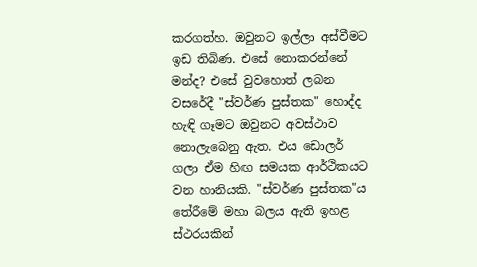කරගත්හ. ඔවුනට ඉල්ලා අස්‌වීමට ඉඩ තිබිණ. එසේ නොකරන්නේ මන්ද? එසේ වුවහොත් ලබන වසරේදී "ස්‌වර්ණ පුස්‌තක" හොද්ද හැඳි ගෑමට ඔවුනට අවස්‌ථාව නොලැබෙනු ඇත. එය ඩොලර් ගලා ඒම හිඟ සමයක ආර්ථිකයට වන හානියකි. "ස්‌වර්ණ පුස්‌තක"ය තේරීමේ මහා බලය ඇති ඉහළ ස්‌ථරයකින්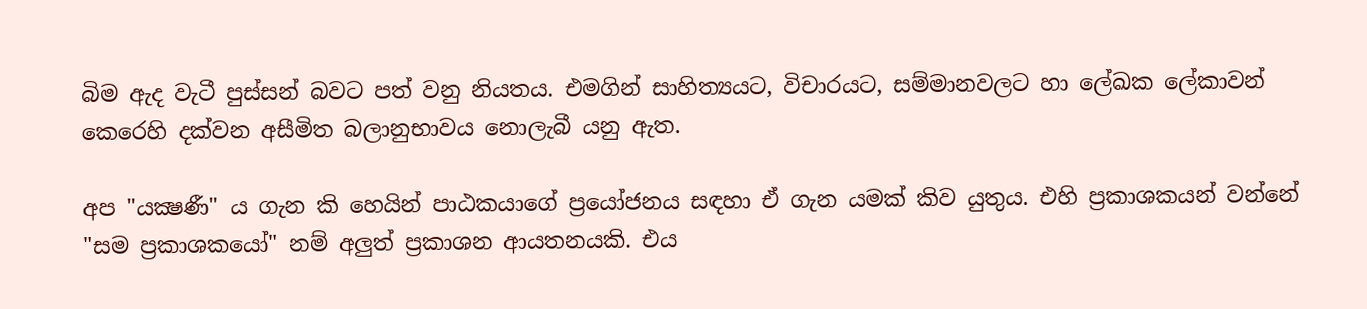බිම ඇද වැටී පුස්‌සන් බවට පත් වනු නියතය. එමගින් සාහිත්‍යයට, විචාරයට, සම්මානවලට හා ලේඛක ලේකාවන් කෙරෙහි දක්‌වන අසීමිත බලානුභාවය නොලැබී යනු ඇත.

අප "යක්‍ෂණී" ය ගැන කි හෙයින් පාඨකයාගේ ප්‍රයෝජනය සඳහා ඒ ගැන යමක්‌ කිව යුතුය. එහි ප්‍රකාශකයන් වන්නේ "සම ප්‍රකාශකයෝ" නම් අලුත් ප්‍රකාශන ආයතනයකි. එය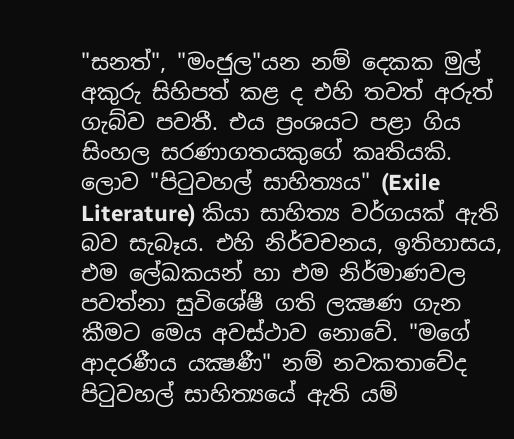"සනත්", "මංජුල"යන නම් දෙකක මුල් අකුරු සිහිපත් කළ ද එහි තවත් අරුත් ගැබ්ව පවතී. එය ප්‍රංශයට පළා ගිය සිංහල සරණාගතයකුගේ කෘතියකි. ලොව "පිටුවහල් සාහිත්‍යය" (Exile Literature) කියා සාහිත්‍ය වර්ගයක්‌ ඇති බව සැබෑය. එහි නිර්වචනය, ඉතිහාසය, එම ලේඛකයන් හා එම නිර්මාණවල පවත්නා සුවිශේෂී ගති ලක්‍ෂණ ගැන කීමට මෙය අවස්‌ථාව නොවේ. "මගේ ආදරණීය යක්‍ෂණී" නම් නවකතාවේද පිටුවහල් සාහිත්‍යයේ ඇති යම්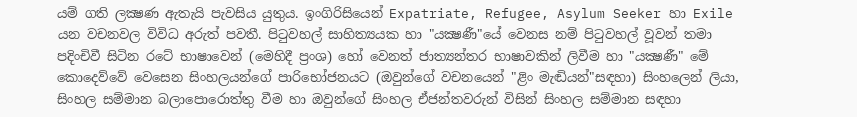යම් ගති ලක්‍ෂණ ඇතැයි පැවසිය යුතුය. ඉංගිරිසියෙන් Expatriate, Refugee, Asylum Seeker හා Exile   යන වචනවල විවිධ අරුත් පවතී. පිටුවහල් සාහිත්‍යයක හා "යක්‍ෂණී"යේ වෙනස නම් පිටුවහල් වූවන් තමා පදිංචිවී සිටින රටේ භාෂාවෙන් (මෙහිදී ප්‍රංශ) හෝ වෙනත් ජාත්‍යන්තර භාෂාවකින් ලිවීම හා "යක්‍ෂණී" මේ කොදෙව්වේ වෙසෙන සිංහලයන්ගේ පාරිභෝජනයට (ඔවුන්ගේ වචනයෙන් "ළිං මැඬියන්"සඳහා) සිංහලෙන් ලියා, සිංහල සම්මාන බලාපොරොත්තු වීම හා ඔවුන්ගේ සිංහල ඒජන්තවරුන් විසින් සිංහල සම්මාන සඳහා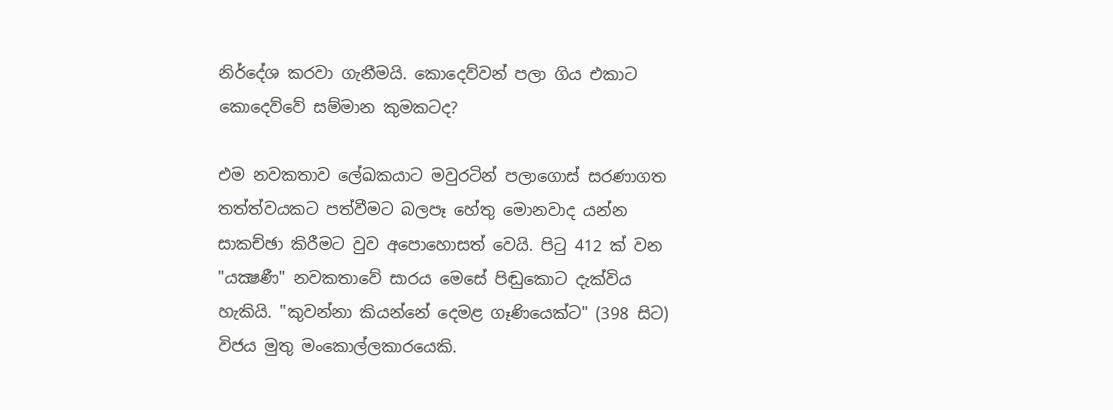නිර්දේශ කරවා ගැනීමයි. කොදෙව්වන් පලා ගිය එකාට කොදෙව්වේ සම්මාන කුමකටද?

එම නවකතාව ලේඛකයාට මවුරටින් පලාගොස්‌ සරණාගත තත්ත්වයකට පත්වීමට බලපෑ හේතු මොනවාද යන්න සාකච්ඡා කිරීමට වුව අපොහොසත් වෙයි. පිටු 412 ක්‌ වන "යක්‍ෂණී" නවකතාවේ සාරය මෙසේ පිඬුකොට දැක්‌විය හැකියි. "කුවන්නා කියන්නේ දෙමළ ගෑණියෙක්‌ට" (398 සිට) විජය මුතු මංකොල්ලකාරයෙකි.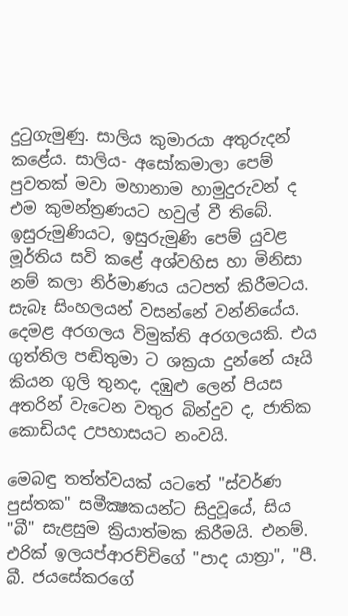දුටුගැමුණු. සාලිය කුමාරයා අතුරුදන් කළේය. සාලිය- අසෝකමාලා පෙම් පුවතක්‌ මවා මහානාම හාමුදුරුවන් ද එම කුමන්ත්‍රණයට හවුල් වී තිබේ. ඉසුරුමුණියට, ඉසුරුමුණි පෙම් යුවළ මූර්තිය සවි කළේ අශ්වහිස හා මිනිසා නම් කලා නිර්මාණය යටපත් කිරීමටය. සැබෑ සිංහලයන් වසන්නේ වන්නියේය. දෙමළ අරගලය විමුක්‌ති අරගලයකි. එය ගුත්තිල පඬිතුමා ට ශක්‍රයා දුන්නේ යෑයි කියන ගුලි තුනද, දඹුළු ලෙන් පියස අතරින් වැටෙන වතුර බින්දුව ද, ජාතික කොඩියද උපහාසයට නංවයි.

මෙබඳු තත්ත්වයක්‌ යටතේ "ස්‌වර්ණ පුස්‌තක" සමීක්‍ෂකයන්ට සිදුවූයේ, සිය "බී" සැළසුම ක්‍රියාත්මක කිරීමයි. එනම්. එරික්‌ ඉලයප්ආරච්චිගේ "පාද යාත්‍රා", "පී. බී. ජයසේකරගේ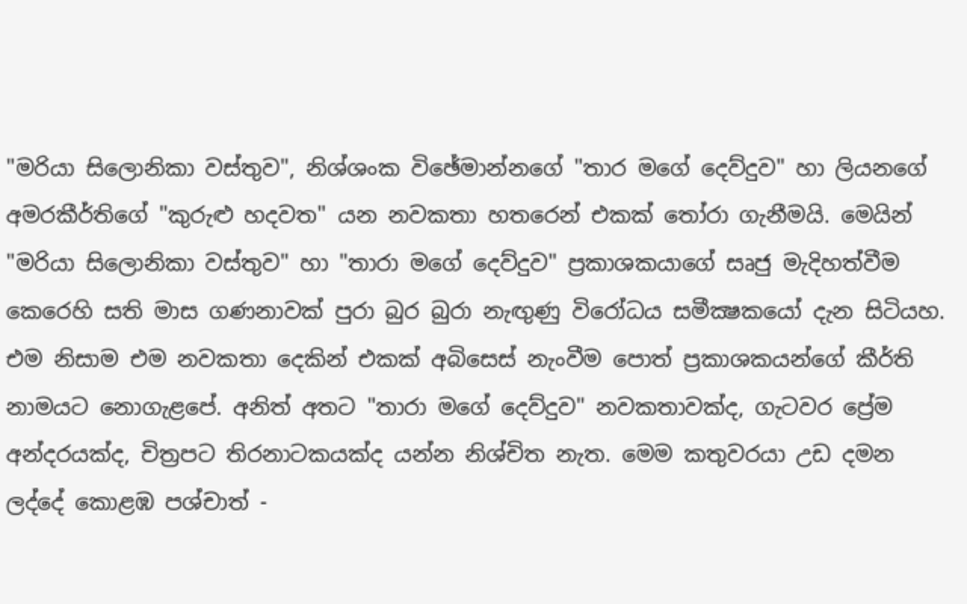"මරියා සිලොනිකා වස්‌තුව", නිශ්ශංක විඡේමාන්නගේ "තාර මගේ දෙව්දුව" හා ලියනගේ අමරකීර්තිගේ "කුරුළු හදවත" යන නවකතා හතරෙන් එකක්‌ තෝරා ගැනීමයි. මෙයින් "මරියා සිලොනිකා වස්‌තුව" හා "තාරා මගේ දෙව්දුව" ප්‍රකාශකයාගේ සෘජු මැදිහත්වීම කෙරෙහි සති මාස ගණනාවක්‌ පුරා බුර බුරා නැඟුණු විරෝධය සමීක්‍ෂකයෝ දැන සිටියහ. එම නිසාම එම නවකතා දෙකින් එකක්‌ අබිසෙස්‌ නැංවීම පොත් ප්‍රකාශකයන්ගේ කීර්ති නාමයට නොගැළපේ. අනිත් අතට "තාරා මගේ දෙව්දුව" නවකතාවක්‌ද, ගැටවර ප්‍රේම අන්දරයක්‌ද, චිත්‍රපට තිරනාටකයක්‌ද යන්න නිශ්චිත නැත. මෙම කතුවරයා උඩ දමන ලද්දේ කොළඹ පශ්චාත් -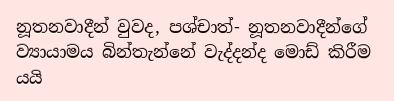නූතනවාදීන් වුවද, පශ්චාත්- නූතනවාදීන්ගේ ව්‍යායාමය බින්තැන්නේ වැද්දන්ද මොඩ් කිරීම යයි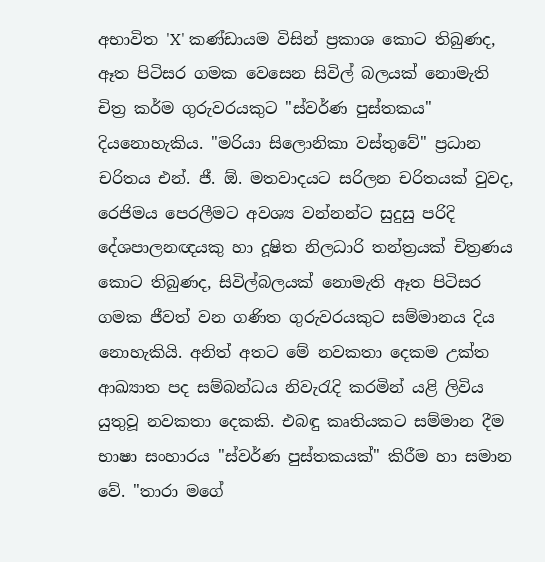අභාවිත 'X' කණ්‌ඩායම විසින් ප්‍රකාශ කොට තිබුණද, ඈත පිටිසර ගමක වෙසෙන සිවිල් බලයක්‌ නොමැති චිත්‍ර කර්ම ගුරුවරයකුට "ස්‌වර්ණ පුස්‌තකය" දියනොහැකිය. "මරියා සිලොනිකා වස්‌තුවේ" ප්‍රධාන චරිතය එන්. ජී. ඕ. මතවාදයට සරිලන චරිතයක්‌ වුවද, රෙජිමය පෙරලීමට අවශ්‍ය වන්නන්ට සුදුසු පරිදි දේශපාලනඥයකු හා දූෂිත නිලධාරි තන්ත්‍රයක්‌ චිත්‍රණය කොට තිබුණද, සිවිල්බලයක්‌ නොමැති ඈත පිටිසර ගමක ජීවත් වන ගණිත ගුරුවරයකුට සම්මානය දිය නොහැකියි. අනිත් අතට මේ නවකතා දෙකම උක්‌ත ආඛ්‍යාත පද සම්බන්ධය නිවැරැදි කරමින් යළි ලිවිය යුතුවූ නවකතා දෙකකි. එබඳු කෘතියකට සම්මාන දීම භාෂා සංහාරය "ස්‌වර්ණ පුස්‌තකයක්‌" කිරීම හා සමාන වේ. "තාරා මගේ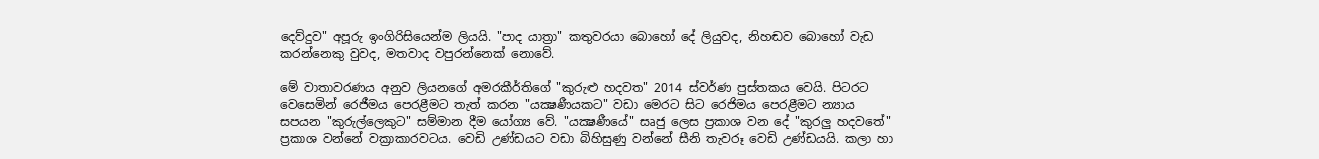දෙව්දුව" අපූරු ඉංගිරිසියෙන්ම ලියයි. "පාද යාත්‍රා" කතුවරයා බොහෝ දේ ලියුවද, නිහඬව බොහෝ වැඩ කරන්නෙකු වුවද, මතවාද වපුරන්නෙක්‌ නොවේ.

මේ වාතාවරණය අනුව ලියනගේ අමරකීර්තිගේ "කුරුළු හදවත" 2014 ස්‌වර්ණ පුස්‌තකය වෙයි. පිටරට වෙසෙමින් රෙජීමය පෙරළීමට තැත් කරන "යක්‍ෂණීයකට" වඩා මෙරට සිට රෙජිමය පෙරළීමට න්‍යාය සපයන "කුරුල්ලෙකුට" සම්මාන දීම යෝග්‍ය වේ. "යක්‍ෂණීයේ" සෘජු ලෙස ප්‍රකාශ වන දේ "කුරලු හදවතේ" ප්‍රකාශ වන්නේ වක්‍රාකාරවටය. වෙඩි උණ්‌ඩයට වඩා බිහිසුණු වන්නේ සීනි තැවරූ වෙඩි උණ්‌ඩයයි. කලා හා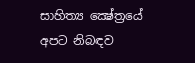සාහිත්‍ය ක්‍ෂේත්‍රයේ අපට නිබඳව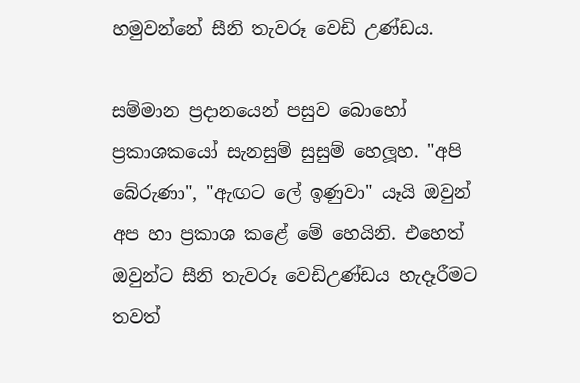හමුවන්නේ සීනි තැවරූ වෙඩි උණ්‌ඩය.

සම්මාන ප්‍රදානයෙන් පසුව බොහෝ ප්‍රකාශකයෝ සැනසුම් සුසුම් හෙලූහ. "අපි බේරුණා", "ඇඟට ලේ ඉණුවා" යෑයි ඔවුන් අප හා ප්‍රකාශ කළේ මේ හෙයිනි. එහෙත් ඔවුන්ට සීනි තැවරූ වෙඩිඋණ්‌ඩය හැදෑරීමට තවත්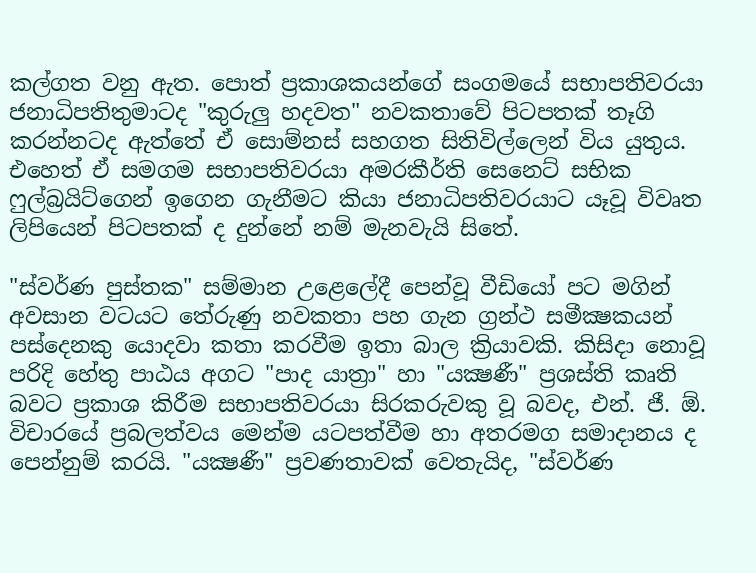කල්ගත වනු ඇත. පොත් ප්‍රකාශකයන්ගේ සංගමයේ සභාපතිවරයා ජනාධිපතිතුමාටද "කුරුලු හදවත" නවකතාවේ පිටපතක්‌ තෑගි කරන්නටද ඇත්තේ ඒ සොම්නස්‌ සහගත සිතිවිල්ලෙන් විය යුතුය. එහෙත් ඒ සමගම සභාපතිවරයා අමරකීර්ති සෙනෙට්‌ සභික ෆුල්බ්‍රයිට්‌ගෙන් ඉගෙන ගැනීමට කියා ජනාධිපතිවරයාට යෑවූ විවෘත ලිපියෙන් පිටපතක්‌ ද දුන්නේ නම් මැනවැයි සිතේ.

"ස්‌වර්ණ පුස්‌තක" සම්මාන උළෙලේදී පෙන්වූ වීඩියෝ පට මගින් අවසාන වටයට තේරුණු නවකතා පහ ගැන ග්‍රන්ථ සමීක්‍ෂකයන් පස්‌දෙනකු යොදවා කතා කරවීම ඉතා බාල ක්‍රියාවකි. කිසිදා නොවූ පරිදි හේතු පාඨය අගට "පාද යාත්‍රා" හා "යක්‍ෂණී" ප්‍රශස්‌ති කෘති බවට ප්‍රකාශ කිරීම සභාපතිවරයා සිරකරුවකු වූ බවද, එන්. ජී. ඕ. විචාරයේ ප්‍රබලත්වය මෙන්ම යටපත්වීම හා අතරමග සමාදානය ද පෙන්නුම් කරයි. "යක්‍ෂණී" ප්‍රවණතාවක්‌ වෙතැයිද, "ස්‌වර්ණ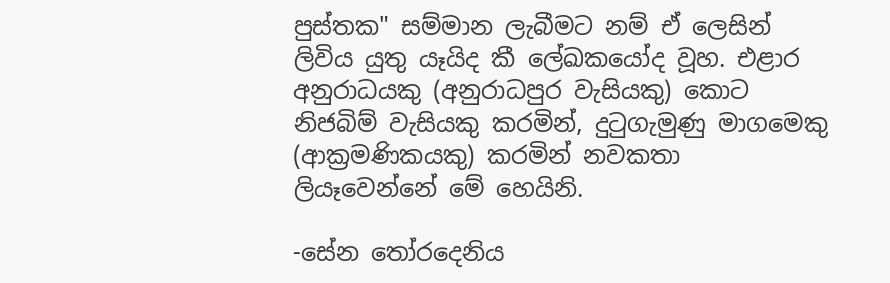පුස්‌තක" සම්මාන ලැබීමට නම් ඒ ලෙසින් ලිවිය යුතු යෑයිද කී ලේඛකයෝද වූහ. එළාර අනුරාධයකු (අනුරාධපුර වැසියකු) කොට නිජබිම් වැසියකු කරමින්, දුටුගැමුණු මාගමෙකු (ආක්‍රමණිකයකු) කරමින් නවකතා ලියෑවෙන්නේ මේ හෙයිනි.

-සේන තෝරදෙනිය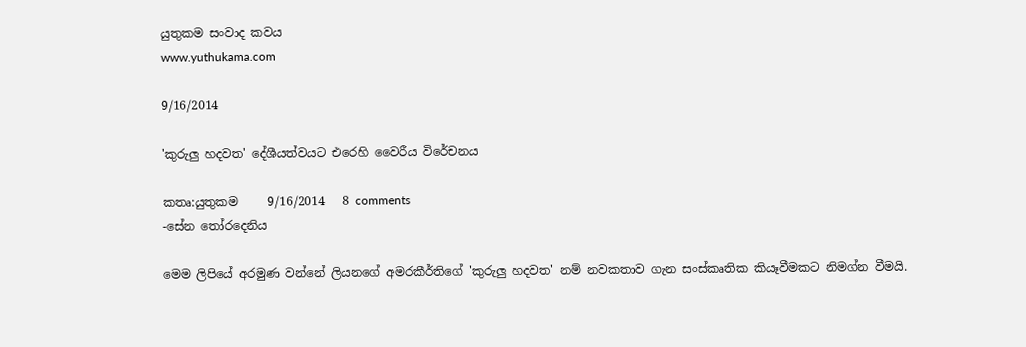යුතුකම සංවාද කවය
www.yuthukama.com

9/16/2014

'කුරුලු හදවත' දේශීයත්වයට එරෙහි වෛරීය විරේචනය

කතෘ:යුතුකම     9/16/2014   8 comments
-සේන තෝරදෙනිය

මෙම ලිපියේ අරමුණ වන්නේ ලියනගේ අමරකීර්තිගේ 'කුරුලු හදවත' නම් නවකතාව ගැන සංස්‌කෘතික කියෑවීමකට නිමග්න වීමයි.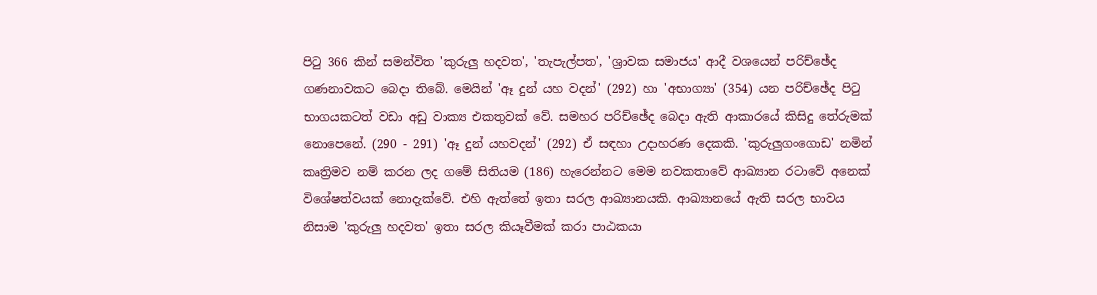පිටු 366 කින් සමන්විත 'කුරුලු හදවත', 'තැපැල්පත', 'ශ්‍රාවක සමාජය' ආදී වශයෙන් පරිච්ඡේද ගණනාවකට බෙදා තිබේ. මෙයින් 'ඈ දුන් යහ වදන්' (292) හා 'අභාග්‍යා' (354) යන පරිච්ඡේද පිටු භාගයකටත් වඩා අඩු වාක්‍ය එකතුවක්‌ වේ. සමහර පරිච්ඡේද බෙදා ඇති ආකාරයේ කිසිදු තේරුමක්‌ නොපෙනේ. (290 - 291) 'ඈ දුන් යහවදන්' (292) ඒ සඳහා උදාහරණ දෙකකි. 'කුරුලුගංගොඩ' නමින් කෘත්‍රිමව නම් කරන ලද ගමේ සිතියම (186) හැරෙන්නට මෙම නවකතාවේ ආඛ්‍යාන රටාවේ අනෙක්‌ විශේෂත්වයක්‌ නොදැක්‌වේ. එහි ඇත්තේ ඉතා සරල ආඛ්‍යානයකි. ආඛ්‍යානයේ ඇති සරල භාවය නිසාම 'කුරුලු හදවත' ඉතා සරල කියෑවීමක්‌ කරා පාඨකයා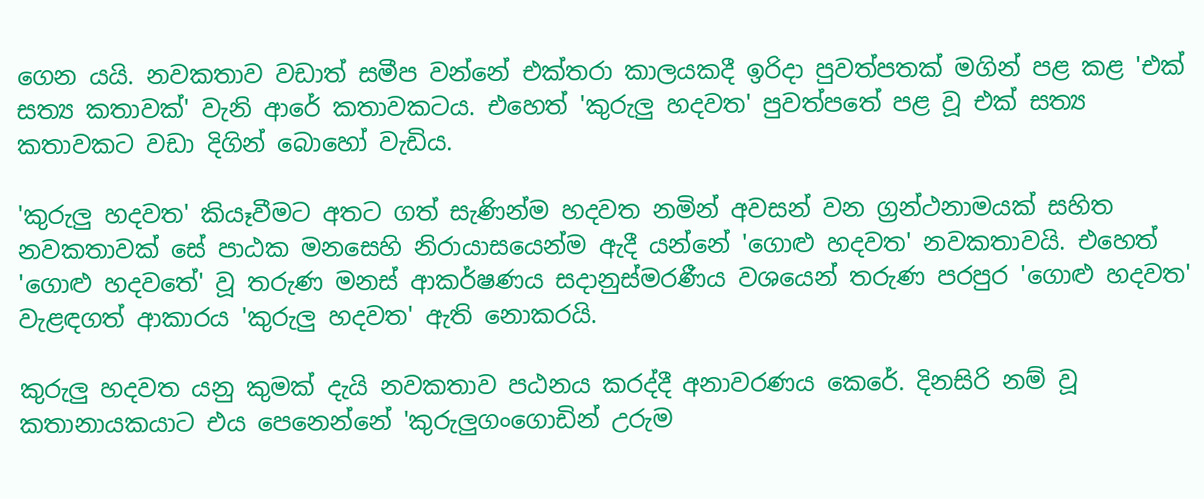ගෙන යයි. නවකතාව වඩාත් සමීප වන්නේ එක්‌තරා කාලයකදී ඉරිදා පුවත්පතක්‌ මගින් පළ කළ 'එක්‌ සත්‍ය කතාවක්‌' වැනි ආරේ කතාවකටය. එහෙත් 'කුරුලු හදවත' පුවත්පතේ පළ වූ එක්‌ සත්‍ය කතාවකට වඩා දිගින් බොහෝ වැඩිය.

'කුරුලු හදවත' කියෑවීමට අතට ගත් සැණින්ම හදවත නමින් අවසන් වන ග්‍රන්ථනාමයක්‌ සහිත නවකතාවක්‌ සේ පාඨක මනසෙහි නිරායාසයෙන්ම ඇදී යන්නේ 'ගොළු හදවත' නවකතාවයි. එහෙත් 'ගොළු හදවතේ' වූ තරුණ මනස්‌ ආකර්ෂණය සදානුස්‌මරණීය වශයෙන් තරුණ පරපුර 'ගොළු හදවත' වැළඳගත් ආකාරය 'කුරුලු හදවත' ඇති නොකරයි.

කුරුලු හදවත යනු කුමක්‌ දැයි නවකතාව පඨනය කරද්දී අනාවරණය කෙරේ. දිනසිරි නම් වූ කතානායකයාට එය පෙනෙන්නේ 'කුරුලුගංගොඩින් උරුම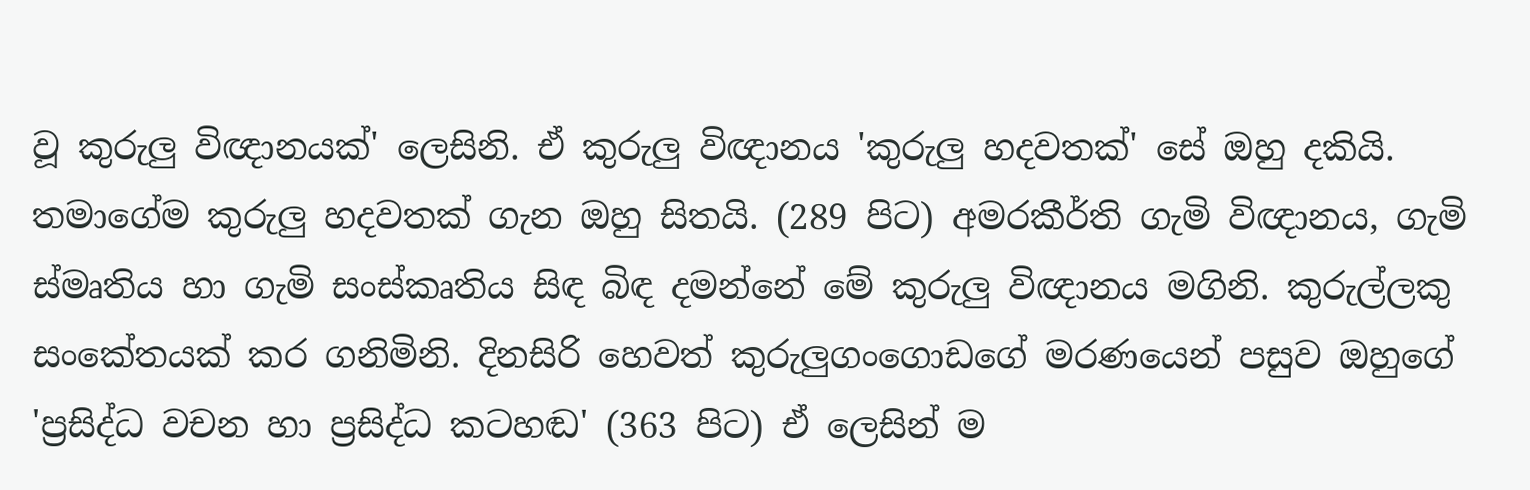වූ කුරුලු විඥානයක්‌' ලෙසිනි. ඒ කුරුලු විඥානය 'කුරුලු හදවතක්‌' සේ ඔහු දකියි. තමාගේම කුරුලු හදවතක්‌ ගැන ඔහු සිතයි. (289 පිට) අමරකීර්ති ගැමි විඥානය, ගැමි ස්‌මෘතිය හා ගැමි සංස්‌කෘතිය සිඳ බිඳ දමන්නේ මේ කුරුලු විඥානය මගිනි. කුරුල්ලකු සංකේතයක්‌ කර ගනිමිනි. දිනසිරි හෙවත් කුරුලුගංගොඩගේ මරණයෙන් පසුව ඔහුගේ 'ප්‍රසිද්ධ වචන හා ප්‍රසිද්ධ කටහඬ' (363 පිට) ඒ ලෙසින් ම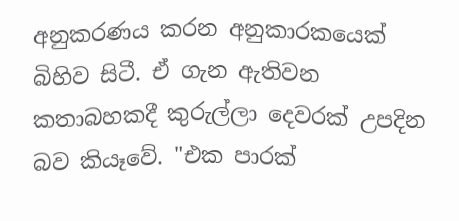අනුකරණය කරන අනුකාරකයෙක්‌ බිහිව සිටී. ඒ ගැන ඇතිවන කතාබහකදී කුරුල්ලා දෙවරක්‌ උපදින බව කියෑවේ. "එක පාරක්‌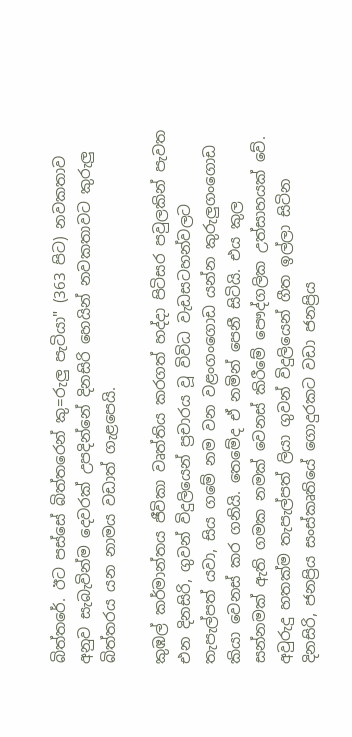බිත්තරේ. ඊට පස්‌සේ බිත්තරෙන් කු=රුලු පැටියා" (363 පිට) නවකතාව අනුව සැබැවින්ම දෙවරක්‌ උපදින්නේ දිනසිරි හෙයින් නවකතාවට කුරුලු බිත්තරය යන නාමය වඩාත් ගැළපෙයි.

කුඹල් කර්මාන්තය ජීවිකා වෘත්තිය කරගත් හද්දා පිටිසර පවුලකින් පැවත එන දිනසිරි, ගුවන් විදුලියෙන් ප්‍රචාරය වූ විවිධ වැඩසටහන්වලට තැපැල්පත් යවා, සිය ගමේ නම වන වළංගංගොඩ යන්න කුරුලුගංගොඩ කියා වෙනස්‌ කර ගනියි. තෙමේද ඒ නමින් පෙනී සිටියි. එය කුල සන්නමක්‌ ඇති ගමක නමක්‌ වෙනස්‌ කිරීමේ පෞද්ගලික උත්සාහයක්‌ වේ. අවුරුදු හතක්‌ම තැපැල්පත් ලියා ගුවන් විදුලියෙන් ගීත ඉල්ලා සිටින දිනසිරි, ජනප්‍රිය සංස්‌කෘතියේ ගොදුරකට වඩා ජනප්‍රිය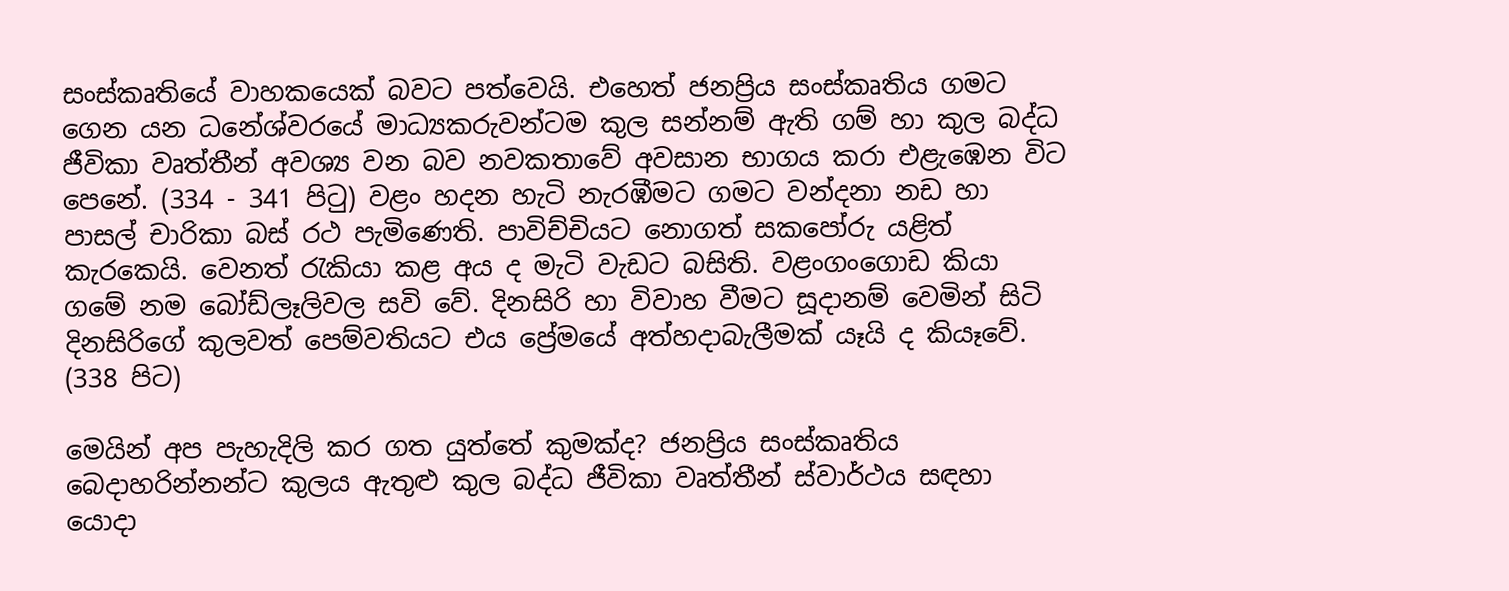සංස්‌කෘතියේ වාහකයෙක්‌ බවට පත්වෙයි. එහෙත් ජනප්‍රිය සංස්‌කෘතිය ගමට ගෙන යන ධනේශ්වරයේ මාධ්‍යකරුවන්ටම කුල සන්නම් ඇති ගම් හා කුල බද්ධ ජීවිකා වෘත්තීන් අවශ්‍ය වන බව නවකතාවේ අවසාන භාගය කරා එළැඹෙන විට පෙනේ. (334 - 341 පිටු) වළං හදන හැටි නැරඹීමට ගමට වන්දනා නඩ හා පාසල් චාරිකා බස්‌ රථ පැමිණෙති. පාවිච්චියට නොගත් සකපෝරු යළිත් කැරකෙයි. වෙනත් රැකියා කළ අය ද මැටි වැඩට බසිති. වළංගංගොඩ කියා ගමේ නම බෝඩ්ලෑලිවල සවි වේ. දිනසිරි හා විවාහ වීමට සූදානම් වෙමින් සිටි දිනසිරිගේ කුලවත් පෙම්වතියට එය ප්‍රේමයේ අත්හදාබැලීමක්‌ යෑයි ද කියෑවේ. (338 පිට)

මෙයින් අප පැහැදිලි කර ගත යුත්තේ කුමක්‌ද? ජනප්‍රිය සංස්‌කෘතිය බෙදාහරින්නන්ට කුලය ඇතුළු කුල බද්ධ ජීවිකා වෘත්තීන් ස්‌වාර්ථය සඳහා යොදා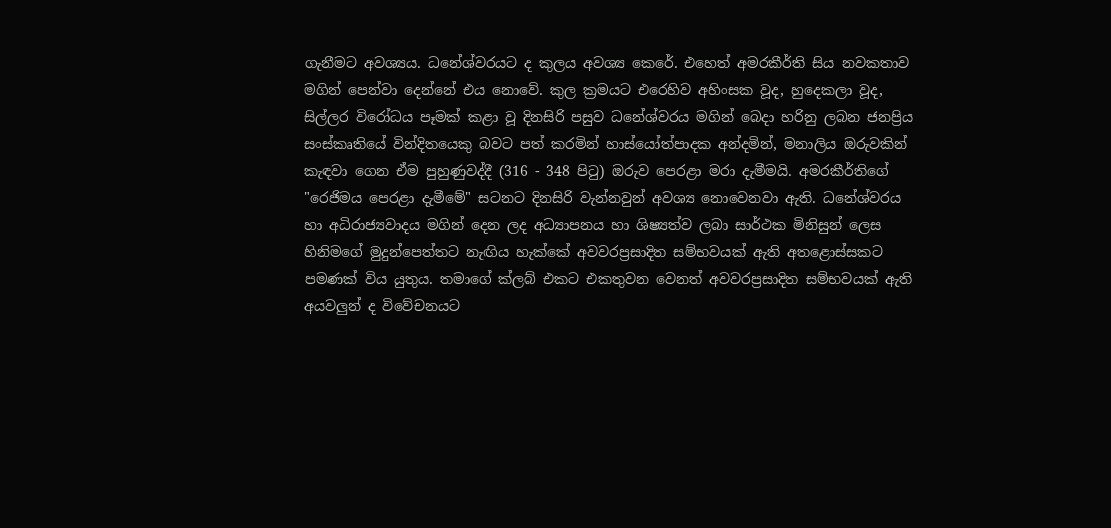ගැනීමට අවශ්‍යය. ධනේශ්වරයට ද කුලය අවශ්‍ය කෙරේ. එහෙත් අමරකීර්ති සිය නවකතාව මගින් පෙන්වා දෙන්නේ එය නොවේ. කුල ක්‍රමයට එරෙහිව අහිංසක වූද, හුදෙකලා වූද, සිල්ලර විරෝධය පෑමක්‌ කළා වූ දිනසිරි පසුව ධනේශ්වරය මගින් බෙදා හරිනු ලබන ජනප්‍රිය සංස්‌කෘතියේ වින්දිතයෙකු බවට පත් කරමින් හාස්‌යෝත්පාදක අන්දමින්, මනාලිය ඔරුවකින් කැඳවා ගෙන ඒම පුහුණුවද්දී (316 - 348 පිටු) ඔරුව පෙරළා මරා දැමීමයි. අමරකීර්තිගේ "රෙජිමය පෙරළා දැමීමේ" සටනට දිනසිරි වැන්නවුන් අවශ්‍ය නොවෙනවා ඇති. ධනේශ්වරය හා අධිරාජ්‍යවාදය මගින් දෙන ලද අධ්‍යාපනය හා ශිෂ්‍යත්ව ලබා සාර්ථක මිනිසුන් ලෙස හිනිමගේ මුදුන්පෙත්තට නැඟිය හැක්‌කේ අවවරප්‍රසාදිත සම්භවයක්‌ ඇති අතළොස්‌සකට පමණක්‌ විය යුතුය. තමාගේ ක්‌ලබ් එකට එකතුවන වෙනත් අවවරප්‍රසාදිත සම්භවයක්‌ ඇති අයවලුන් ද විවේචනයට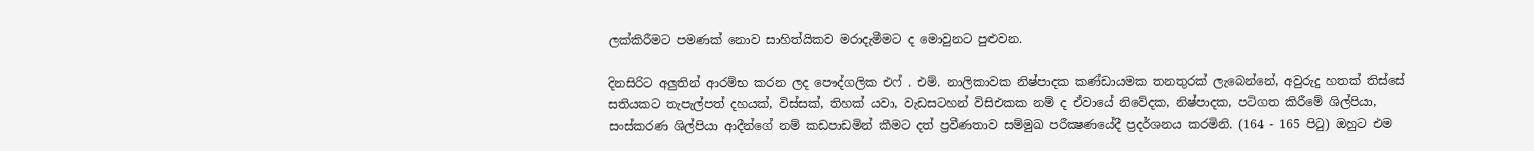ලක්‌කිරීමට පමණක්‌ නොව සාහිත්යිකව මරාදැමීමට ද මොවුනට පුළුවන.

දිනසිරිට අලුතින් ආරම්භ කරන ලද පෞද්ගලික එෆ් . එම්. නාලිකාවක නිෂ්පාදක කණ්‌ඩායමක තනතුරක්‌ ලැබෙන්නේ, අවුරුදු හතක්‌ තිස්‌සේ සතියකට තැපැල්පත් දහයක්‌, විස්‌සක්‌, තිහක්‌ යවා, වැඩසටහන් විසිඑකක නම් ද ඒවායේ නිවේදක, නිෂ්පාදක, පටිගත කිරීමේ ශිල්පියා, සංස්‌කරණ ශිල්පියා ආදීන්ගේ නම් කඩපාඩමින් කීමට දත් ප්‍රවීණතාව සම්මුඛ පරීක්‍ෂණයේදී ප්‍රදර්ශනය කරමිනි. (164 - 165 පිටු) ඔහුට එම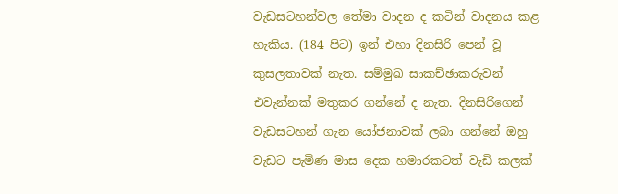වැඩසටහන්වල තේමා වාදන ද කටින් වාදනය කළ හැකිය. (184 පිට) ඉන් එහා දිනසිරි පෙන් වූ කුසලතාවක්‌ නැත. සම්මුඛ සාකච්ඡාකරුවන් එවැන්නක්‌ මතුකර ගන්නේ ද නැත. දිනසිරිගෙන් වැඩසටහන් ගැන යෝජනාවක්‌ ලබා ගන්නේ ඔහු වැඩට පැමිණ මාස දෙක හමාරකටත් වැඩි කලක්‌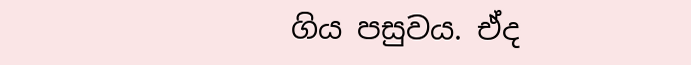ගිය පසුවය. ඒද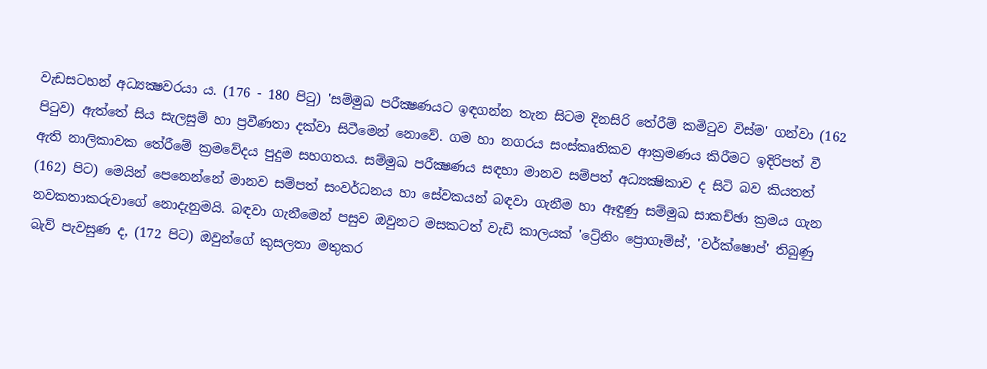වැඩසටහන් අධ්‍යක්‍ෂවරයා ය. (176 - 180 පිටු) 'සම්මුඛ පරීක්‍ෂණයට ඉඳගන්න තැන සිටම දිනසිරි තේරීම් කමිටුව විස්‌ම' ගන්වා (162 පිටුව) ඇත්තේ සිය සැලසුම් හා ප්‍රවීණතා දක්‌වා සිටීමෙන් නොවේ. ගම හා නගරය සංස්‌කෘතිකව ආක්‍රමණය කිරීමට ඉදිරිපත් වී ඇති නාලිකාවක තේරීමේ ක්‍රමවේදය පුදුම සහගතය. සම්මුඛ පරීක්‍ෂණය සඳහා මානව සම්පත් අධ්‍යක්‍ෂිකාව ද සිටි බව කියතත් (162) පිට) මෙයින් පෙනෙන්නේ මානව සම්පත් සංවර්ධනය හා සේවකයන් බඳවා ගැනීම හා ඈඳුණු සම්මුඛ සාකච්ඡා ක්‍රමය ගැන නවකතාකරුවාගේ නොදැනුමයි. බඳවා ගැනීමෙන් පසුව ඔවුනට මසකටත් වැඩි කාලයක්‌ 'ට්‍රේනිං ප්‍රොගෑම්ස්‌', 'වර්ක්‌ෂොප්' තිබුණු බැව් පැවසුණ ද, (172 පිට) ඔවුන්ගේ කුසලතා මතුකර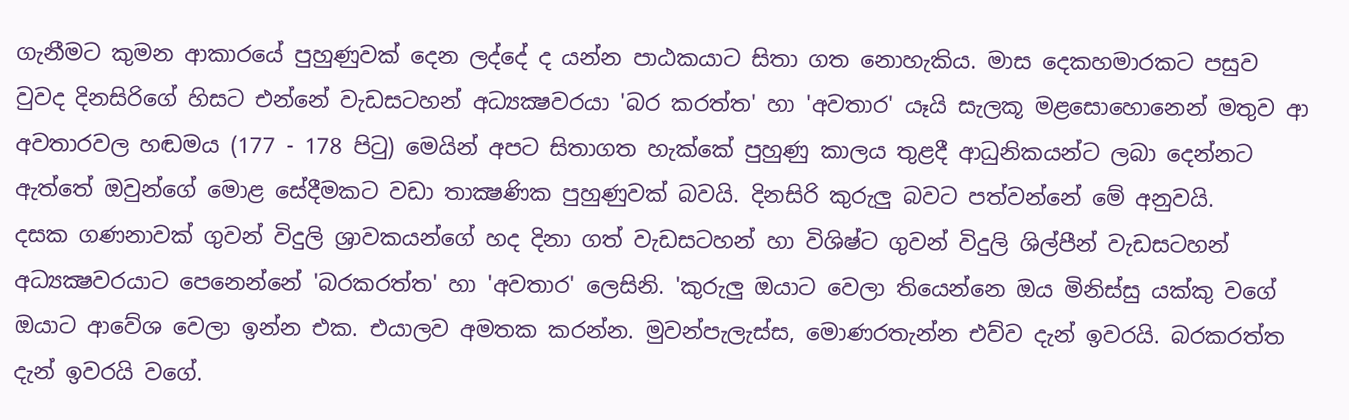ගැනීමට කුමන ආකාරයේ පුහුණුවක්‌ දෙන ලද්දේ ද යන්න පාඨකයාට සිතා ගත නොහැකිය. මාස දෙකහමාරකට පසුව වුවද දිනසිරිගේ හිසට එන්නේ වැඩසටහන් අධ්‍යක්‍ෂවරයා 'බර කරත්ත' හා 'අවතාර' යෑයි සැලකූ මළසොහොනෙන් මතුව ආ අවතාරවල හඬමය (177 - 178 පිටු) මෙයින් අපට සිතාගත හැක්‌කේ පුහුණු කාලය තුළදී ආධුනිකයන්ට ලබා දෙන්නට ඇත්තේ ඔවුන්ගේ මොළ සේදීමකට වඩා තාක්‍ෂණික පුහුණුවක්‌ බවයි. දිනසිරි කුරුලු බවට පත්වන්නේ මේ අනුවයි.
දසක ගණනාවක්‌ ගුවන් විදුලි ශ්‍රාවකයන්ගේ හද දිනා ගත් වැඩසටහන් හා විශිෂ්ට ගුවන් විදුලි ශිල්පීන් වැඩසටහන් අධ්‍යක්‍ෂවරයාට පෙනෙන්නේ 'බරකරත්ත' හා 'අවතාර' ලෙසිනි. 'කුරුලු ඔයාට වෙලා තියෙන්නෙ ඔය මිනිස්‌සු යක්‌කු වගේ ඔයාට ආවේශ වෙලා ඉන්න එක. එයාලව අමතක කරන්න. මුවන්පැලැස්‌ස, මොණරතැන්න එව්ව දැන් ඉවරයි. බරකරත්ත දැන් ඉවරයි වගේ.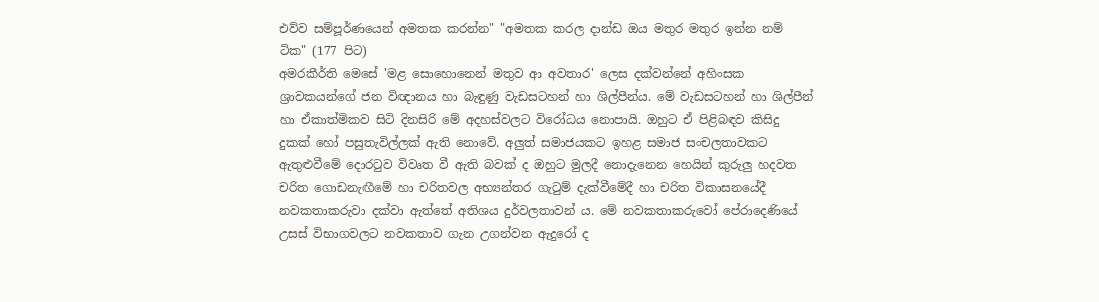එව්ව සම්පූර්ණයෙන් අමතක කරන්න" "අමතක කරල දාන්ඩ ඔය මතුර මතුර ඉන්න නම් ටික" (177 පිට)
අමරකීර්ති මෙසේ 'මළ සොහොනෙන් මතුව ආ අවතාර' ලෙස දක්‌වන්නේ අහිංසක ශ්‍රාවකයන්ගේ ජන විඥානය හා බැඳුණු වැඩසටහන් හා ශිල්පීන්ය. මේ වැඩසටහන් හා ශිල්පීන් හා ඒකාත්මිකව සිටි දිනසිරි මේ අදහස්‌වලට විරෝධය නොපායි. ඔහුට ඒ පිළිබඳව කිසිදු දුකක්‌ හෝ පසුතැවිල්ලක්‌ ඇති නොවේ. අලුත් සමාජයකට ඉහළ සමාජ සංචලතාවකට ඇතුළුවීමේ දොරටුව විවෘත වී ඇති බවක්‌ ද ඔහුට මුලදී නොදැනෙන හෙයින් කුරුලු හදවත චරිත ගොඩනැඟීමේ හා චරිතවල අභ්‍යන්තර ගැටුම් දැක්‌වීමේදී හා චරිත විකාසනයේදී නවකතාකරුවා දක්‌වා ඇත්තේ අතිශය දුර්වලතාවන් ය. මේ නවකතාකරුවෝ පේරාදෙණියේ උසස්‌ විභාගවලට නවකතාව ගැන උගන්වන ඇදුරෝ ද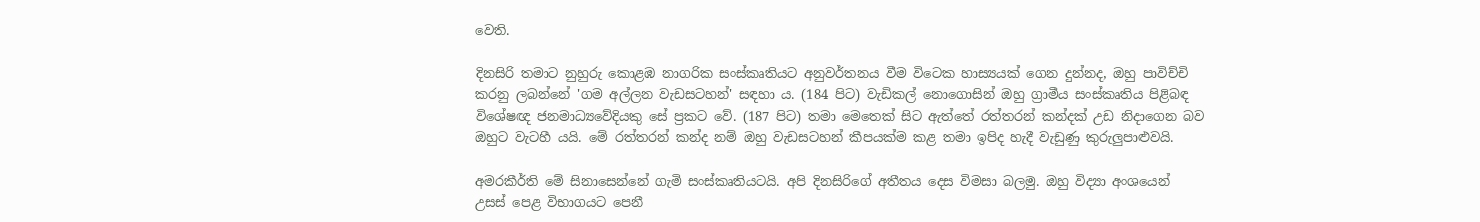වෙති.

දිනසිරි තමාට නුහුරු කොළඹ නාගරික සංස්‌කෘතියට අනුවර්තනය වීම විටෙක හාස්‍යයක්‌ ගෙන දුන්නද, ඔහු පාවිච්චි කරනු ලබන්නේ 'ගම අල්ලන වැඩසටහන්' සඳහා ය. (184 පිට) වැඩිකල් නොගොසින් ඔහු ග්‍රාමීය සංස්‌කෘතිය පිළිබඳ විශේෂඥ ජනමාධ්‍යවේදියකු සේ ප්‍රකට වේ. (187 පිට) තමා මෙතෙක්‌ සිට ඇත්තේ රත්තරන් කන්දක්‌ උඩ නිදාගෙන බව ඔහුට වැටහී යයි. මේ රත්තරන් කන්ද නම් ඔහු වැඩසටහන් කීපයක්‌ම කළ තමා ඉපිද හැදී වැඩුණු කුරුලුපාළුවයි.

අමරකීර්ති මේ සිනාසෙන්නේ ගැමි සංස්‌කෘතියටයි. අපි දිනසිරිගේ අතීතය දෙස විමසා බලමු. ඔහු විද්‍යා අංශයෙන් උසස්‌ පෙළ විභාගයට පෙනී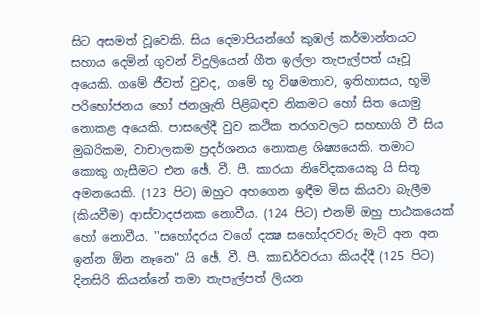සිට අසමත් වූවෙකි. සිය දෙමාපියන්ගේ කුඹල් කර්මාන්තයට සහාය දෙමින් ගුවන් විදුලියෙන් ගීත ඉල්ලා තැපැල්පත් යෑවූ අයෙකි. ගමේ ජීවත් වුවද, ගමේ භූ විෂමතාව, ඉතිහාසය, භූමි පරිභෝජනය හෝ ජනශ්‍රැති පිළිබඳව නිකමට හෝ සිත යොමු නොකළ අයෙකි. පාසලේදී වුව කථික තරගවලට සහභාගි වී සිය මුඛරිකම, වාචාලකම ප්‍රදර්ශනය නොකළ ශිෂ්‍යයෙකි. තමාට කොකු ගැසීමට එන ඡේ. වී. පී. කාරයා නිවේදකයෙකු යි සිතූ අමනයෙකි. (123 පිට) ඔහුට අහගෙන ඉඳීම මිස කියවා බැලීම (කියවීම) ආස්‌වාදජනක නොවීය. (124 පිට) එනම් ඔහු පාඨකයෙක්‌ හෝ නොවීය. ''සහෝදරය වගේ දක්‍ෂ සහෝදරවරු මැටි අන අන ඉන්න ඕන නෑනෙ" යි ඡේ. වී. පී. කාඩර්වරයා කියද්දී (125 පිට) දිනසිරි කියන්නේ තමා තැපැල්පත් ලියන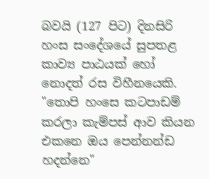බවයි (127 පිට) දිනසිරි හංස සංදේශයේ සුපතළ කාව්‍ය පාඨයක්‌ හෝ නොදත් රස විහීනයෙකි. "තොපි හංසෙ කටපාඩම් කරලා කැම්පස්‌ ආව කියන එකනෙ ඔය පෙන්නන්ඩ හදන්නෙ"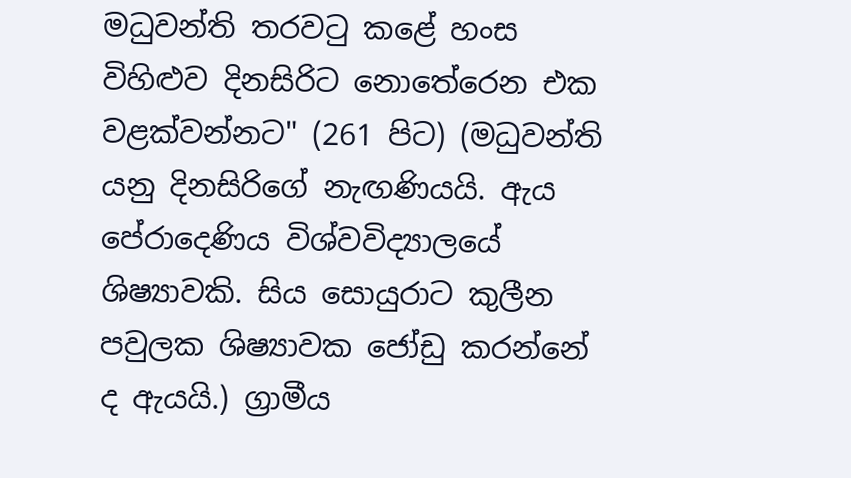මධුවන්ති තරවටු කළේ හංස විහිළුව දිනසිරිට නොතේරෙන එක වළක්‌වන්නට" (261 පිට) (මධුවන්ති යනු දිනසිරිගේ නැඟණියයි. ඇය පේරාදෙණිය විශ්වවිද්‍යාලයේ ශිෂ්‍යාවකි. සිය සොයුරාට කුලීන පවුලක ශිෂ්‍යාවක ජෝඩු කරන්නේ ද ඇයයි.) ග්‍රාමීය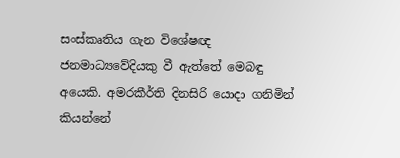සංස්‌කෘතිය ගැන විශේෂඥ ජනමාධ්‍යවේදියකු වී ඇත්තේ මෙබඳු අයෙකි. අමරකීර්ති දිනසිරි යොදා ගනිමින් කියන්නේ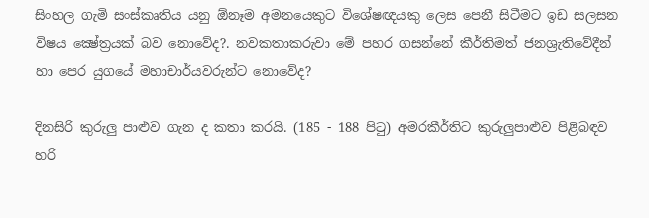සිංහල ගැමි සංස්‌කෘතිය යනු ඕනෑම අමනයෙකුට විශේෂඥයකු ලෙස පෙනී සිටීමට ඉඩ සලසන විෂය ක්‍ෂේත්‍රයක්‌ බව නොවේද?. නවකතාකරුවා මේ පහර ගසන්නේ කීර්තිමත් ජනශ්‍රැතිවේදීන් හා පෙර යුගයේ මහාචාර්යවරුන්ට නොවේද?

දිනසිරි කුරුලු පාළුව ගැන ද කතා කරයි. (185 - 188 පිටු) අමරකීර්තිට කුරුලුපාළුව පිළිබඳව හරි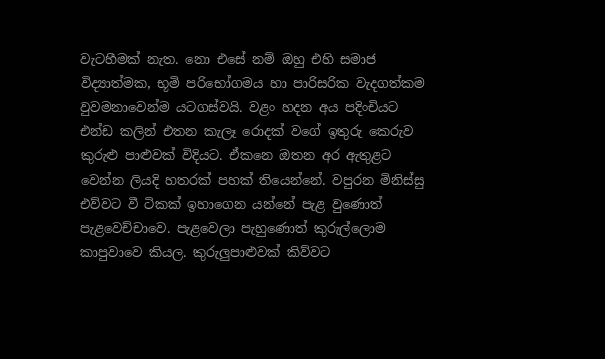වැටහීමක්‌ නැත. නො එසේ නම් ඔහු එහි සමාජ විද්‍යාත්මක, භූමි පරිභෝගමය හා පාරිසරික වැදගත්කම වුවමනාවෙන්ම යටගස්‌වයි. වළං හදන අය පදිංචියට එන්ඩ කලින් එතන කැලෑ රොදක්‌ වගේ ඉතුරු කෙරුව කුරුළු පාළුවක්‌ විදියට. ඒකනෙ ඔතන අර ඇතුළට වෙන්න ලියදි හතරක්‌ පහක්‌ තියෙන්නේ. වපුරන මිනිස්‌සු එව්වට වී ටිකක්‌ ඉහාගෙන යන්නේ පැළ වුණොත් පැළවෙච්චාවෙ. පැළවෙලා පැහුණොත් කුරුල්ලොම කාපුවාවෙ කියල. කුරුලුපාළුවක්‌ කිව්වට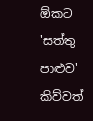ඕකට 'සත්තු පාළුව' කිව්වත්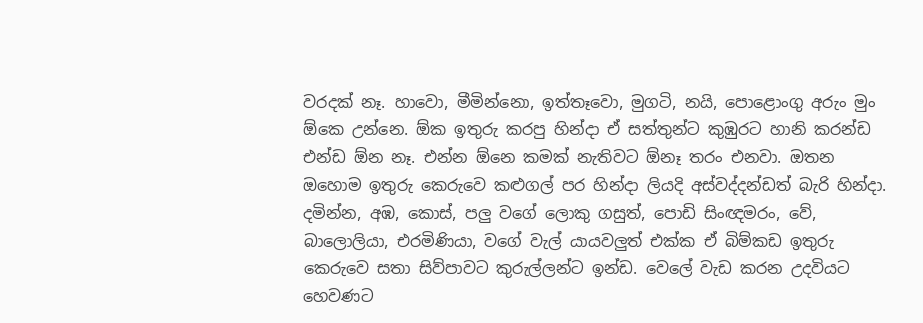වරදක්‌ නෑ. හාවො, මීමින්නො, ඉත්තෑවො, මුගටි, නයි, පොළොංගු අරුං මුං ඕකෙ උන්නෙ. ඕක ඉතුරු කරපු හින්දා ඒ සත්තුන්ට කුඹුරට හානි කරන්ඩ එන්ඩ ඕන නෑ. එන්න ඕනෙ කමක්‌ නැතිවට ඕනෑ තරං එනවා. ඔතන ඔහොම ඉතුරු කෙරුවෙ කළුගල් පර හින්දා ලියදි අස්‌වද්දන්ඩත් බැරි හින්දා. දමින්න, අඹ, කොස්‌, පලු වගේ ලොකු ගසුත්, පොඩි සිංඥමරං, වේ, බාලොලියා, එරමිණියා, වගේ වැල් යායවලුත් එක්‌ක ඒ බිම්කඩ ඉතුරු කෙරුවෙ සතා සිව්පාවට කුරුල්ලන්ට ඉන්ඩ. වෙලේ වැඩ කරන උදවියට හෙවණට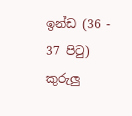ඉන්ඩ (36 - 37 පිටු) කුරුලු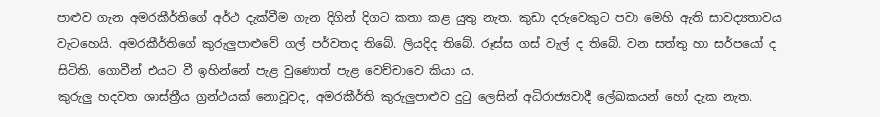පාළුව ගැන අමරකීර්තිගේ අර්ථ දැක්‌වීම ගැන දිගින් දිගට කතා කළ යුතු නැත. කුඩා දරුවෙකුට පවා මෙහි ඇති සාවද්‍යතාවය වැටහෙයි. අමරකීර්තිගේ කුරුලුපාළුවේ ගල් පර්වතද තිබේ. ලියදිද තිබේ. රූස්‌ස ගස්‌ වැල් ද තිබේ. වන සත්තු හා සර්පයෝ ද සිටිති. ගොවීන් එයට වී ඉහින්නේ පැළ වුණොත් පැළ වෙච්චාවෙ කියා ය.
කුරුලු හදවත ශාස්‌ත්‍රීය ග්‍රන්ථයක්‌ නොවූවද, අමරකීර්ති කුරුලුපාළුව දුටු ලෙසින් අධිරාජ්‍යවාදී ලේඛකයන් හෝ දැක නැත.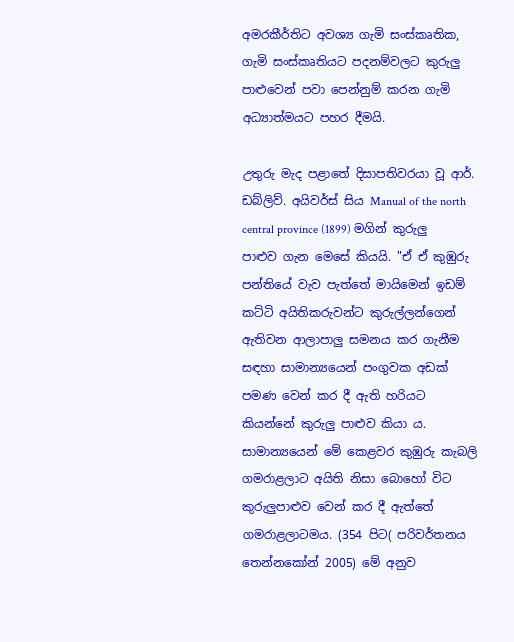අමරකීර්තිට අවශ්‍ය ගැමි සංස්‌කෘතික, ගැමි සංස්‌කෘතියට පදනම්වලට කුරුලු පාළුවෙන් පවා පෙන්නුම් කරන ගැමි අධ්‍යාත්මයට පහර දීමයි.

උතුරු මැද පළාතේ දිසාපතිවරයා වූ ආර්. ඩබ්ලිව්. අයිවර්ස්‌ සිය Manual of the north central province (1899) මගින් කුරුලු පාළුව ගැන මෙසේ කියයි. "ඒ ඒ කුඹුරු පන්තියේ වැව පැත්තේ මායිමෙන් ඉඩම් කට්‌ටි අයිතිකරුවන්ට කුරුල්ලන්ගෙන් ඇතිවන ආලාපාලු සමනය කර ගැනීම සඳහා සාමාන්‍යයෙන් පංගුවක අඩක්‌ පමණ වෙන් කර දී ඇති හරියට කියන්නේ කුරුලු පාළුව කියා ය. සාමාන්‍යයෙන් මේ කෙළවර කුඹුරු කැබලි ගමරාළලාට අයිති නිසා බොහෝ විට කුරුලුපාළුව වෙන් කර දී ඇත්තේ ගමරාළලාටමය. (354 පිට( පරිවර්තනය තෙන්නකෝන් 2005) මේ අනුව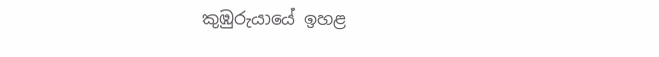කුඹුරුයායේ ඉහළ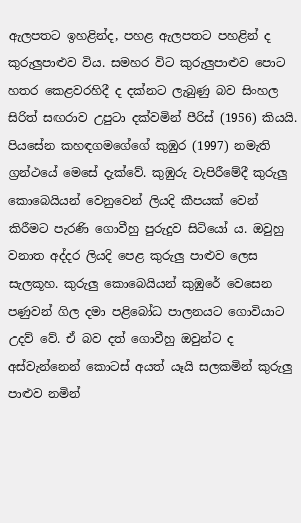ඇලපතට ඉහළින්ද, පහළ ඇලපතට පහළින් ද කුරුලුපාළුව විය. සමහර විට කුරුලුපාළුව පොට හතර කෙළවරහිදී ද දක්‌නට ලැබුණු බව සිංහල සිරිත් සඟරාව උපුටා දක්‌වමින් පීරිස්‌ (1956) කියයි. පියසේන කහඳගමගේගේ කුඹුර (1997) නමැති ග්‍රන්ථයේ මෙසේ දැක්‌වේ. කුඹුරු වැපිරීමේදී කුරුලු කොබෙයියන් වෙනුවෙන් ලියදි කීපයක්‌ වෙන් කිරීමට පැරණි ගොවීහු පුරුදුව සිටියෝ ය. ඔවුහු වනාත අද්දර ලියදි පෙළ කුරුලු පාළුව ලෙස සැලකූහ. කුරුලු කොබෙයියන් කුඹුරේ වෙසෙන පණුවන් ගිල දමා පළිබෝධ පාලනයට ගොවියාට උදව් වේ. ඒ බව දත් ගොවීහු ඔවුන්ට ද අස්‌වැන්නෙන් කොටස්‌ අයත් යෑයි සලකමින් කුරුලු පාළුව නමින්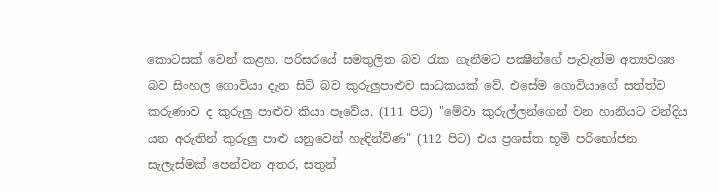කොටසක්‌ වෙන් කළහ. පරිසරයේ සමතුලිත බව රැක ගැනීමට පක්‍ෂීන්ගේ පැවැත්ම අත්‍යවශ්‍ය බව සිංහල ගොවියා දැන සිටි බව කුරුලුපාළුව සාධකයක්‌ වේ. එසේම ගොවියාගේ සත්ත්ව කරුණාව ද කුරුලු පාළුව කියා පෑවේය. (111 පිට) "මේවා කුරුල්ලන්ගෙන් වන හානියට වන්දිය යන අරුතින් කුරුලු පාළු යනුවෙන් හැඳින්විණ" (112 පිට) එය ප්‍රශස්‌ත භූමි පරිභෝජන සැලැස්‌මක්‌ පෙන්වන අතර, සතුන්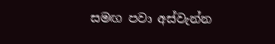සමඟ පවා අස්‌වැන්න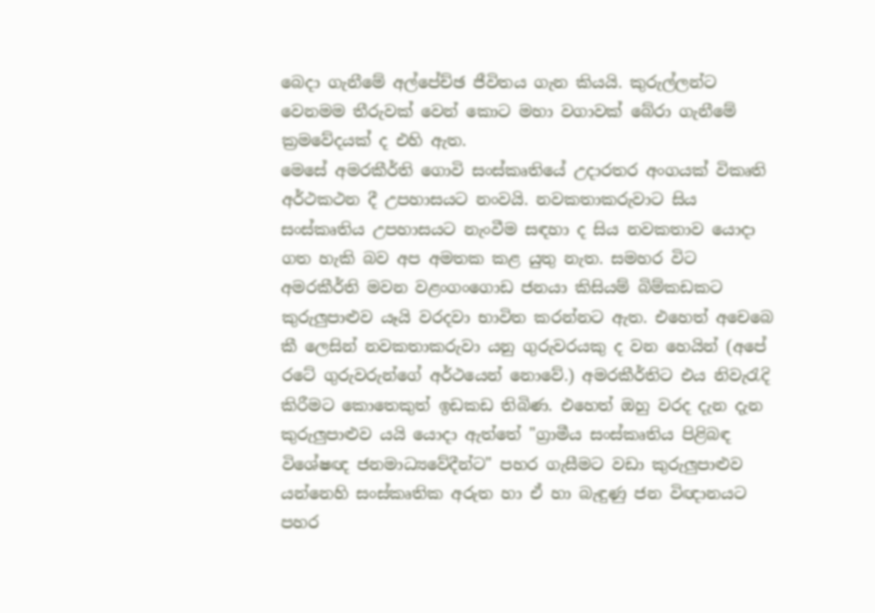බෙදා ගැනීමේ අල්පේච්ඡ ජීවිතය ගැන කියයි. කුරුල්ලන්ට වෙනමම තීරුවක්‌ වෙන් කොට මහා වගාවක්‌ බේරා ගැනීමේ ක්‍රමවේදයක්‌ ද එහි ඇත.
මෙසේ අමරකීර්ති ගොවි සංස්‌කෘතියේ උදාරතර අංගයක්‌ විකෘති අර්ථකථන දී උපහාසයට නංවයි. නවකතාකරුවාට සිය සංස්‌කෘතිය උපහාසයට නැංවීම සඳහා ද සිය නවකතාව යොදා ගත හැකි බව අප අමතක කළ යුතු නැත. සමහර විට අමරකීර්ති මවන වළංගංගොඩ ජනයා කිසියම් බිම්කඩකට කුරුලුපාළුව යෑයි වරදවා භාවිත කරන්නට ඇත. එහෙත් අචෙබෙ කී ලෙසින් නවකතාකරුවා යනු ගුරුවරයකු ද වන හෙයින් (අපේ රටේ ගුරුවරුන්ගේ අර්ථයෙන් නොවේ.) අමරකීර්තිට එය නිවැරැදි කිරීමට කොතෙකුත් ඉඩකඩ තිබිණ. එහෙත් ඔහු වරද දැන දැන කුරුලුපාළුව යයි යොදා ඇත්තේ "ග්‍රාමීය සංස්‌කෘතිය පිළිබඳ විශේෂඥ ජනමාධ්‍යවේදීන්ට" පහර ගැසීමට වඩා කුරුලුපාළුව යන්නෙහි සංස්‌කෘතික අරුත හා ඒ හා බැඳුණු ජන විඥානයට පහර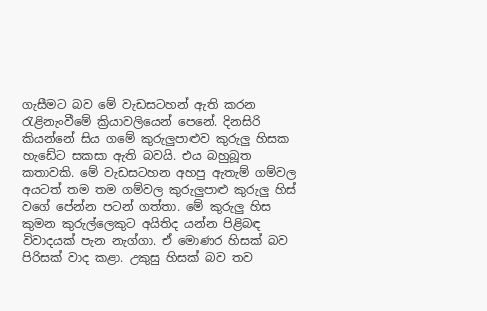ගැසීමට බව මේ වැඩසටහන් ඇති කරන රැළිනැංවීමේ ක්‍රියාවලියෙන් පෙනේ. දිනසිරි කියන්නේ සිය ගමේ කුරුලුපාළුව කුරුලු හිසක හැඩේට සකසා ඇති බවයි. එය බහුබූත කතාවකි. මේ වැඩසටහන අහපු ඇතැම් ගම්වල අයටත් තම තම ගම්වල කුරුලුපාළු කුරුලු හිස්‌ වගේ පේන්න පටන් ගත්තා. මේ කුරුලු හිස කුමන කුරුල්ලෙකුට අයිතිද යන්න පිළිබඳ විවාදයක්‌ පැන නැග්ගා. ඒ මොණර හිසක්‌ බව පිරිසක්‌ වාද කළා. උකුසු හිසක්‌ බව තව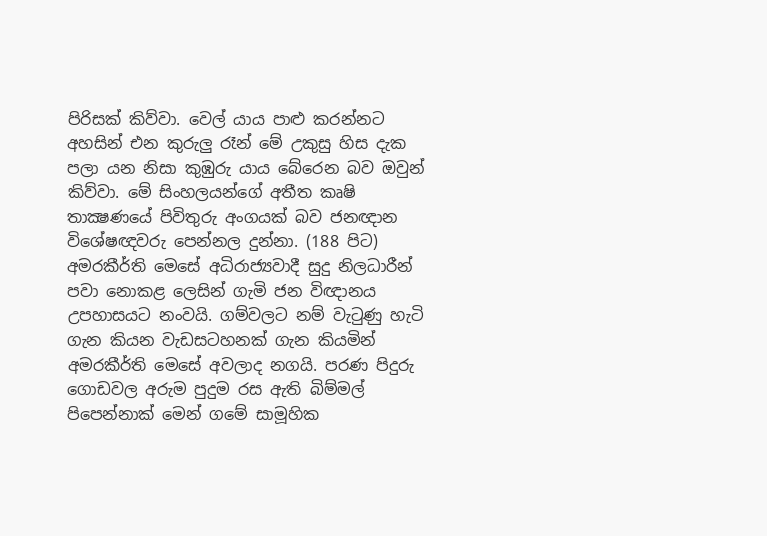පිරිසක්‌ කිව්වා. වෙල් යාය පාළු කරන්නට අහසින් එන කුරුලු රෑන් මේ උකුසු හිස දැක පලා යන නිසා කුඹුරු යාය බේරෙන බව ඔවුන් කිව්වා. මේ සිංහලයන්ගේ අතීත කෘෂි තාක්‍ෂණයේ පිවිතුරු අංගයක්‌ බව ජනඥාන විශේෂඥවරු පෙන්නල දුන්නා. (188 පිට)
අමරකීර්ති මෙසේ අධිරාජ්‍යවාදී සුදු නිලධාරීන් පවා නොකළ ලෙසින් ගැමි ජන විඥානය උපහාසයට නංවයි. ගම්වලට නම් වැටුණු හැටි ගැන කියන වැඩසටහනක්‌ ගැන කියමින් අමරකීර්ති මෙසේ අවලාද නගයි. පරණ පිදුරු ගොඩවල අරුම පුදුම රස ඇති බිම්මල් පිපෙන්නාක්‌ මෙන් ගමේ සාමූහික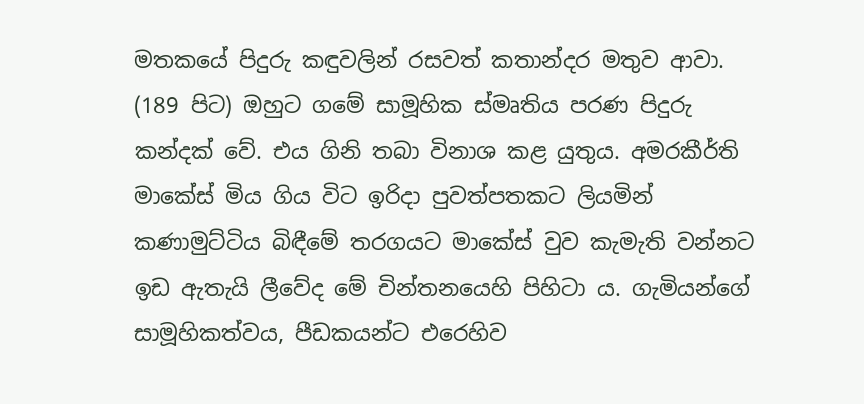මතකයේ පිදුරු කඳුවලින් රසවත් කතාන්දර මතුව ආවා. (189 පිට) ඔහුට ගමේ සාමූහික ස්‌මෘතිය පරණ පිදුරු කන්දක්‌ වේ. එය ගිනි තබා විනාශ කළ යුතුය. අමරකීර්ති මාකේස්‌ මිය ගිය විට ඉරිදා පුවත්පතකට ලියමින් කණාමුට්‌ටිය බිඳීමේ තරගයට මාකේස්‌ වුව කැමැති වන්නට ඉඩ ඇතැයි ලීවේද මේ චින්තනයෙහි පිහිටා ය. ගැමියන්ගේ සාමූහිකත්වය, පීඩකයන්ට එරෙහිව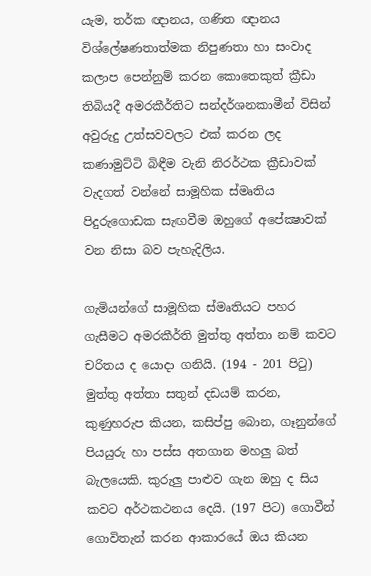යැම, තර්ක ඥානය, ගණිත ඥානය විශ්ලේෂණතාත්මක නිපුණතා හා සංවාද කලාප පෙන්නුම් කරන කොතෙකුත් ක්‍රීඩා තිබියදී අමරකීර්තිට සන්දර්ශනකාමීන් විසින් අවුරුදු උත්සවවලට එක්‌ කරන ලද කණාමුට්‌ටි බිඳීම වැනි නිරර්ථක ක්‍රීඩාවක්‌ වැදගත් වන්නේ සාමූහික ස්‌මෘතිය පිදුරුගොඩක සැඟවීම ඔහුගේ අපේක්‍ෂාවක්‌ වන නිසා බව පැහැදිලිය.

ගැමියන්ගේ සාමූහික ස්‌මෘතියට පහර ගැසීමට අමරකීර්ති මුත්තු අත්තා නම් කවට චරිතය ද යොදා ගනියි. (194 - 201 පිටු) මුත්තු අත්තා සතුන් දඩයම් කරන, කුණුහරුප කියන, කසිප්පු බොන, ගෑනුන්ගේ පියයුරු හා පස්‌ස අතගාන මහලු බත් බැලයෙකි. කුරුලු පාළුව ගැන ඔහු ද සිය කවට අර්ථකථනය දෙයි. (197 පිට) ගොවීන් ගොවිතැන් කරන ආකාරයේ ඔය කියන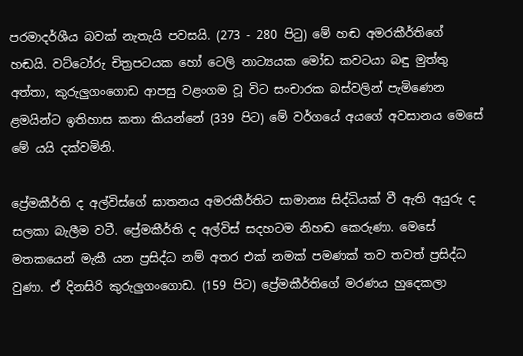පරමාදර්ශීය බවක්‌ නැතැයි පවසයි. (273 - 280 පිටු) මේ හඬ අමරකීර්තිගේ හඬයි. වට්‌ටෝරු චිත්‍රපටයක හෝ ටෙලි නාට්‍යයක මෝඩ කවටයා බඳු මුත්තු අත්තා, කුරුලුගංගොඩ ආපසු වළංගම වූ විට සංචාරක බස්‌වලින් පැමිණෙන ළමයින්ට ඉතිහාස කතා කියන්නේ (339 පිට) මේ වර්ගයේ අයගේ අවසානය මෙසේ මේ යයි දක්‌වමිනි.

ප්‍රේමකීර්ති ද අල්විස්‌ගේ ඝාතනය අමරකීර්තිට සාමාන්‍ය සිද්ධියක්‌ වී ඇති අයුරු ද සලකා බැලීම වටී. ප්‍රේමකීර්ති ද අල්විස්‌ සදහටම නිහඬ කෙරුණා. මෙසේ මතකයෙන් මැකී යන ප්‍රසිද්ධ නම් අතර එක්‌ නමක්‌ පමණක්‌ තව තවත් ප්‍රසිද්ධ වුණා. ඒ දිනසිරි කුරුලුගංගොඩ. (159 පිට) ප්‍රේමකීර්තිගේ මරණය හුදෙකලා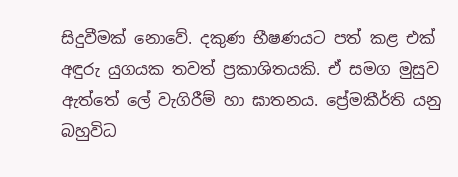සිදුවීමක්‌ නොවේ. දකුණ භීෂණයට පත් කළ එක්‌ අඳුරු යුගයක තවත් ප්‍රකාශිතයකි. ඒ සමග මුසුව ඇත්තේ ලේ වැගිරීම් හා ඝාතනය. ප්‍රේමකීර්ති යනු බහුවිධ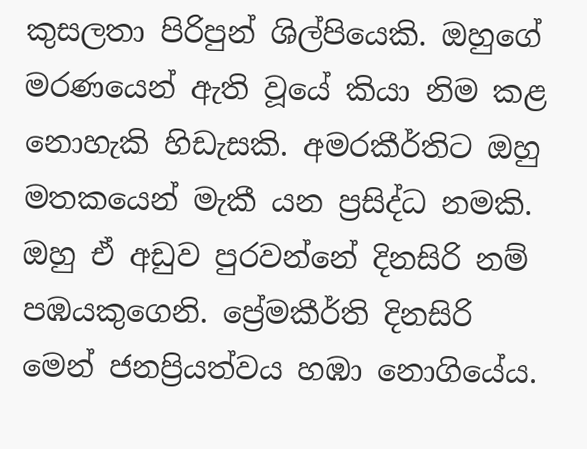කුසලතා පිරිපුන් ශිල්පියෙකි. ඔහුගේ මරණයෙන් ඇති වූයේ කියා නිම කළ නොහැකි හිඩැසකි. අමරකීර්තිට ඔහු මතකයෙන් මැකී යන ප්‍රසිද්ධ නමකි. ඔහු ඒ අඩුව පුරවන්නේ දිනසිරි නම් පඹයකුගෙනි. ප්‍රේමකීර්ති දිනසිරි මෙන් ජනප්‍රියත්වය හඹා නොගියේය.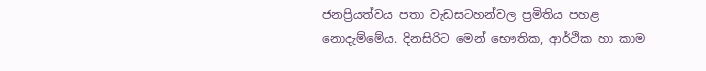ජනප්‍රියත්වය පතා වැඩසටහන්වල ප්‍රමිතිය පහළ නොදැම්මේය. දිනසිරිට මෙන් භෞතික, ආර්ථික හා කාම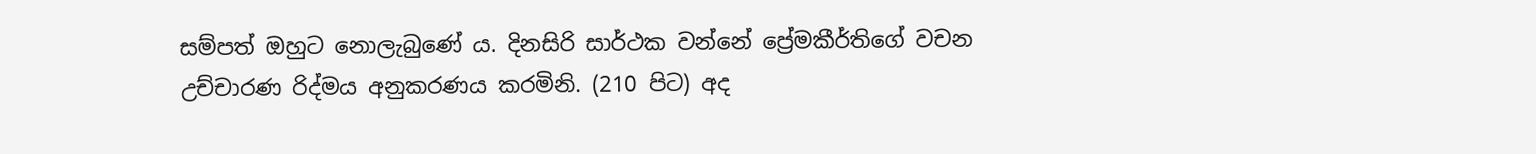සම්පත් ඔහුට නොලැබුණේ ය. දිනසිරි සාර්ථක වන්නේ ප්‍රේමකීර්තිගේ වචන උච්චාරණ රිද්මය අනුකරණය කරමිනි. (210 පිට) අද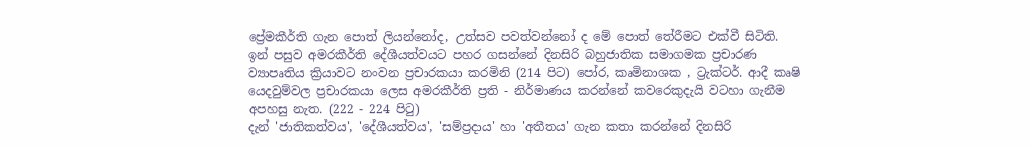ප්‍රේමකීර්ති ගැන පොත් ලියන්නෝද, උත්සව පවත්වන්නෝ ද මේ පොත් තේරීමට එක්‌වී සිටිති.
ඉන් පසුව අමරකීර්ති දේශීයත්වයට පහර ගසන්නේ දිනසිරි බහුජාතික සමාගමක ප්‍රචාරණ ව්‍යාපෘතිය ක්‍රියාවට නංවන ප්‍රචාරකයා කරමිනි (214 පිට) පෝර, කෘමිනාශක , ට්‍රැක්‌ටර්. ආදී කෘෂි යෙදවුම්වල ප්‍රචාරකයා ලෙස අමරකීර්ති ප්‍රති - නිර්මාණය කරන්නේ කවරෙකුදැයි වටහා ගැනීම අපහසු නැත. (222 - 224 පිටු)
දැන් 'ජාතිකත්වය', 'දේශීයත්වය', 'සම්ප්‍රදාය' හා 'අතීතය' ගැන කතා කරන්නේ දිනසිරි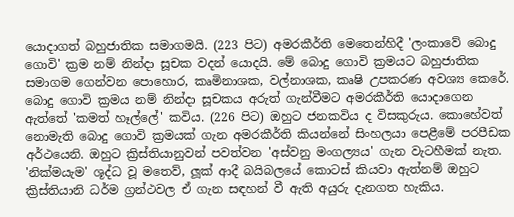යොදාගත් බහුජාතික සමාගමයි. (223 පිට) අමරකීර්ති මෙතෙන්හිදී 'ලංකාවේ බොදු ගොවි' ක්‍රම නම් නින්දා සූචක වදන් යොදයි. මේ බොදු ගොවි ක්‍රමයට බහුජාතික සමාගම ගෙන්වන පොහොර, කෘමිනාශක, වල්නාශක, කෘෂි උපකරණ අවශ්‍ය කෙරේ. බොදු ගොවි ක්‍රමය නම් නින්දා සූචකය අරුත් ගැන්වීමට අමරකීර්ති යොදාගෙන ඇත්තේ 'කමත් හෑල්ලේ' කවිය. (226 පිට) ඔහුට ජනකවිය ද විසකුරුය. කොහේවත් නොමැති බොදු ගොවි ක්‍රමයක්‌ ගැන අමරකීර්ති කියන්නේ සිංහලයා පෙළීමේ පරපීඩක අර්ථයෙනි. ඔහුට ක්‍රිස්‌තියානුවන් පවත්වන 'අස්‌වනු මංගල්‍යය' ගැන වැටහීමක්‌ නැත. 'නික්‌මයැම' ශූද්ධ වූ මතෙව්, ලූක්‌ ආදී බයිබලයේ කොටස්‌ කියවා ඇත්නම් ඔහුට ක්‍රිස්‌තියානි ධර්ම ග්‍රන්ථවල ඒ ගැන සඳහන් වී ඇති අයුරු දැනගත හැකිය.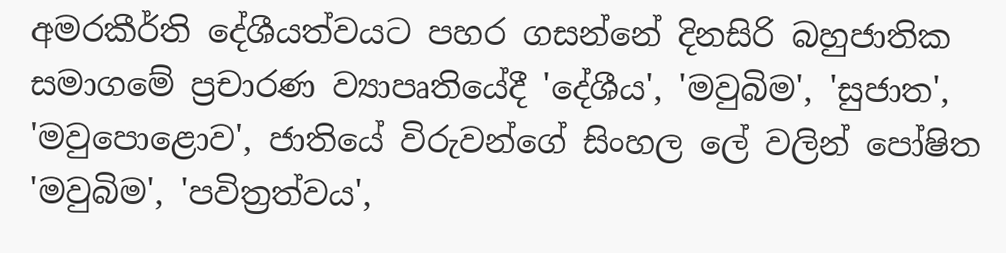අමරකීර්ති දේශීයත්වයට පහර ගසන්නේ දිනසිරි බහුජාතික සමාගමේ ප්‍රචාරණ ව්‍යාපෘතියේදී 'දේශීය', 'මවුබිම', 'සුජාත', 'මවුපොළොව', ජාතියේ විරුවන්ගේ සිංහල ලේ වලින් පෝෂිත 'මවුබිම', 'පවිත්‍රත්වය',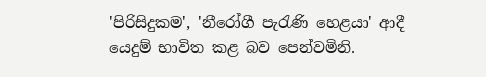'පිරිසිදුකම', 'නීරෝගී පැරැණි හෙළයා' ආදී යෙදුම් භාවිත කළ බව පෙන්වමිනි.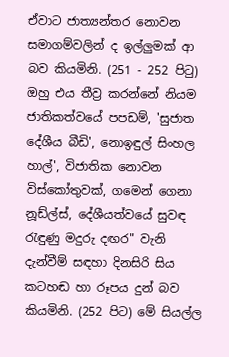ඒවාට ජාත්‍යන්තර නොවන සමාගම්වලින් ද ඉල්ලුමක්‌ ආ බව කියමිනි. (251 - 252 පිටු) ඔහු එය තීව්‍ර කරන්නේ නියම ජාතිකත්වයේ පපඩම්, 'සුජාත දේශීය බීඩි', නොඉඳුල් සිංහල හාල්', විජාතික නොවන විස්‌කෝතුවක්‌, ගමෙන් ගෙනා නූඩ්ල්ස්‌, දේශීයත්වයේ සුවඳ රැඳුණු මදුරු දඟර" වැනි දැන්වීම් සඳහා දිනසිරි සිය කටහඬ හා රූපය දුන් බව කියමිනි. (252 පිට) මේ සියල්ල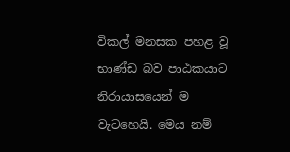විකල් මනසක පහළ වූ භාණ්‌ඩ බව පාඨකයාට නිරායාසයෙන් ම වැටහෙයි. මෙය නම්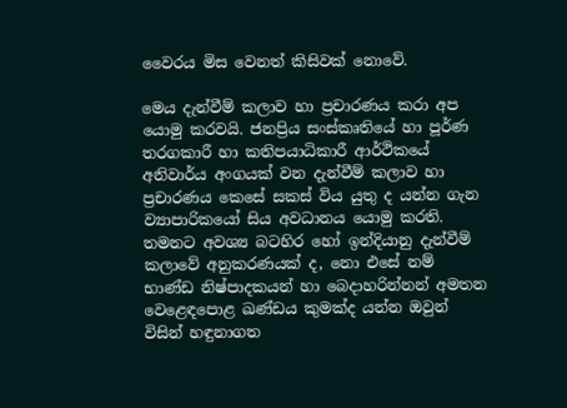වෛරය මිස වෙනත් කිසිවක්‌ නොවේ.

මෙය දැන්වීම් කලාව හා ප්‍රචාරණය කරා අප යොමු කරවයි. ජනප්‍රිය සංස්‌කෘතියේ හා පූර්ණ තරගකාරී හා කතිපයාධිකාරී ආර්ථිකයේ අනිවාර්ය අංගයක්‌ වන දැන්වීම් කලාව හා ප්‍රචාරණය කෙසේ සකස්‌ විය යුතු ද යන්න ගැන ව්‍යාපාරිකයෝ සිය අවධානය යොමු කරති. තමනට අවශ්‍ය බටහිර හෝ ඉන්දියානු දැන්වීම් කලාවේ අනුකරණයක්‌ ද, නො එසේ නම් භාණ්‌ඩ නිෂ්පාදකයන් හා බෙදාහරින්නන් අමතන වෙළෙඳපොළ ඛණ්‌ඩය කුමක්‌ද යන්න ඔවුන් විසින් හඳුනාගත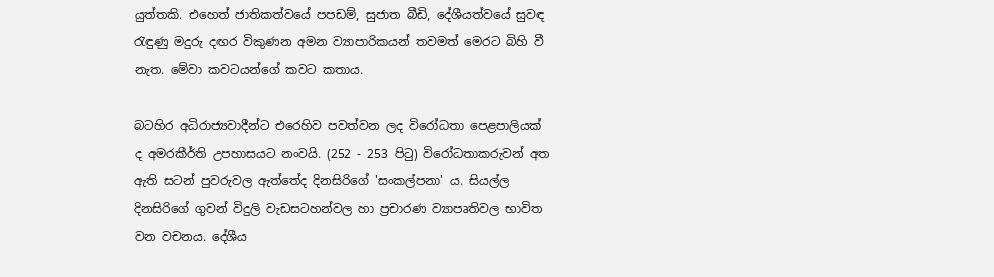යුත්තකි. එහෙත් ජාතිකත්වයේ පපඩම්, සුජාත බීඩි, දේශීයත්වයේ සුවඳ රැඳුණු මදුරු දඟර විකුණන අමන ව්‍යාපාරිකයන් තවමත් මෙරට බිහි වී නැත. මේවා කවටයන්ගේ කවට කතාය.

බටහිර අධිරාජ්‍යවාදීන්ට එරෙහිව පවත්වන ලද විරෝධතා පෙළපාලියක්‌ ද අමරකීර්ති උපහාසයට නංවයි. (252 - 253 පිටු) විරෝධතාකරුවන් අත ඇති සටන් පුවරුවල ඇත්තේද දිනසිරිගේ 'සංකල්පනා' ය. සියල්ල දිනසිරිගේ ගුවන් විදුලි වැඩසටහන්වල හා ප්‍රචාරණ ව්‍යාපෘතිවල භාවිත වන වචනය. දේශීය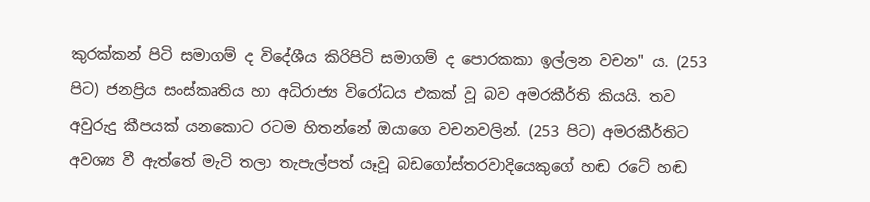කුරක්‌කන් පිටි සමාගම් ද විදේශීය කිරිපිටි සමාගම් ද පොරකකා ඉල්ලන වචන" ය. (253 පිට) ජනප්‍රිය සංස්‌කෘතිය හා අධිරාජ්‍ය විරෝධය එකක්‌ වූ බව අමරකීර්ති කියයි. තව අවුරුදු කීපයක්‌ යනකොට රටම හිතන්නේ ඔයාගෙ වචනවලින්. (253 පිට) අමරකීර්තිට අවශ්‍ය වී ඇත්තේ මැටි තලා තැපැල්පත් යෑවූ බඩගෝස්‌තරවාදියෙකුගේ හඬ රටේ හඬ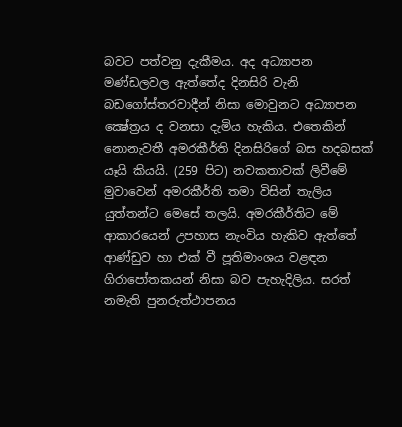බවට පත්වනු දැකීමය. අද අධ්‍යාපන මණ්‌ඩලවල ඇත්තේද දිනසිරි වැනි බඩගෝස්‌තරවාදීන් නිසා මොවුනට අධ්‍යාපන ක්‍ෂේත්‍රය ද වනසා දැමිය හැකිය. එතෙකින් නොනැවතී අමරකීර්ති දිනසිරිගේ බස හදබසක්‌ යෑයි කියයි. (259 පිට) නවකතාවක්‌ ලිවීමේ මුවාවෙන් අමරකීර්ති තමා විසින් තැලිය යුත්තන්ට මෙසේ තලයි. අමරකීර්තිට මේ ආකාරයෙන් උපහාස නැංවිය හැකිව ඇත්තේ ආණ්‌ඩුව හා එක්‌ වී පූතිමාංශය වළඳන ගිරාපෝතකයන් නිසා බව පැහැදිලිය. සරත් නමැති පුනරුත්ථාපනය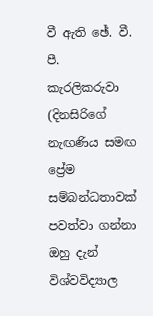වී ඇති ඡේ. වී. පී. කැරලිකරුවා (දිනසිරිගේ නැඟණිය සමඟ ප්‍රේම සම්බන්ධතාවක්‌ පවත්වා ගන්නා ඔහු දැන් විශ්වවිද්‍යාල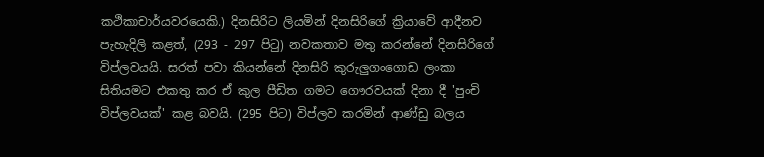කථිකාචාර්යවරයෙකි.) දිනසිරිට ලියමින් දිනසිරිගේ ක්‍රියාවේ ආදීනව පැහැදිලි කළත්, (293 - 297 පිටු) නවකතාව මතු කරන්නේ දිනසිරිගේ විප්ලවයයි. සරත් පවා කියන්නේ දිනසිරි කුරුලුගංගොඩ ලංකා සිතියමට එකතු කර ඒ කුල පීඩිත ගමට ගෞරවයක්‌ දිනා දී 'පුංචි විප්ලවයක්‌' කළ බවයි. (295 පිට) විප්ලව කරමින් ආණ්‌ඩු බලය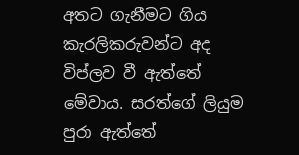අතට ගැනීමට ගිය කැරලිකරුවන්ට අද විප්ලව වී ඇත්තේ මේවාය. සරත්ගේ ලියුම පුරා ඇත්තේ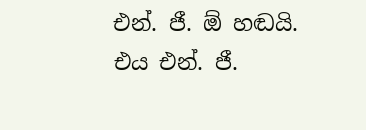එන්. ජී. ඕ හඬයි. එය එන්. ජී.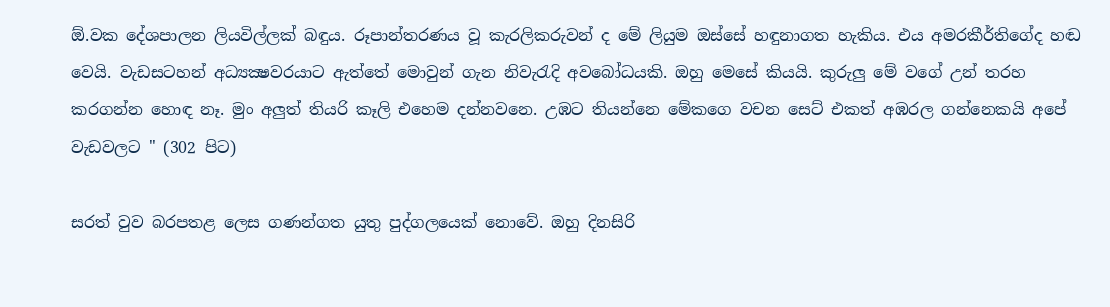ඕ.වක දේශපාලන ලියවිල්ලක්‌ බඳුය. රූපාන්තරණය වූ කැරලිකරුවන් ද මේ ලියුම ඔස්‌සේ හඳුනාගත හැකිය. එය අමරකීර්තිගේද හඬ වෙයි. වැඩසටහන් අධ්‍යක්‍ෂවරයාට ඇත්තේ මොවුන් ගැන නිවැරැදි අවබෝධයකි. ඔහු මෙසේ කියයි. කුරුලු මේ වගේ උන් තරහ කරගන්න හොඳ නෑ. මුං අලුත් තියරි කෑලි එහෙම දන්නවනෙ. උඹට තියන්නෙ මේකගෙ වචන සෙට්‌ එකත් අඹරල ගන්නෙකයි අපේ වැඩවලට " (302 පිට)

සරත් වුව බරපතළ ලෙස ගණන්ගත යුතු පුද්ගලයෙක්‌ නොවේ. ඔහු දිනසිරි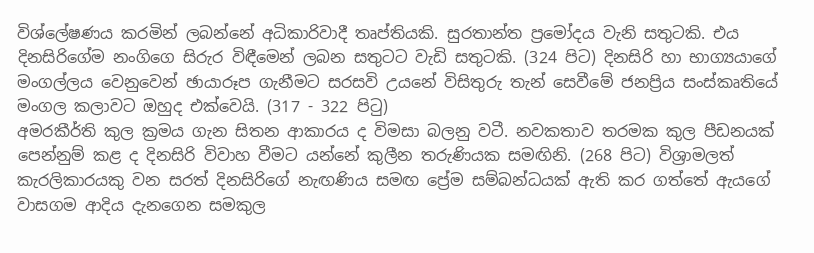විශ්ලේෂණය කරමින් ලබන්නේ අධිකාරිවාදී තෘප්තියකි. සුරතාන්ත ප්‍රමෝදය වැනි සතුටකි. එය දිනසිරිගේම නංගිගෙ සිරුර විඳීමෙන් ලබන සතුටට වැඩි සතුටකි. (324 පිට) දිනසිරි හා භාග්‍යයාගේ මංගල්ලය වෙනුවෙන් ඡායාරූප ගැනීමට සරසවි උයනේ විසිතුරු තැන් සෙවීමේ ජනප්‍රිය සංස්‌කෘතියේ මංගල කලාවට ඔහුද එක්‌වෙයි. (317 - 322 පිටු)
අමරකීර්ති කුල ක්‍රමය ගැන සිතන ආකාරය ද විමසා බලනු වටී. නවකතාව තරමක කුල පීඩනයක්‌ පෙන්නුම් කළ ද දිනසිරි විවාහ වීමට යන්නේ කුලීන තරුණියක සමඟිනි. (268 පිට) විශ්‍රාමලත් කැරලිකාරයකු වන සරත් දිනසිරිගේ නැඟණිය සමඟ ප්‍රේම සම්බන්ධයක්‌ ඇති කර ගත්තේ ඇයගේ වාසගම ආදිය දැනගෙන සමකුල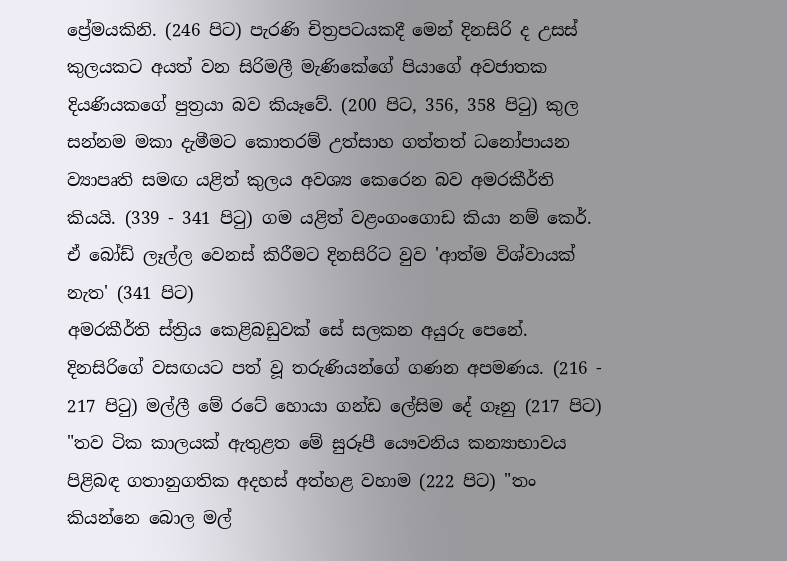ප්‍රේමයකිනි. (246 පිට) පැරණි චිත්‍රපටයකදී මෙන් දිනසිරි ද උසස්‌ කුලයකට අයත් වන සිරිමලී මැණිකේගේ පියාගේ අවජාතක දියණියකගේ පුත්‍රයා බව කියෑවේ. (200 පිට, 356, 358 පිටු) කුල සන්නම මකා දැමීමට කොතරම් උත්සාහ ගත්තත් ධනෝපායන ව්‍යාපෘති සමඟ යළිත් කුලය අවශ්‍ය කෙරෙන බව අමරකීර්ති කියයි. (339 - 341 පිටු) ගම යළිත් වළංගංගොඩ කියා නම් කෙර්. ඒ බෝඩ් ලෑල්ල වෙනස්‌ කිරීමට දිනසිරිට වුව 'ආත්ම විශ්වායක්‌ නැත' (341 පිට)
අමරකීර්ති ස්‌ත්‍රිය කෙළිබඩුවක්‌ සේ සලකන අයුරු පෙනේ. දිනසිරිගේ වසඟයට පත් වූ තරුණියන්ගේ ගණන අපමණය. (216 - 217 පිටු) මල්ලී මේ රටේ හොයා ගන්ඩ ලේසිම දේ ගෑනු (217 පිට) "තව ටික කාලයක්‌ ඇතුළත මේ සුරූපී යෞවනිය කන්‍යාභාවය පිළිබඳ ගතානුගතික අදහස්‌ අත්හළ වහාම (222 පිට) "තං කියන්නෙ බොල මල්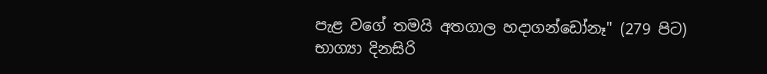පැළ වගේ තමයි අතගාල හදාගන්ඩෝනෑ" (279 පිට) භාග්‍යා දිනසිරි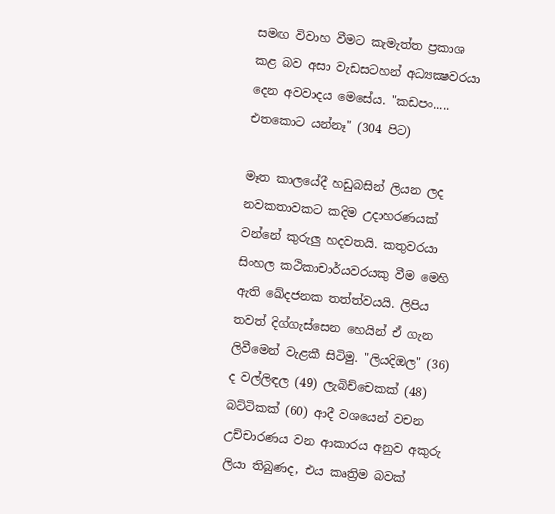සමඟ විවාහ වීමට කැමැත්ත ප්‍රකාශ කළ බව අසා වැඩසටහන් අධ්‍යක්‍ෂවරයා දෙන අවවාදය මෙසේය. "කඩපං..... එතකොට යන්නෑ" (304 පිට)

මෑත කාලයේදී හඩුබසින් ලියන ලද නවකතාවකට කදිම උදාහරණයක්‌ වන්නේ කුරුලු හදවතයි. කතුවරයා සිංහල කථිකාචාර්යවරයකු වීම මෙහි ඇති ඛේදජනක තත්ත්වයයි. ලිපිය තවත් දිග්ගැස්‌සෙන හෙයින් ඒ ගැන ලිවීමෙන් වැළකී සිටිමු. "ලියදිඔල" (36) ද වල්ලිඳල (49) ලැබිච්චෙකක්‌ (48) බට්‌ටිකක්‌ (60) ආදී වශයෙන් වචන උච්චාරණය වන ආකාරය අනුව අකුරු ලියා තිබුණද, එය කෘත්‍රිම බවක්‌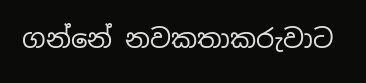ගන්නේ නවකතාකරුවාට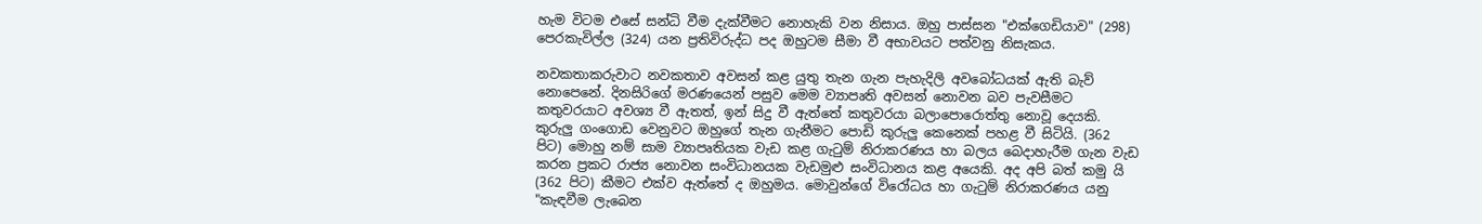හැම විටම එසේ සන්ධි වීම දැක්‌වීමට නොහැකි වන නිසාය. ඔහු පාස්‌සන "එක්‌ගෙඩියාව" (298) පෙරකැවිල්ල (324) යන ප්‍රතිවිරුද්ධ පද ඔහුටම සීමා වී අභාවයට පත්වනු නිසැකය.

නවකතාකරුවාට නවකතාව අවසන් කළ යුතු තැන ගැන පැහැදිලි අවබෝධයක්‌ ඇති බැව් නොපෙනේ. දිනසිරිගේ මරණයෙන් පසුව මෙම ව්‍යාපෘති අවසන් නොවන බව පැවසීමට කතුවරයාට අවශ්‍ය වී ඇතත්, ඉන් සිදු වී ඇත්තේ කතුවරයා බලාපොරොත්තු නොවූ දෙයකි. කුරුලු ගංගොඩ වෙනුවට ඔහුගේ තැන ගැනීමට පොඩි කුරුලු කෙනෙක්‌ පහළ වී සිටියි. (362 පිට) මොහු නම් සාම ව්‍යාපෘතියක වැඩ කළ ගැටුම් නිරාකරණය හා බලය බෙදාහැරීම ගැන වැඩ කරන ප්‍රකට රාජ්‍ය නොවන සංවිධානයක වැඩමුළු සංවිධානය කළ අයෙකි. අද අපි බත් කමු යි (362 පිට) කීමට එක්‌ව ඇත්තේ ද ඔහුමය. මොවුන්ගේ විරෝධය හා ගැටුම් නිරාකරණය යනු "කැඳවීම ලැබෙන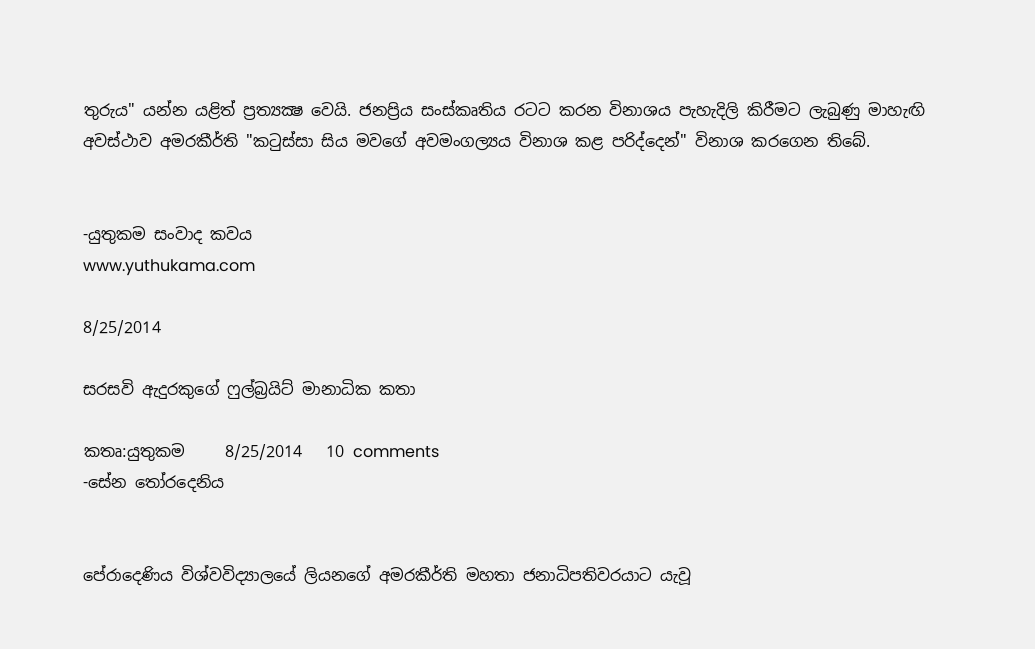තුරුය" යන්න යළිත් ප්‍රත්‍යක්‍ෂ වෙයි. ජනප්‍රිය සංස්‌කෘතිය රටට කරන විනාශය පැහැදිලි කිරීමට ලැබුණු මාහැඟි අවස්‌ථාව අමරකීර්ති "කටුස්‌සා සිය මවගේ අවමංගල්‍යය විනාශ කළ පරිද්දෙන්" විනාශ කරගෙන තිබේ.


-යුතුකම සංවාද කවය
www.yuthukama.com

8/25/2014

සරසවි ඇදුරකුගේ ෆුල්බ්‍රයිට් මානාධික කතා

කතෘ:යුතුකම     8/25/2014   10 comments
-සේන තෝරදෙනිය


පේරාදෙණිය විශ්වවිද්‍යාලයේ ලියනගේ අමරකීර්ති මහතා ජනාධිපතිවරයාට යැවූ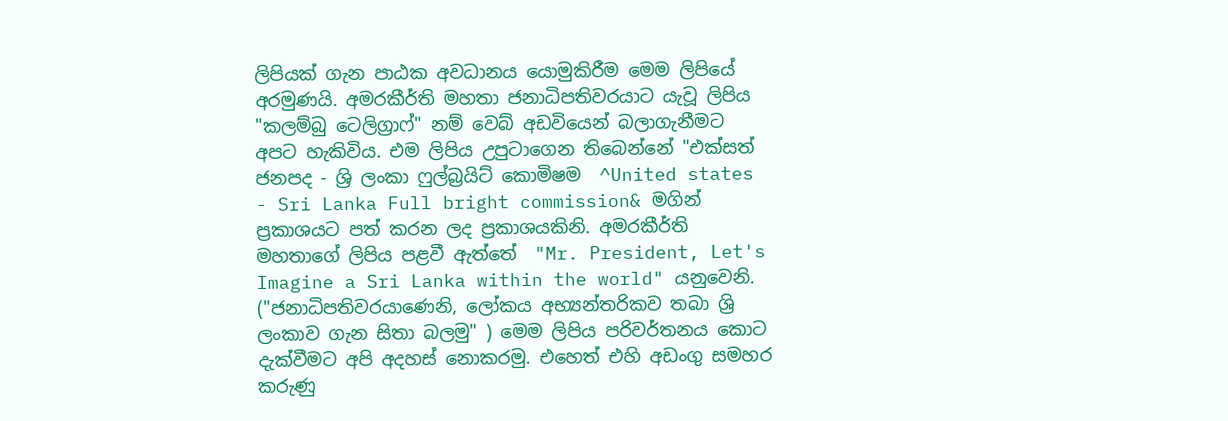ලිපියක් ගැන පාඨක අවධානය යොමුකිරීම මෙම ලිපියේ අරමුණයි. අමරකීර්ති මහතා ජනාධිපතිවරයාට යැවූ ලිපිය "කලම්බු ටෙලිග්‍රාෆ්" නම් වෙබ් අඩවියෙන් බලාගැනීමට අපට හැකිවිය. එම ලිපිය උපුටාගෙන තිබෙන්නේ "එක්සත් ජනපද - ශ්‍රි ලංකා ෆුල්බ්‍රයිට් කොමිෂම  ^United states - Sri Lanka Full bright commission& මගින් ප්‍රකාශයට පත් කරන ලද ප්‍රකාශයකිනි. අමරකීර්ති මහතාගේ ලිපිය පළවී ඇත්තේ  "Mr. President, Let's Imagine a Sri Lanka within the world" යනුවෙනි. ("ජනාධිපතිවරයාණෙනි, ලෝකය අභ්‍යන්තරිකව තබා ශ්‍රි ලංකාව ගැන සිතා බලමු" ) මෙම ලිපිය පරිවර්තනය කොට දැක්වීමට අපි අදහස් නොකරමු. එහෙත් එහි අඩංගු සමහර කරුණු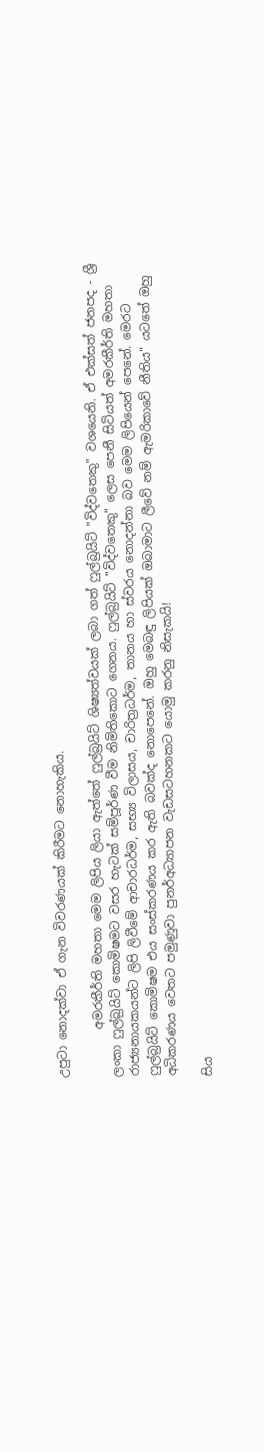උපුටා නොදක්වා ඒ ගැන විවරණයක් කිරීමට නොහැකිය.

        අමරකීර්ති මහතා මෙම ලිපිය ලියා ඇත්තේ ෆුල්බ්‍රයිට් ශිෂ්‍යත්වයක් ලබා ගත් ෆුල්බ්‍රයිට් "විද්වතෙකු" වශයෙනි. ඒ එක්සත් ජනපද - ශ්‍රී ලංකා ෆුල්බ්‍රයිට් කොමිෂමට වසර හැටක් සම්පූර්ණ වීම නිමිතිකොට ගෙනය. ෆුල්බ්‍රයිට් "විද්වතෙකු" ලෙස පෙනී සිටියත් අමරකීර්ති මහතා රාජ්‍යනායකයන්ට ලිපි ලිවීමේ ආචාරධර්ම, සභ්‍ය විලාසය, චාරිත්‍රධර්ම, තානය හා ස්වරය නොදන්නා බව මෙම ලිපියෙන් පෙනේ. මෙරට ෆුල්බ්‍රයිට් කොමිෂම එය සංස්කරණය කර ඇති බවක්ද නොපෙනේ. ඔහු මෙබඳු ලිපියක් ඔබාමාට ලීවේ නම් ඇමරිකාවේ නීතිය" යටතේ ඔහු අධිකරණය වෙතට පමුණුවා පුනර්අධ්‍යාපන වැඩසටහනකට යොමු කරනු නිසැකයි!

සිය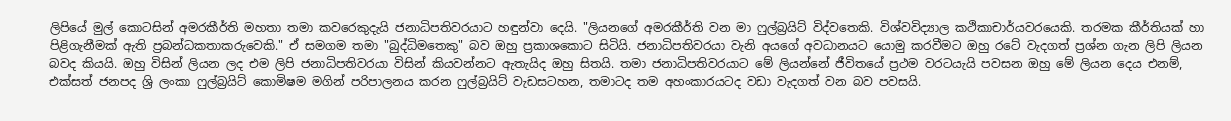ලිපියේ මුල් කොටසින් අමරකීර්ති මහතා තමා කවරෙකුදැයි ජනාධිපතිවරයාට හඳුන්වා දෙයි. "ලියනගේ අමරකීර්ති වන මා ෆුල්බ්‍රයිට් විද්වතෙකි. විශ්වවිද්‍යාල කථිකාචාර්යවරයෙකි. තරමක කීර්තියක් හා පිළිගැනීමක් ඇති ප්‍රබන්ධකතාකරුවෙකි." ඒ සමගම තමා "බුද්ධිමතෙකු" බව ඔහු ප්‍රකාශකොට සිටියි. ජනාධිපතිවරයා වැනි අයගේ අවධානයට යොමු කරවීමට ඔහු රටේ වැදගත් ප්‍රශ්න ගැන ලිපි ලියන බවද කියයි. ඔහු විසින් ලියන ලද එම ලිපි ජනාධිපතිවරයා විසින් කියවන්නට ඇතැයිද ඔහු සිතයි. තමා ජනාධිපතිවරයාට මේ ලියන්නේ ජීවිතයේ ප්‍රථම වරටයැයි පවසන ඔහු මේ ලියන දෙය එනම්, එක්සත් ජනපද ශ්‍රි ලංකා ෆුල්බ්‍රයිට් කොමිෂම මගින් පරිපාලනය කරන ෆුල්බ්‍රයිට් වැඩසටහන, තමාටද තම අහංකාරයටද වඩා වැදගත් වන බව පවසයි.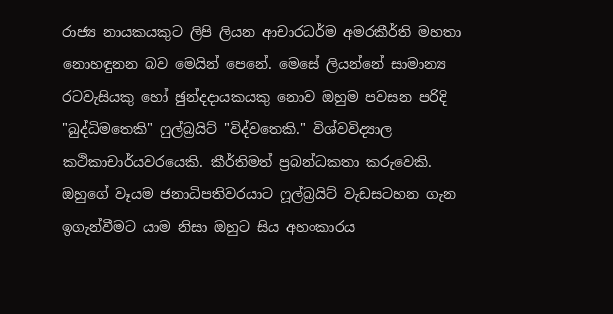රාජ්‍ය නායකයකුට ලිපි ලියන ආචාරධර්ම අමරකීර්ති මහතා නොහඳුනන බව මෙයින් පෙනේ. මෙසේ ලියන්නේ සාමාන්‍ය රටවැසියකු හෝ ඡුන්දදායකයකු නොව ඔහුම පවසන පරිදි "බුද්ධිමතෙකි" ෆුල්බ්‍රයිට් "විද්වතෙකි." විශ්වවිද්‍යාල කථිකාචාර්යවරයෙකි. කීර්තිමත් ප්‍රබන්ධකතා කරුවෙකි. ඔහුගේ වෑයම ජනාධිපතිවරයාට ෆූල්බ්‍රයිට් වැඩසටහන ගැන ඉගැන්වීමට යාම නිසා ඔහුට සිය අහංකාරය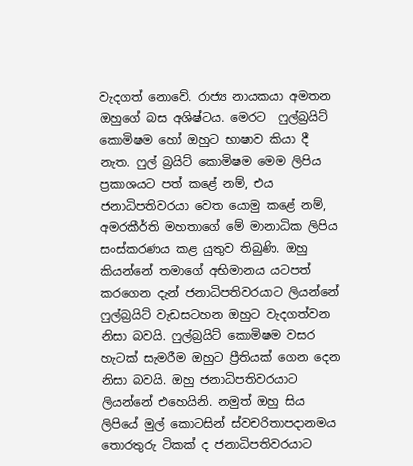වැදගත් නොවේ. රාජ්‍ය නායකයා අමතන ඔහුගේ බස අශිෂ්ටය. මෙරට  ෆුල්බ්‍රයිට් කොමිෂම හෝ ඔහුට භාෂාව කියා දී නැත. ෆුල් බ්‍රයිට් කොමිෂම මෙම ලිපිය ප්‍රකාශයට පත් කළේ නම්, එය ජනාධිපතිවරයා වෙත යොමු කළේ නම්, අමරකීර්ති මහතාගේ මේ මානාධික ලිපිය සංස්කරණය කළ යුතුව තිබුණි. ඔහු කියන්නේ තමාගේ අභිමානය යටපත් කරගෙන දැන් ජනාධිපතිවරයාට ලියන්නේ ෆුල්බ්‍රයිට් වැඩසටහන ඔහුට වැදගත්වන නිසා බවයි. ෆුල්බ්‍රයිට් කොමිෂම වසර හැටක් සැමරීම ඔහුට ප්‍රීතියක් ගෙන දෙන නිසා බවයි. ඔහු ජනාධිපතිවරයාට ලියන්නේ එහෙයිනි. නමුත් ඔහු සිය ලිපියේ මුල් කොටසින් ස්වචරිතාපදානමය තොරතුරු ටිකක් ද ජනාධිපතිවරයාට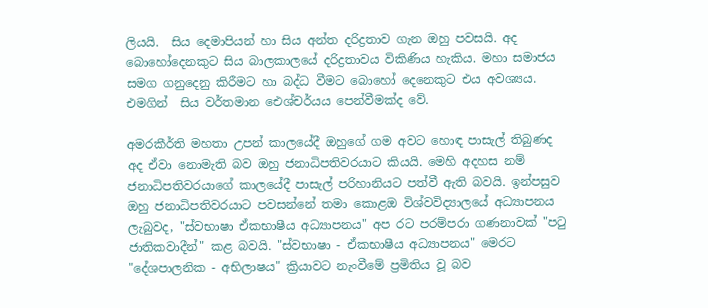ලියයි.  සිය දෙමාපියන් හා සිය අන්ත දරිද්‍රතාව ගැන ඔහු පවසයි. අද බොහෝදෙනකුට සිය බාලකාලයේ දරිද්‍රතාවය විකිණිය හැකිය. මහා සමාජය සමග ගනුදෙනු කිරීමට හා බද්ධ වීමට බොහෝ දෙනෙකුට එය අවශ්‍යය. එමගින්  සිය වර්තමාන ඓශ්චර්යය පෙන්වීමක්ද වේ.

අමරකීර්ති මහතා උපන් කාලයේදී ඔහුගේ ගම අවට හොඳ පාසැල් තිබුණද අද ඒවා නොමැති බව ඔහු ජනාධිපතිවරයාට කියයි. මෙහි අදහස නම් ජනාධිපතිවරයාගේ කාලයේදී පාසැල් පරිහානියට පත්වී ඇති බවයි. ඉන්පසුව ඔහු ජනාධිපතිවරයාට පවසන්නේ තමා කොළඔ විශ්වවිද්‍යාලයේ අධ්‍යාපනය ලැබුවද, "ස්වභාෂා ඒකභාෂීය අධ්‍යාපනය" අප රට පරම්පරා ගණනාවක් "පටු ජාතිකවාදීන්" කළ බවයි. "ස්වභාෂා - ඒකභාෂීය අධ්‍යාපනය" මෙරට "දේශපාලනික - අභිලාෂය" ක්‍රියාවට නැංවීමේ ප්‍රමිතිය වූ බව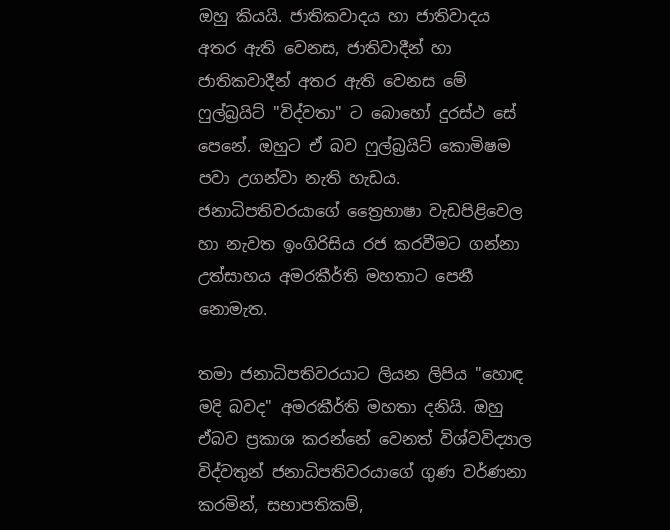ඔහු කියයි. ජාතිකවාදය හා ජාතිවාදය අතර ඇති වෙනස, ජාතිවාදීන් හා ජාතිකවාදීන් අතර ඇති වෙනස මේ ෆුල්බ්‍රයිට් "විද්වතා" ට බොහෝ දුරස්ථ සේ පෙනේ. ඔහුට ඒ බව ෆුල්බ්‍රයිට් කොමිෂම පවා උගන්වා නැති හැඩය. ජනාධිපතිවරයාගේ ත්‍රෛභාෂා වැඩපිළිවෙල හා නැවත ඉංගිරිසිය රජ කරවීමට ගන්නා උත්සාහය අමරකීර්ති මහතාට පෙනී නොමැත.

තමා ජනාධිපතිවරයාට ලියන ලිපිය "හොඳ මදි බවද" අමරකීර්ති මහතා දනියි. ඔහු ඒබව ප්‍රකාශ කරන්නේ වෙනත් විශ්වවිද්‍යාල විද්වතුන් ජනාධිපතිවරයාගේ ගුණ වර්ණනා කරමින්, සභාපතිකම්,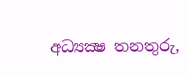අධ්‍යක්‍ෂ තනතුරු,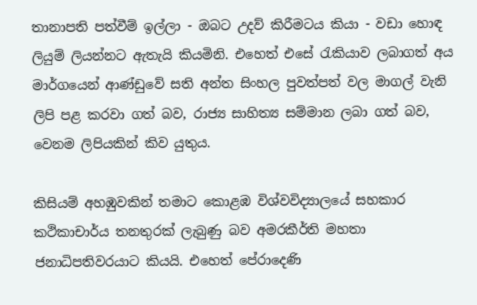තානාපති පත්වීම් ඉල්ලා - ඔබට උදව් කිරීමටය කියා - වඩා හොඳ ලියුම් ලියන්නට ඇතැයි කියමිනි. එහෙත් එසේ රැකියාව ලබාගත් අය මාර්ගයෙන් ආණ්ඩුවේ සති අන්ත සිංහල පුවත්පත් වල මාගල් වැනි ලිපි පළ කරවා ගත් බව, රාජ්‍ය සාහිත්‍ය සම්මාන ලබා ගත් බව, වෙනම ලිපියකින් කිව යුතුය.

කිසියම් අහඹුවකින් තමාට කොළඹ විශ්වවිද්‍යාලයේ සහකාර කථිකාචාර්ය තනතුරක් ලැබුණු බව අමරකීර්ති මහතා ජනාධිපතිවරයාට කියයි. එහෙත් පේරාදෙණි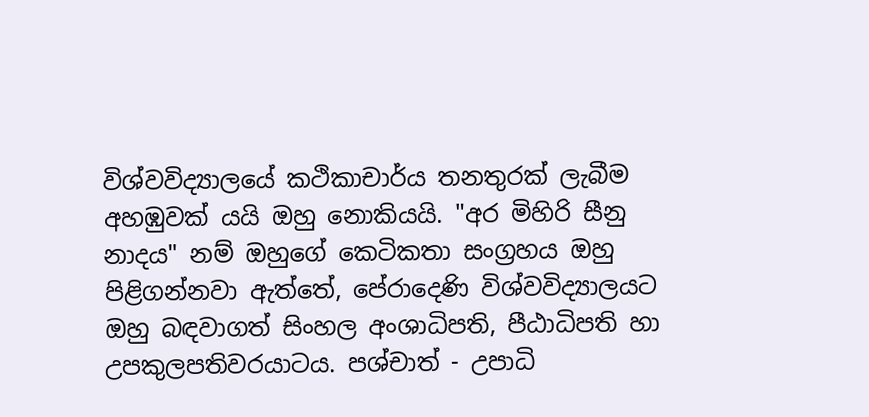විශ්වවිද්‍යාලයේ කථිකාචාර්ය තනතුරක් ලැබීම අහඹුවක් යයි ඔහු නොකියයි. "අර මිහිරි සීනු නාදය" නම් ඔහුගේ කෙටිකතා සංග්‍රහය ඔහු පිළිගන්නවා ඇත්තේ, පේරාදෙණි විශ්වවිද්‍යාලයට ඔහු බඳවාගත් සිංහල අංශාධිපති, පීඨාධිපති හා උපකුලපතිවරයාටය. පශ්චාත් - උපාධි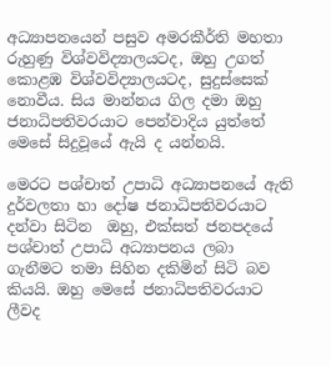අධ්‍යාපනයෙන් පසුව අමරකීර්ති මහතා රුහුණු විශ්වවිද්‍යාලයටද, ඔහු උගත් කොළඹ විශ්වවිද්‍යාලයටද, සුදුස්සෙක් නොවීය. සිය මාන්නය ගිල දමා ඔහු ජනාධිපතිවරයාට පෙන්වාදිය යුත්තේ  මෙසේ සිදුවූයේ ඇයි ද යන්නයි.

මෙරට පශ්චාත් උපාධි අධ්‍යාපනයේ ඇති දුර්වලතා හා දෝෂ ජනාධිපතිවරයාට දන්වා සිටින  ඔහු, එක්සත් ජනපදයේ පශ්චාත් උපාධි අධ්‍යාපනය ලබා ගැනීමට තමා සිහින දකිමින් සිටි බව කියයි. ඔහු මෙසේ ජනාධිපතිවරයාට ලීවද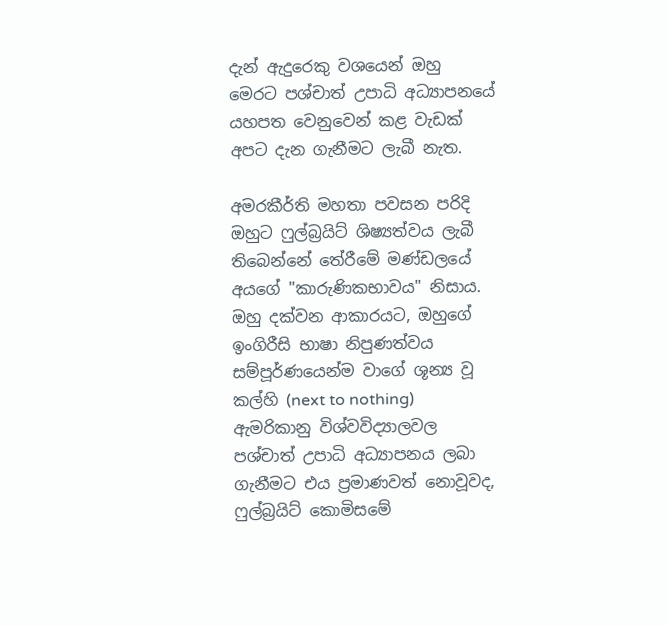දැන් ඇදුරෙකු වශයෙන් ඔහු මෙරට පශ්චාත් උපාධි අධ්‍යාපනයේ යහපත වෙනුවෙන් කළ වැඩක් අපට දැන ගැනීමට ලැබී නැත.

අමරකීර්ති මහතා පවසන පරිදි ඔහුට ෆුල්බ්‍රයිට් ශිෂ්‍යත්වය ලැබී තිබෙන්නේ තේරීමේ මණ්ඩලයේ අයගේ "කාරුණිකභාවය" නිසාය. ඔහු දක්වන ආකාරයට, ඔහුගේ ඉංගිරීසි භාෂා නිපුණත්වය සම්පූර්ණයෙන්ම වාගේ ශූන්‍ය වූ කල්හි (next to nothing) ඇමරිකානු විශ්වවිද්‍යාලවල පශ්චාත් උපාධි අධ්‍යාපනය ලබා ගැනීමට එය ප්‍රමාණවත් නොවූවද, ෆුල්බ්‍රයිට් කොමිසමේ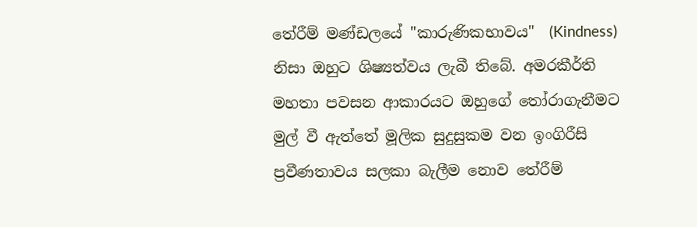තේරීම් මණ්ඩලයේ "කාරුණිකභාවය"  (Kindness) නිසා ඔහුට ශිෂ්‍යත්වය ලැබී තිබේ. අමරකීර්ති මහතා පවසන ආකාරයට ඔහුගේ තෝරාගැනීමට මුල් වී ඇත්තේ මූලික සුදුසුකම වන ඉංගිරීසි ප්‍රවීණතාවය සලකා බැලීම නොව තේරීම්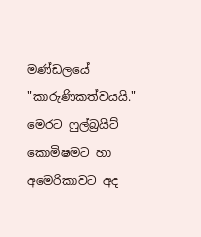මණ්ඩලයේ "කාරුණිකත්වයයි." මෙරට ෆුල්බ්‍රයිට් කොමිෂමට හා අමෙරිකාවට අද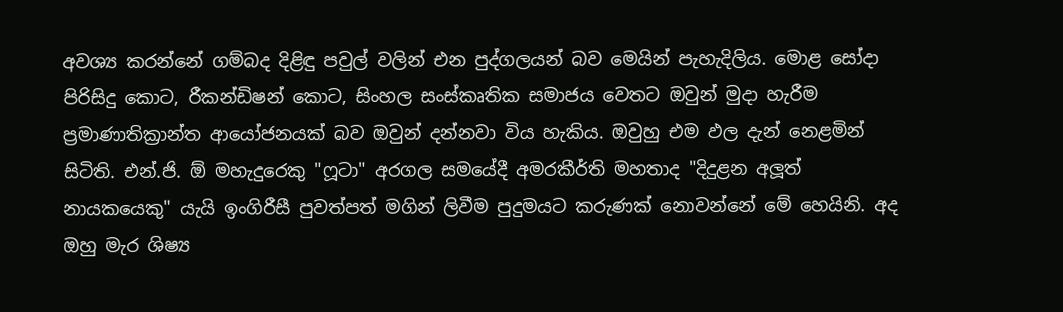අවශ්‍ය කරන්නේ ගම්බද දිළිඳු පවුල් වලින් එන පුද්ගලයන් බව මෙයින් පැහැදිලිය. මොළ සෝදා පිරිසිදු කොට, රීකන්ඩිෂන් කොට, සිංහල සංස්කෘතික සමාජය වෙතට ඔවුන් මුදා හැරීම ප්‍රමාණාතික්‍රාන්ත ආයෝජනයක් බව ඔවුන් දන්නවා විය හැකිය. ඔවුහු එම ඵල දැන් නෙළමින් සිටිති. එන්.ජි. ඕ මහැදුරෙකු "ෆූටා" අරගල සමයේදී අමරකීර්ති මහතාද "දිදුළන අලූත් නායකයෙකු" යැයි ඉංගිරීසී පුවත්පත් මගින් ලිවීම පුදුමයට කරුණක් නොවන්නේ මේ හෙයිනි. අද ඔහු මැර ශිෂ්‍ය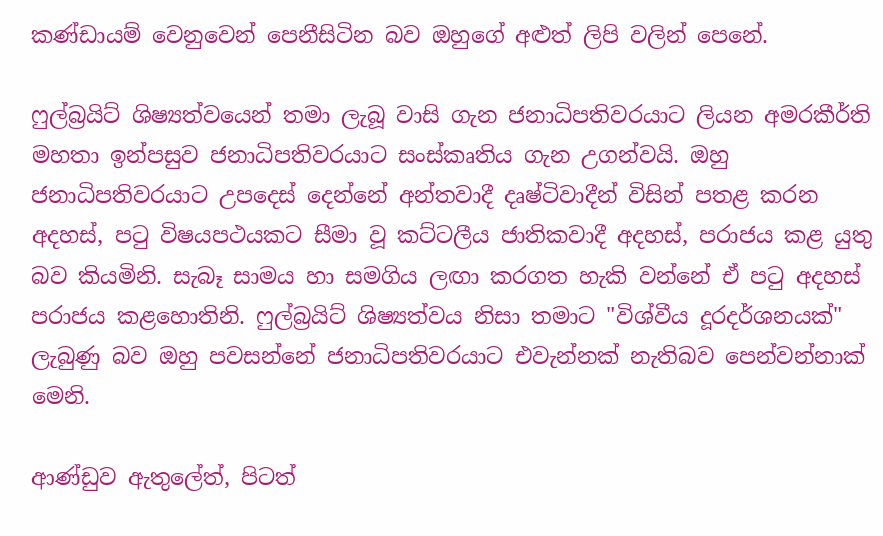කණ්ඩායම් වෙනුවෙන් පෙනීසිටින බව ඔහුගේ අළුත් ලිපි වලින් පෙනේ.

ෆුල්බ්‍රයිට් ශිෂ්‍යත්වයෙන් තමා ලැබූ වාසි ගැන ජනාධිපතිවරයාට ලියන අමරකීර්ති මහතා ඉන්පසුව ජනාධිපතිවරයාට සංස්කෘතිය ගැන උගන්වයි. ඔහු ජනාධිපතිවරයාට උපදෙස් දෙන්නේ අන්තවාදී දෘෂ්ටිවාදීන් විසින් පතළ කරන අදහස්, පටු විෂයපථයකට සීමා වූ කට්ටලීය ජාතිකවාදී අදහස්, පරාජය කළ යුතු බව කියමිනි. සැබෑ සාමය හා සමගිය ලඟා කරගත හැකි වන්නේ ඒ පටු අදහස් පරාජය කළහොතිනි. ෆුල්බ්‍රයිට් ශිෂ්‍යත්වය නිසා තමාට "විශ්වීය දූරදර්ශනයක්" ලැබුණු බව ඔහු පවසන්නේ ජනාධිපතිවරයාට එවැන්නක් නැතිබව පෙන්වන්නාක් මෙනි.

ආණ්ඩුව ඇතුලේත්, පිටත්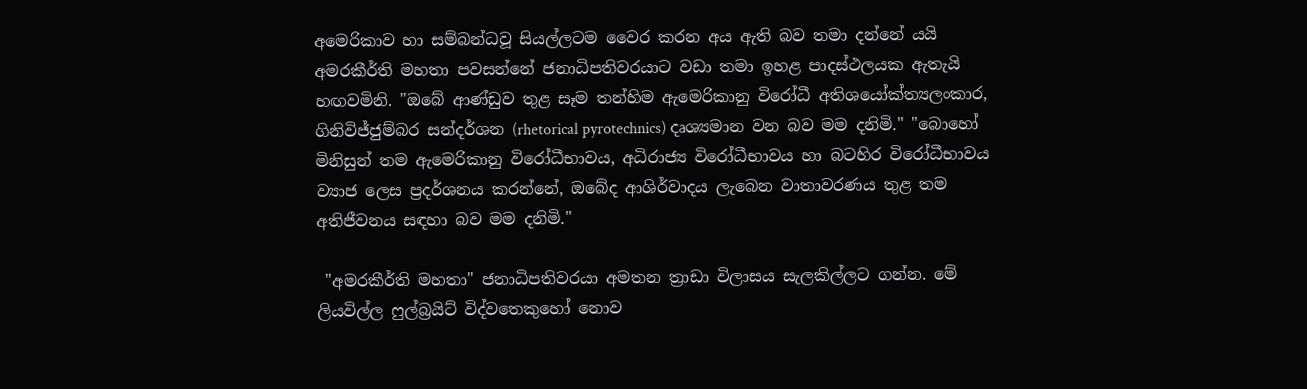අමෙරිකාව හා සම්බන්ධවූ සියල්ලටම වෛර කරන අය ඇති බව තමා දන්නේ යයි අමරකීර්ති මහතා පවසන්නේ ජනාධිපතිවරයාට වඩා තමා ඉහළ පාදස්ථලයක ඇතැයි හඟවමිනි. "ඔබේ ආණ්ඩුව තුළ සෑම තන්හිම ඇමෙරිකානු විරෝධී අතිශයෝක්ත්‍යලංකාර, ගිනිවිජ්ජුම්බර සන්දර්ශන (rhetorical pyrotechnics) දෘශ්‍යමාන වන බව මම දනිමි." "බොහෝ මිනිසුන් තම ඇමෙරිකානු විරෝධීභාවය, අධිරාජ්‍ය විරෝධීභාවය හා බටහිර විරෝධීභාවය ව්‍යාජ ලෙස ප්‍රදර්ශනය කරන්නේ, ඔබේද ආශිර්වාදය ලැබෙන වාතාවරණය තුළ තම අතිජීවනය සඳහා බව මම දනිමි."

 "අමරකීර්ති මහතා" ජනාධිපතිවරයා අමතන ත්‍රාඩා විලාසය සැලකිල්ලට ගන්න. මේ ලියවිල්ල ෆුල්බ්‍රයිට් විද්වතෙකුහෝ නොව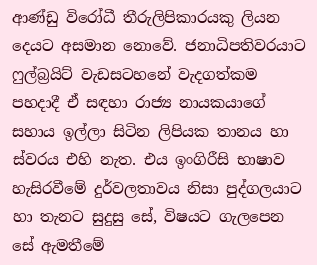ආණ්ඩු විරෝධී තීරුලිපිකාරයකු ලියන දෙයට අසමාන නොවේ. ජනාධිපතිවරයාට ෆුල්බ්‍රයිට් වැඩසටහනේ වැදගත්කම පහදාදී ඒ සඳහා රාජ්‍ය නායකයාගේ සහාය ඉල්ලා සිටින ලිපියක තානය හා ස්වරය එහි නැත. එය ඉංගිරීසි භාෂාව හැසිරවීමේ දුර්වලතාවය නිසා පුද්ගලයාට හා තැනට සුදුසු සේ, විෂයට ගැලපෙන සේ ඇමතීමේ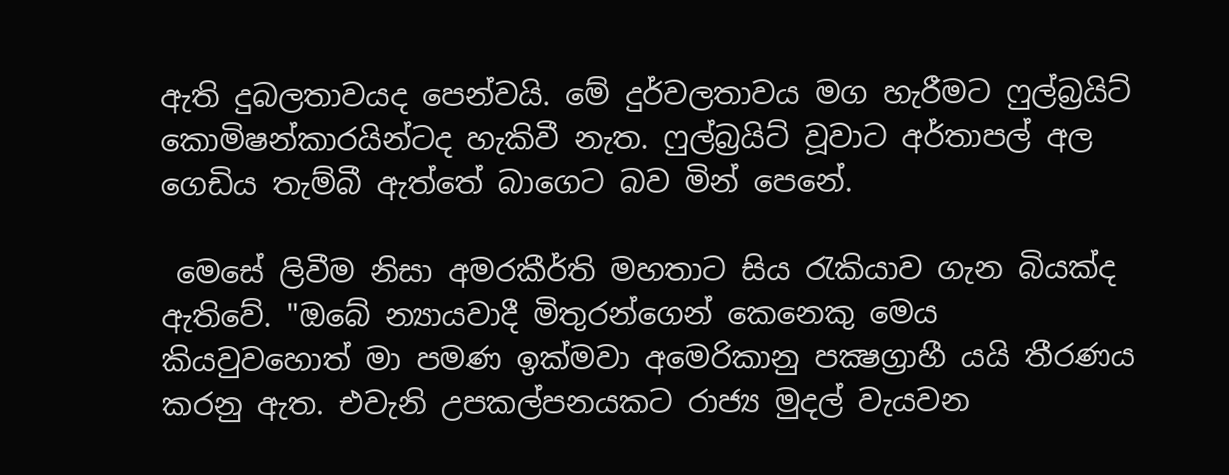ඇති දුබලතාවයද පෙන්වයි. මේ දුර්වලතාවය මග හැරීමට ෆුල්බ්‍රයිට් කොමිෂන්කාරයින්ටද හැකිවී නැත. ෆුල්බ්‍රයිට් වූවාට අර්තාපල් අල ගෙඩිය තැම්බී ඇත්තේ බාගෙට බව මින් පෙනේ.

 මෙසේ ලිවීම නිසා අමරකීර්ති මහතාට සිය රැකියාව ගැන බියක්ද ඇතිවේ. "ඔබේ න්‍යායවාදී මිතුරන්ගෙන් කෙනෙකු මෙය කියවුවහොත් මා පමණ ඉක්මවා අමෙරිකානු පක්‍ෂග්‍රාහී යයි තීරණය කරනු ඇත. එවැනි උපකල්පනයකට රාජ්‍ය මුදල් වැයවන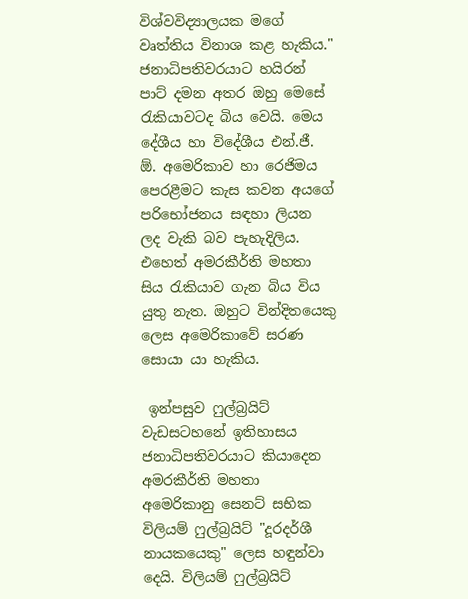විශ්වවිද්‍යාලයක මගේ වෘත්තිය විනාශ කළ හැකිය." ජනාධිපතිවරයාට හයිරන් පාට් දමන අතර ඔහු මෙසේ රැකියාවටද බිය වෙයි. මෙය දේශීය හා විදේශීය එන්.ජී. ඕ. අමෙරිකාව හා රෙජිමය පෙරළීමට කැස කවන අයගේ පරිභෝජනය සඳහා ලියන ලද වැකි බව පැහැදිලිය. එහෙත් අමරකීර්ති මහතා සිය රැකියාව ගැන බිය විය යුතු නැත. ඔහුට වින්දිතයෙකු ලෙස අමෙරිකාවේ සරණ සොයා යා හැකිය.

 ඉන්පසුව ෆුල්බ්‍රයිට් වැඩසටහනේ ඉතිහාසය ජනාධිපතිවරයාට කියාදෙන අමරකීර්ති මහතා අමෙරිකානු සෙනට් සභික විලියම් ෆුල්බ්‍රයිට් "දූරදර්ශී නායකයෙකු" ලෙස හඳුන්වා දෙයි. විලියම් ෆුල්බ්‍රයිට්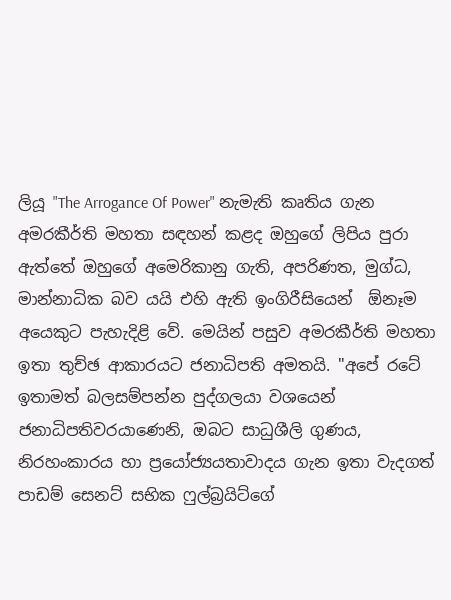ලියූ "The Arrogance Of Power" නැමැති කෘතිය ගැන අමරකීර්ති මහතා සඳහන් කළද ඔහුගේ ලිපිය පුරා ඇත්තේ ඔහුගේ අමෙරිකානු ගැති, අපරිණත, මුග්ධ, මාන්නාධික බව යයි එහි ඇති ඉංගිරීසියෙන්  ඕනෑම අයෙකුට පැහැදිළි වේ. මෙයින් පසුව අමරකීර්ති මහතා ඉතා තුච්ඡ ආකාරයට ජනාධිපති අමතයි. "අපේ රටේ ඉතාමත් බලසම්පන්න පුද්ගලයා වශයෙන් ජනාධිපතිවරයාණෙනි, ඔබට සාධුශීලි ගුණය, නිරහංකාරය හා ප්‍රයෝජ්‍යයතාවාදය ගැන ඉතා වැදගත් පාඩම් සෙනට් සභික ෆුල්බ්‍රයිට්ගේ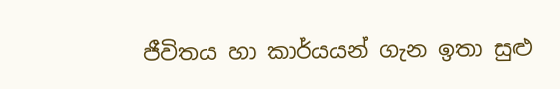ජීවිතය හා කාර්යයන් ගැන ඉතා සුළු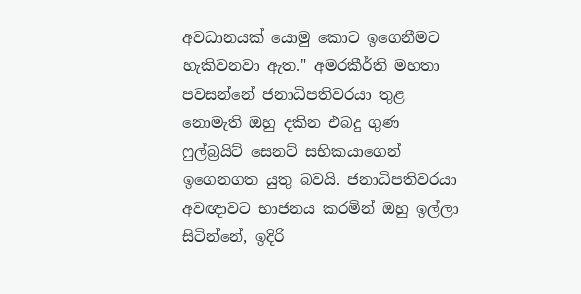අවධානයක් යොමු කොට ඉගෙනීමට හැකිවනවා ඇත." අමරකීර්ති මහතා පවසන්නේ ජනාධිපතිවරයා තුළ නොමැති ඔහු දකින එබදු ගුණ ෆුල්බ්‍රයිට් සෙනට් සභිකයාගෙන් ඉගෙනගත යුතු බවයි. ජනාධිපතිවරයා අවඥාවට භාජනය කරමින් ඔහු ඉල්ලා  සිටින්නේ, ඉදිරි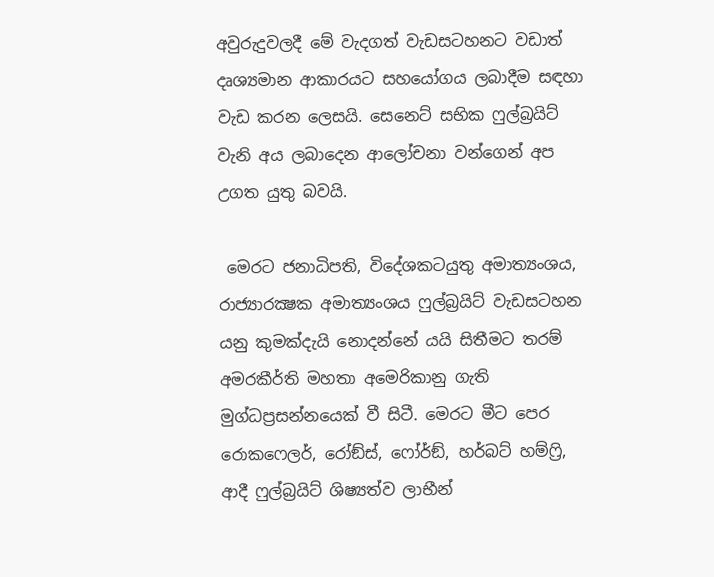අවුරුදුවලදී මේ වැදගත් වැඩසටහනට වඩාත් දෘශ්‍යමාන ආකාරයට සහයෝගය ලබාදීම සඳහා වැඩ කරන ලෙසයි. සෙනෙට් සභික ෆුල්බ්‍රයිට් වැනි අය ලබාදෙන ආලෝචනා වන්ගෙන් අප උගත යුතු බවයි.

 මෙරට ජනාධිපති, විදේශකටයුතු අමාත්‍යංශය, රාජ්‍යාරක්‍ෂක අමාත්‍යංශය ෆුල්බ්‍රයිට් වැඩසටහන යනු කුමක්දැයි නොදන්නේ යයි සිතීමට තරම් අමරකීර්ති මහතා අමෙරිකානු ගැති මුග්ධප්‍රසන්නයෙක් වී සිටී. මෙරට මීට පෙර රොකෆෙලර්, රෝඞ්ස්, ෆෝර්ඞ්, හර්බට් හම්ෆ්‍රි, ආදී ෆුල්බ්‍රයිට් ශිෂ්‍යත්ව ලාභීන්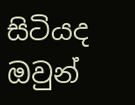සිටියද ඔවුන්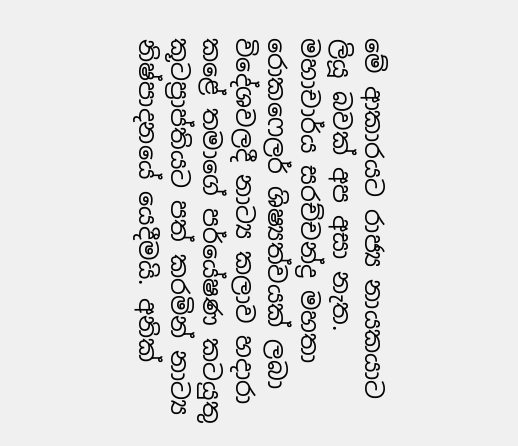මේ ආකාරයට රාජ්‍ය නායකයාට ලියූ බවක් අප අසා නැත. මහාචාර්ය සරච්චන්ද්‍ර මහතා රොකෆෙලර් ශිෂ්‍යත්වයක් ලබා විදේශවලදී නාට්‍ය කලාව හදාරා කළේ තමාගේ පර්යේෂණ කටයුතු කූටප්‍රාප්තියට පත් කරමින් නාට්‍ය නිෂ්පාදනයේ යෙදීමයි. අනික්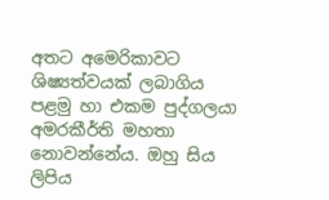අතට අමෙරිකාවට ශිෂ්‍යත්වයක් ලබාගිය පළමු හා එකම පුද්ගලයා අමරකීර්ති මහතා නොවන්නේය. ඔහු සිය ලිපිය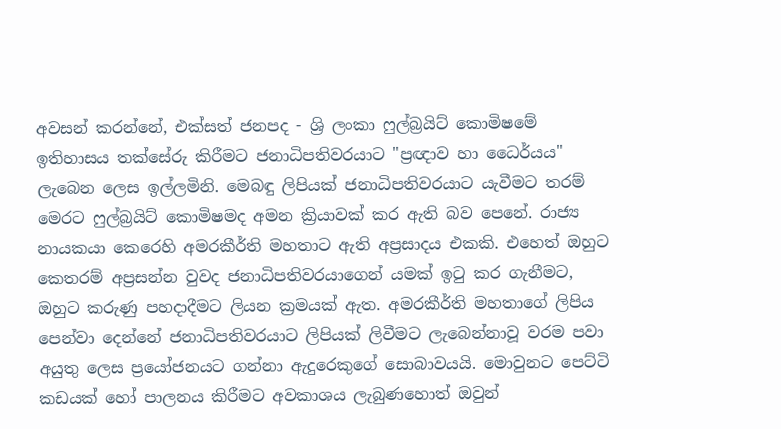අවසන් කරන්නේ, එක්සත් ජනපද - ශ්‍රි ලංකා ෆුල්බ්‍රයිට් කොමිෂමේ ඉතිහාසය තක්සේරු කිරීමට ජනාධිපතිවරයාට "ප්‍රඥාව හා ධෛර්යය" ලැබෙන ලෙස ඉල්ලමිනි. මෙබඳු ලිපියක් ජනාධිපතිවරයාට යැවීමට තරම් මෙරට ෆුල්බ්‍රයිට් කොමිෂමද අමන ක්‍රියාවක් කර ඇති බව පෙනේ. රාජ්‍ය නායකයා කෙරෙහි අමරකීර්ති මහතාට ඇති අප්‍රසාදය එකකි. එහෙත් ඔහුට කෙතරම් අප්‍රසන්න වුවද ජනාධිපතිවරයාගෙන් යමක් ඉටු කර ගැනීමට, ඔහුට කරුණු පහදාදීමට ලියන ක්‍රමයක් ඇත. අමරකීර්ති මහතාගේ ලිපිය පෙන්වා දෙන්නේ ජනාධිපතිවරයාට ලිපියක් ලිවීමට ලැබෙන්නාවූ වරම පවා අයුතු ලෙස ප්‍රයෝජනයට ගන්නා ඇදුරෙකුගේ සොබාවයයි. මොවුනට පෙට්ටි කඩයක් හෝ පාලනය කිරීමට අවකාශය ලැබුණහොත් ඔවුන්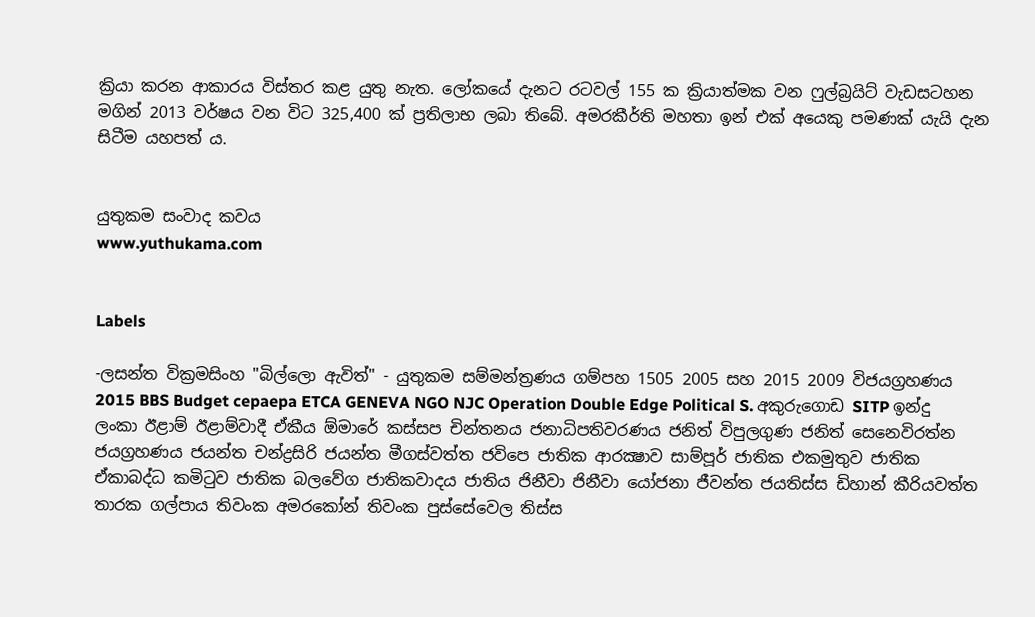ක්‍රියා කරන ආකාරය විස්තර කළ යුතු නැත. ලෝකයේ දැනට රටවල් 155 ක ක්‍රියාත්මක වන ෆුල්බ්‍රයිට් වැඩසටහන මගින් 2013 වර්ෂය වන විට 325,400 ක් ප්‍රතිලාභ ලබා තිබේ. අමරකීර්ති මහතා ඉන් එක් අයෙකු පමණක් යැයි දැන සිටීම යහපත් ය.


යුතුකම සංවාද කවය
www.yuthukama.com


Labels

-ලසන්ත වික්‍රමසිංහ "බිල්ලො ඇවිත්" - යුතුකම සම්මන්ත්‍රණය ගම්පහ 1505 2005 සහ 2015 2009 විජයග්‍රහණය 2015 BBS Budget cepaepa ETCA GENEVA NGO NJC Operation Double Edge Political S. අකුරුගොඩ SITP ඉන්දු ලංකා ඊළාම් ඊළාම්වාදී ඒකීය ඕමාරේ කස්‌සප චින්තනය ජනාධිපතිවරණය ජනිත් විපුලගුණ ජනිත් සෙනෙවිරත්න ජයග්‍රහණය ජයන්ත චන්ද්‍රසිරි ජයන්ත මීගස්වත්ත ජවිපෙ ජාතික ආරක්‍ෂාව සාම්පූර් ජාතික එකමුතුව ජාතික ඒකාබද්ධ කමිටුව ජාතික බලවේග ජාතිකවාදය ජාතිය ජිනීවා ජිනීවා යෝජනා ජීවන්ත ජයතිස්ස ඩිහාන් කීරියවත්ත තාරක ගල්පාය තිවංක අමරකෝන් තිවංක පුස්සේවෙල තිස්‌ස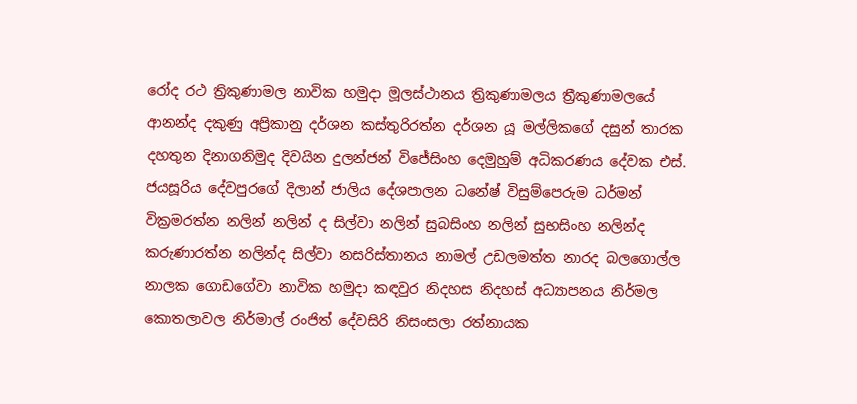රෝද රථ ත්‍රිකුණාමල නාවික හමුදා මූලස්‌ථානය ත්‍රිකුණාමලය ත්‍රීකුණාමලයේ ආනන්ද දකුණු අප්‍රිකානු දර්ශන කස්තුරිරත්න දර්ශන යූ මල්ලිකගේ දසුන් තාරක දහතුන දිනාගනිමුද දිවයින දුලන්ජන් විජේසිංහ දෙමුහුම් අධිකරණය දේවක එස්. ජයසූරිය දේවපුරගේ දිලාන් ජාලිය දේශපාලන ධනේෂ් විසුම්පෙරුම ධර්මන් වික්‍රමරත්න නලින් නලින් ද සිල්වා නලින් සුබසිංහ නලින් සුභසිංහ නලින්ද කරුණාරත්න නලින්ද සිල්වා නසරිස්‌තානය නාමල් උඩලමත්ත නාරද බලගොල්ල නාලක ගොඩගේවා නාවික හමුදා කඳවුර නිදහස නිදහස් අධ්‍යාපනය නිර්මල කොතලාවල නිර්මාල් රංජිත් දේවසිරි නිසංසලා රත්නායක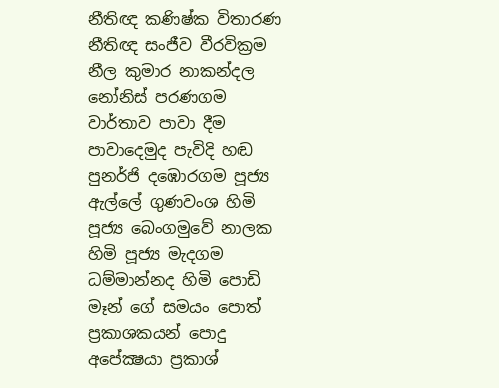නීතිඥ කණිෂ්ක විතාරණ නීතිඥ සංජීව වීරවික්‍රම නීල කුමාර නාකන්දල නෝනිස් පරණගම වාර්තාව පාවා දීම පාවාදෙමුද පැවිදි හඬ පුනර්ජි දඹොරගම පූජ්‍ය ඇල්ලේ ගුණවංශ හිමි පූජ්‍ය බෙංගමුවේ නාලක හිමි පූජ්‍ය මැදගම ධම්මාන්නද හිමි පොඩි මෑන් ගේ සමයං පොත් ප්‍රකාශකයන් පොදු අපේක්‍ෂයා ප්‍රකාශ්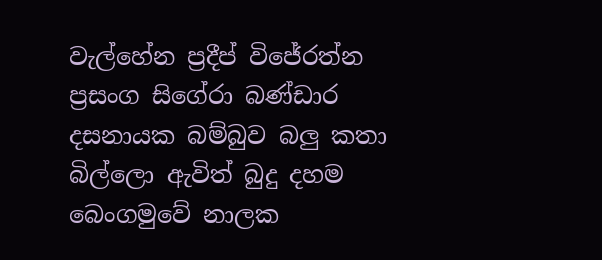වැල්හේන ප්‍රදීප් විජේරත්න ප්‍රසංග සිගේරා බණ්ඩාර දසනායක බම්බුව බලු කතා බිල්ලො ඇවිත් බුදු දහම බෙංගමුවේ නාලක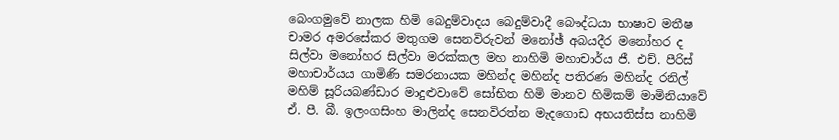බෙංගමුවේ නාලක හිමි බෙදුම්වාදය බෙදුම්වාදී බෞද්ධයා භාෂාව මතීෂ චාමර අමරසේකර මතුගම සෙනවිරුවන් මනෝඡ් අබයදීර මනෝහර ද සිල්වා මනෝහර සිල්වා මරක්කල මහ නාහිමි මහාචාර්ය ජී. එච්. පීරිස් මහාචාර්යය ගාමිණි සමරනායක මහින්ද මහින්ද පතිරණ මහින්ද රනිල් මහිම් සූරියබණ්ඩාර මාදුළුවාවේ සෝභිත හිමි මානව හිමිකම් මාමිනියාවේ ඒ. පී. බී. ඉලංගසිංහ මාලින්ද සෙනවිරත්න මැදගොඩ අභයතිස්ස නාහිමි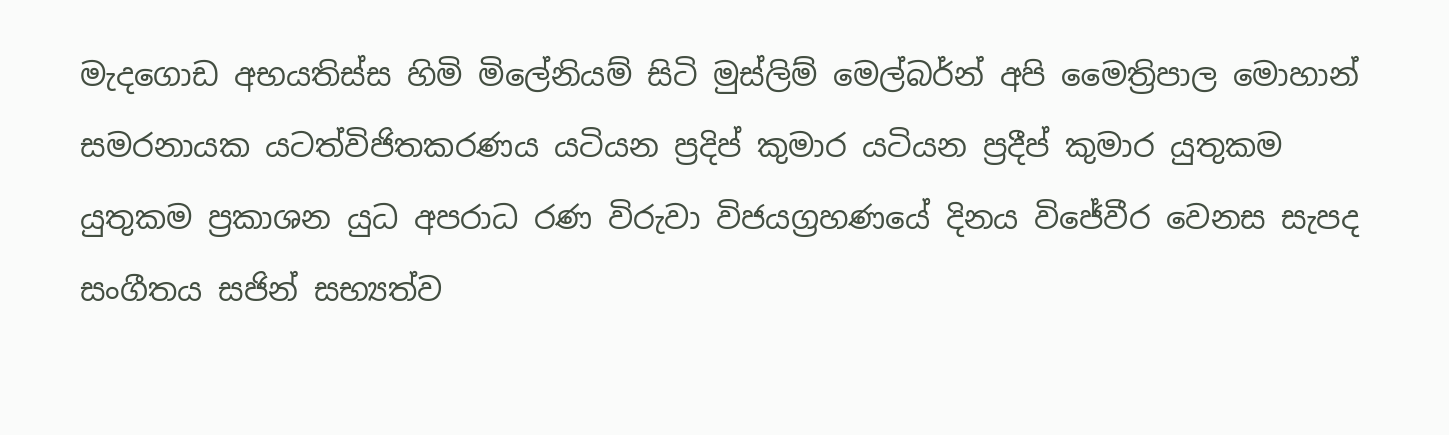මැදගොඩ අභයතිස්ස හිමි මිලේනියම් සිටි මුස්‌ලිම් මෙල්බර්න් අපි මෛත්‍රිපාල මොහාන් සමරනායක යටත්විජිතකරණය යටියන ප්‍රදිප් කුමාර යටියන ප්‍රදීප් කුමාර යුතුකම යුතුකම ප්‍රකාශන යුධ අපරාධ රණ විරුවා විජයග්‍රහණයේ දිනය විජේවීර වෙනස සැපද සංගීතය සජින් සභ්‍යත්ව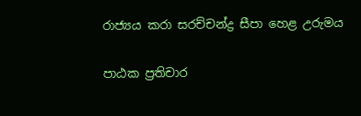රාජ්‍යය කරා සරච්චන්ද්‍ර සීපා හෙළ උරුමය

පාඨක ප්‍රතිචාර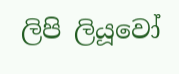ලිපි ලියූවෝ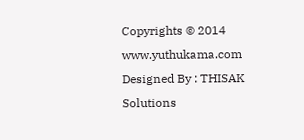Copyrights © 2014 www.yuthukama.com Designed By : THISAK Solutions